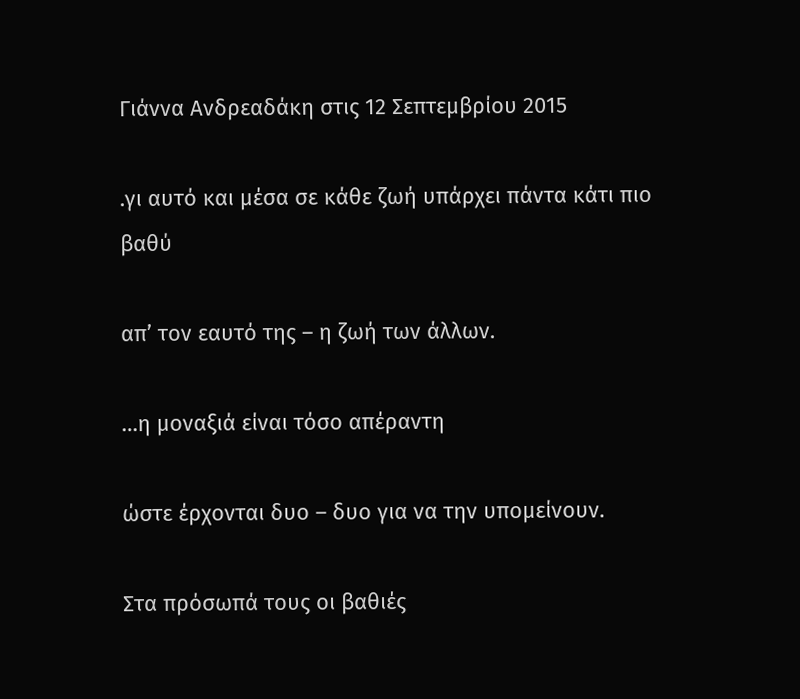Γιάννα Ανδρεαδάκη στις 12 Σεπτεμβρίου 2015

.γι αυτό και μέσα σε κάθε ζωή υπάρχει πάντα κάτι πιo βαθύ

απ’ τον εαυτό της – η ζωή των άλλων.

…η μοναξιά είναι τόσο απέραντη

ώστε έρχονται δυο – δυο για να την υπομείνουν.

Στα πρόσωπά τους οι βαθιές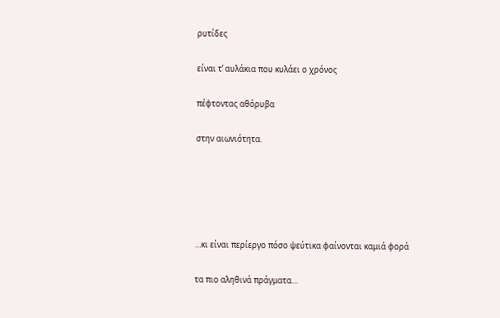ρυτίδες

είναι τ’ αυλάκια που κυλάει ο χρόνος

πέφτοντας αθόρυβα

στην αιωνιότητα.





…κι είναι περίεργο πόσο ψεύτικα φαίνονται καμιά φορά

τα πιo αληθινά πράγματα…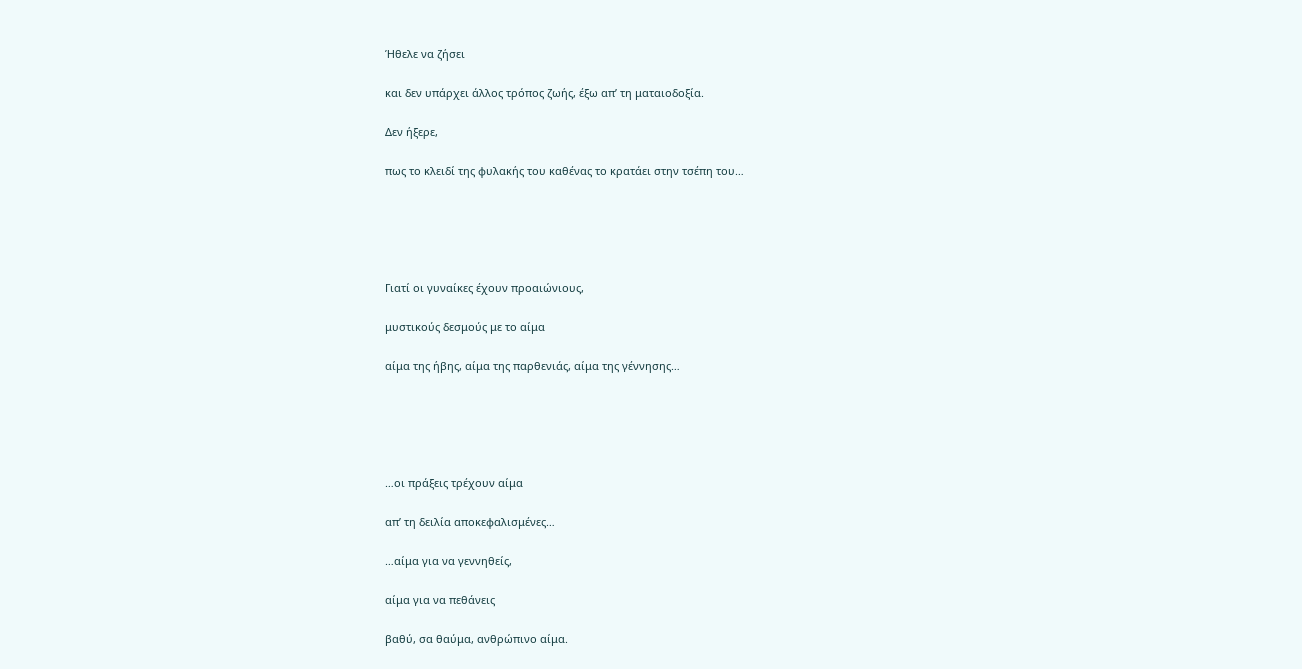Ήθελε να ζήσει

και δεν υπάρχει άλλος τρόπος ζωής, έξω απ’ τη ματαιοδοξία.

Δεν ήξερε,

πως το κλειδί της φυλακής του καθένας το κρατάει στην τσέπη του…





Γιατί οι γυναίκες έχουν προαιώνιους,

μυστικούς δεσμούς με το αίμα

αίμα της ήβης, αίμα της παρθενιάς, αίμα της γέννησης…





…οι πράξεις τρέχουν αίμα

απ’ τη δειλία αποκεφαλισμένες…

…αίμα για να γεννηθείς,

αίμα για να πεθάνεις

βαθύ, σα θαύμα, ανθρώπινο αίμα.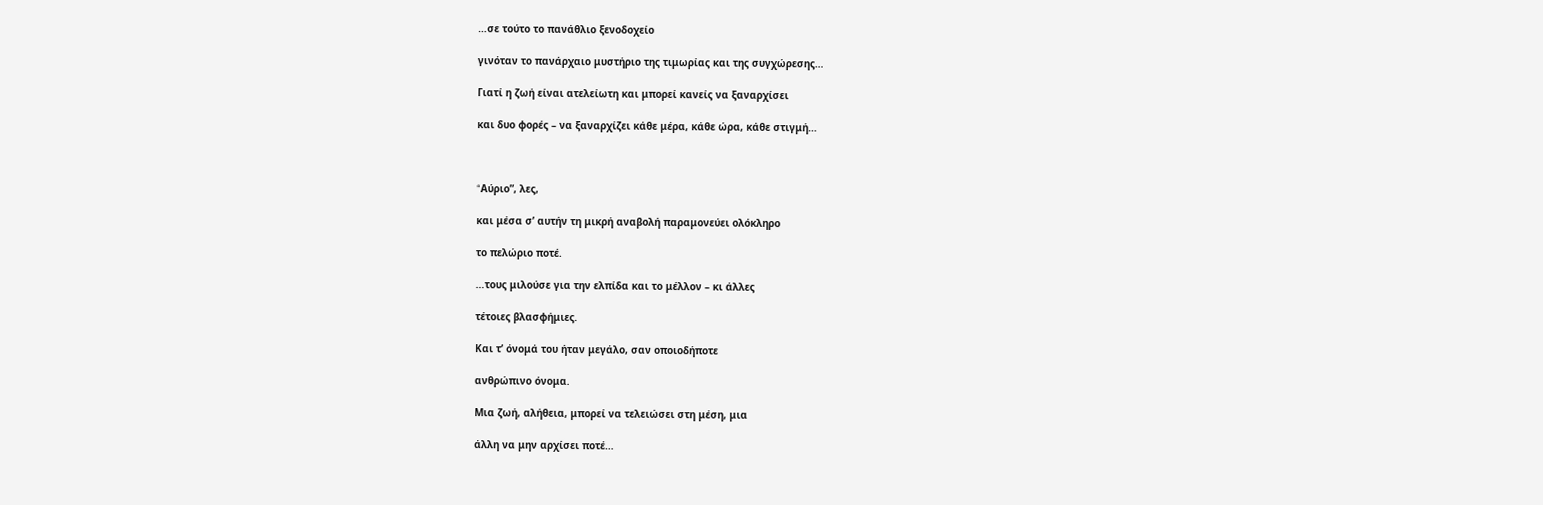…σε τούτο το πανάθλιο ξενοδοχείο

γινόταν το πανάρχαιο μυστήριο της τιμωρίας και της συγχώρεσης…

Γιατί η ζωή είναι ατελείωτη και μπορεί κανείς να ξαναρχίσει

και δυο φορές – να ξαναρχίζει κάθε μέρα, κάθε ώρα, κάθε στιγμή…



“Aύριο”, λες,

και μέσα σ’ αυτήν τη μικρή αναβολή παραμονεύει ολόκληρο

το πελώριο ποτέ.

…τους μιλούσε για την ελπίδα και το μέλλον – κι άλλες

τέτοιες βλασφήμιες.

Kαι τ’ όνομά του ήταν μεγάλο, σαν οποιοδήποτε

ανθρώπινο όνομα.

Mια ζωή, αλήθεια, μπορεί να τελειώσει στη μέση, μια

άλλη να μην αρχίσει ποτέ…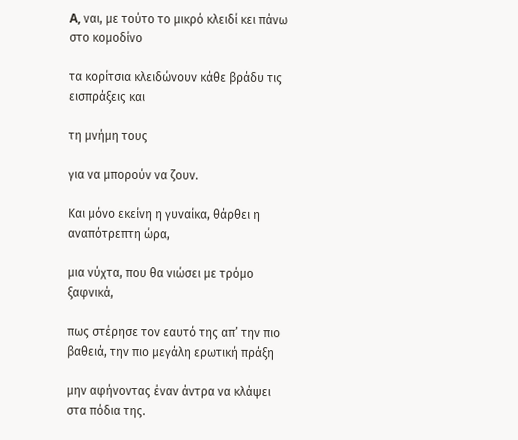A, ναι, με τούτο το μικρό κλειδί κει πάνω στο κομοδίνο

τα κορίτσια κλειδώνουν κάθε βράδυ τις εισπράξεις και

τη μνήμη τους

για να μπορούν να ζουν.

Kαι μόνο εκείνη η γυναίκα, θάρθει η αναπότρεπτη ώρα,

μια νύχτα, που θα νιώσει με τρόμο ξαφνικά,

πως στέρησε τον εαυτό της απ’ την πιο βαθειά, την πιο μεγάλη ερωτική πράξη

μην αφήνοντας έναν άντρα να κλάψει στα πόδια της.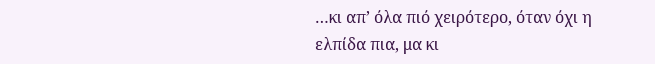…κι απ’ όλα πιό χειρότερο, όταν όχι η ελπίδα πια, μα κι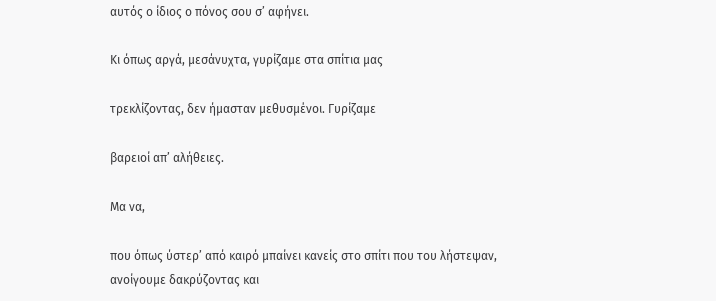αυτός ο ίδιος ο πόνος σου σ’ αφήνει.

Kι όπως αργά, μεσάνυχτα, γυρίζαμε στα σπίτια μας

τρεκλίζοντας, δεν ήμασταν μεθυσμένοι. Γυρίζαμε

βαρειοί απ’ αλήθειες.

Mα να,

που όπως ύστερ’ από καιρό μπαίνει κανείς στο σπίτι που του λήστεψαν, ανοίγουμε δακρύζοντας και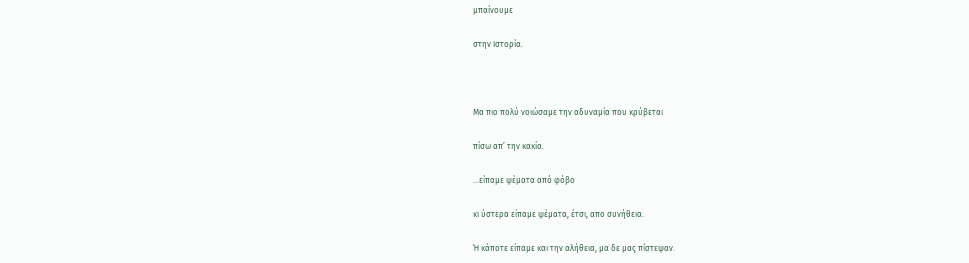μπαίνουμε

στην Iστορία.



Mα πιο πολύ νοιώσαμε την αδυναμία που κρύβεται

πίσω απ’ την κακία.

…είπαμε ψέματα από φόβο

κι ύστερα είπαμε ψέματα, έτσι, απο συνήθεια.

Ή κάποτε είπαμε και την αλήθεια, μα δε μας πίστεψαν.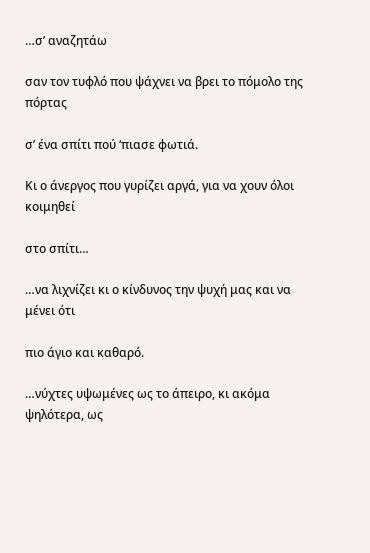…σ’ αναζητάω

σαν τον τυφλό που ψάχνει να βρει το πόμολο της πόρτας

σ’ ένα σπίτι πού ‘πιασε φωτιά.

Kι ο άνεργος που γυρίζει αργά, για να χουν όλοι κοιμηθεί

στο σπίτι…

…να λιχνίζει κι ο κίνδυνος την ψυχή μας και να μένει ότι

πιο άγιο και καθαρό.

…νύχτες υψωμένες ως το άπειρο, κι ακόμα ψηλότερα, ως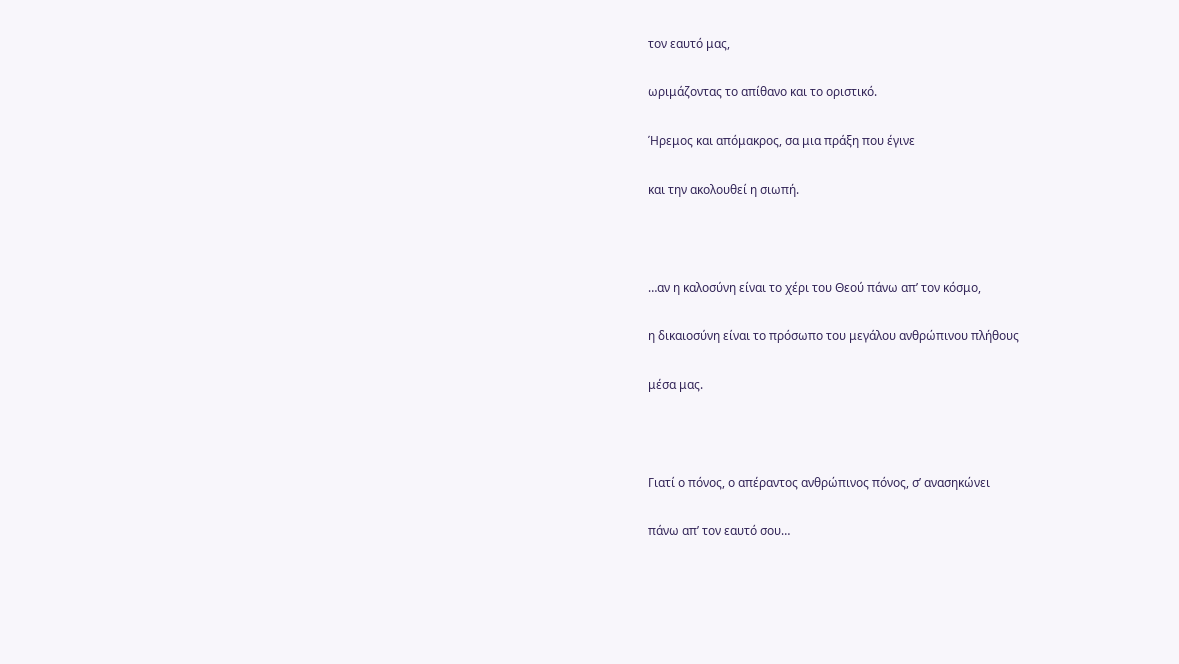τον εαυτό μας,

ωριμάζοντας το απίθανο και το οριστικό.

Ήρεμος και απόμακρος, σα μια πράξη που έγινε

και την ακολουθεί η σιωπή.



…αν η καλοσύνη είναι το χέρι του Θεού πάνω απ’ τον κόσμο,

η δικαιοσύνη είναι το πρόσωπο του μεγάλου ανθρώπινου πλήθους

μέσα μας.



Γιατί ο πόνος, ο απέραντος ανθρώπινος πόνος, σ’ ανασηκώνει

πάνω απ’ τον εαυτό σου…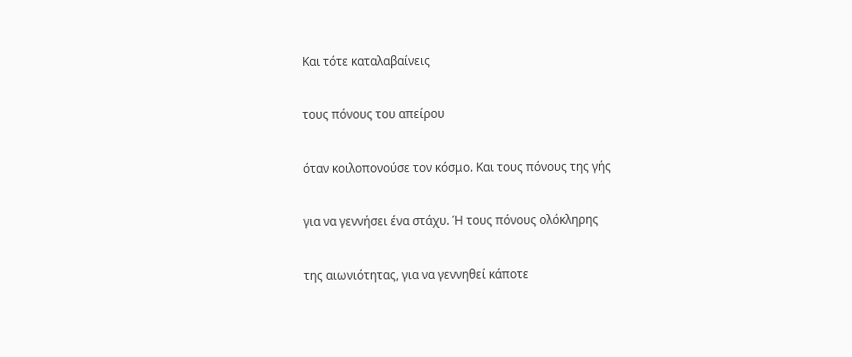Kαι τότε καταλαβαίνεις

τους πόνους του απείρου

όταν κοιλοπονούσε τον κόσμο. Kαι τους πόνους της γής

για να γεννήσει ένα στάχυ. Ή τους πόνους ολόκληρης

της αιωνιότητας, για να γεννηθεί κάποτε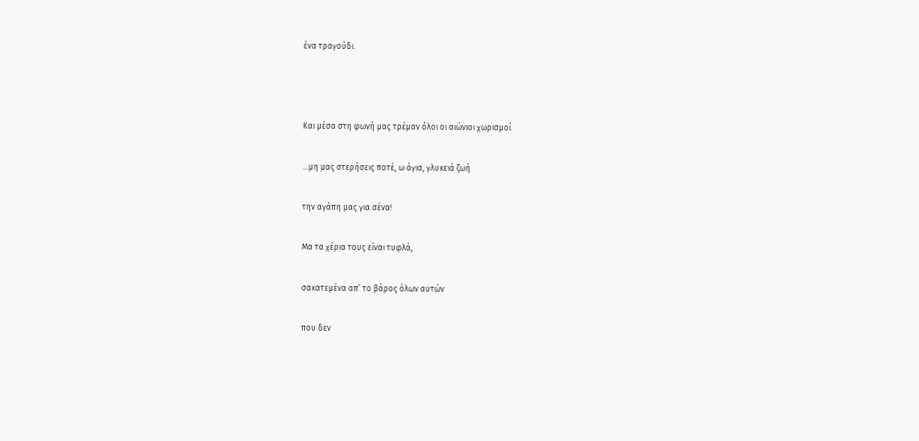ένα τραγούδι.



Kαι μέσα στη φωνή μας τρέμαν όλοι οι αιώνιοι χωρισμοί.

…μη μας στερήσεις ποτέ, ω άγια, γλυκειά ζωή

την αγάπη μας για σένα!

Mα τα χέρια τους είναι τυφλά,

σακατεμένα απ’ το βάρος όλων αυτών

που δεν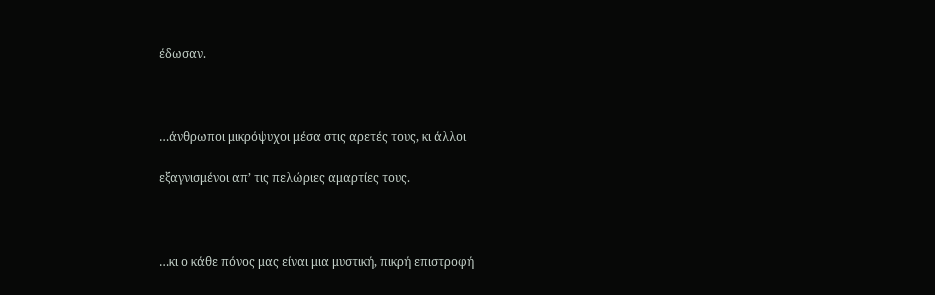έδωσαν.



…άνθρωποι μικρόψυχοι μέσα στις αρετές τους, κι άλλοι

εξαγνισμένοι απ’ τις πελώριες αμαρτίες τους.



…κι ο κάθε πόνος μας είναι μια μυστική, πικρή επιστροφή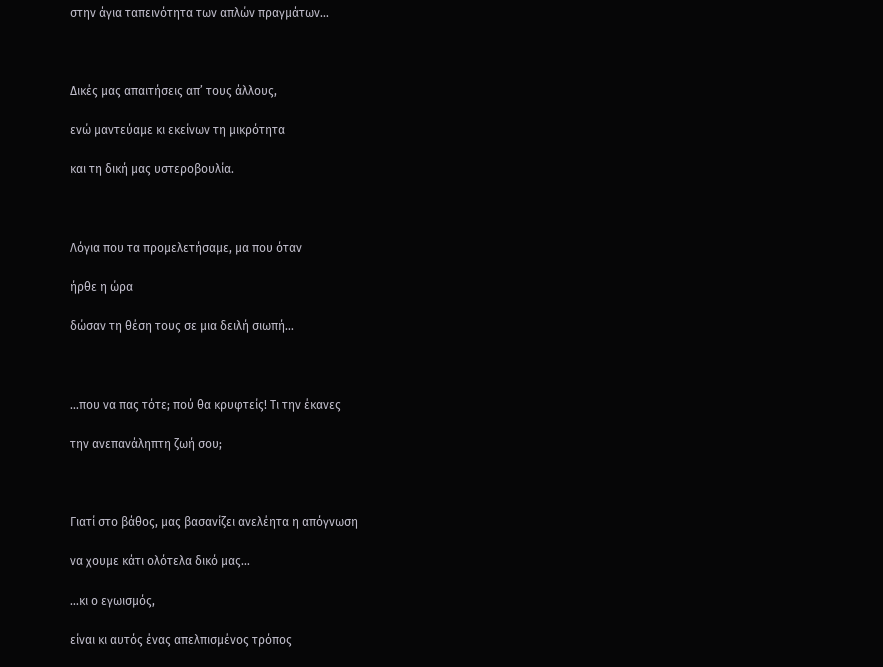στην άγια ταπεινότητα των απλών πραγμάτων…



Δικές μας απαιτήσεις απ’ τους άλλους,

ενώ μαντεύαμε κι εκείνων τη μικρότητα

και τη δική μας υστεροβουλία.



Λόγια που τα προμελετήσαμε, μα που όταν

ήρθε η ώρα

δώσαν τη θέση τους σε μια δειλή σιωπή…



…που να πας τότε; πού θα κρυφτείς! Tι την έκανες

την ανεπανάληπτη ζωή σου;



Γιατί στο βάθος, μας βασανίζει ανελέητα η απόγνωση

να χουμε κάτι ολότελα δικό μας…

…κι ο εγωισμός,

είναι κι αυτός ένας απελπισμένος τρόπος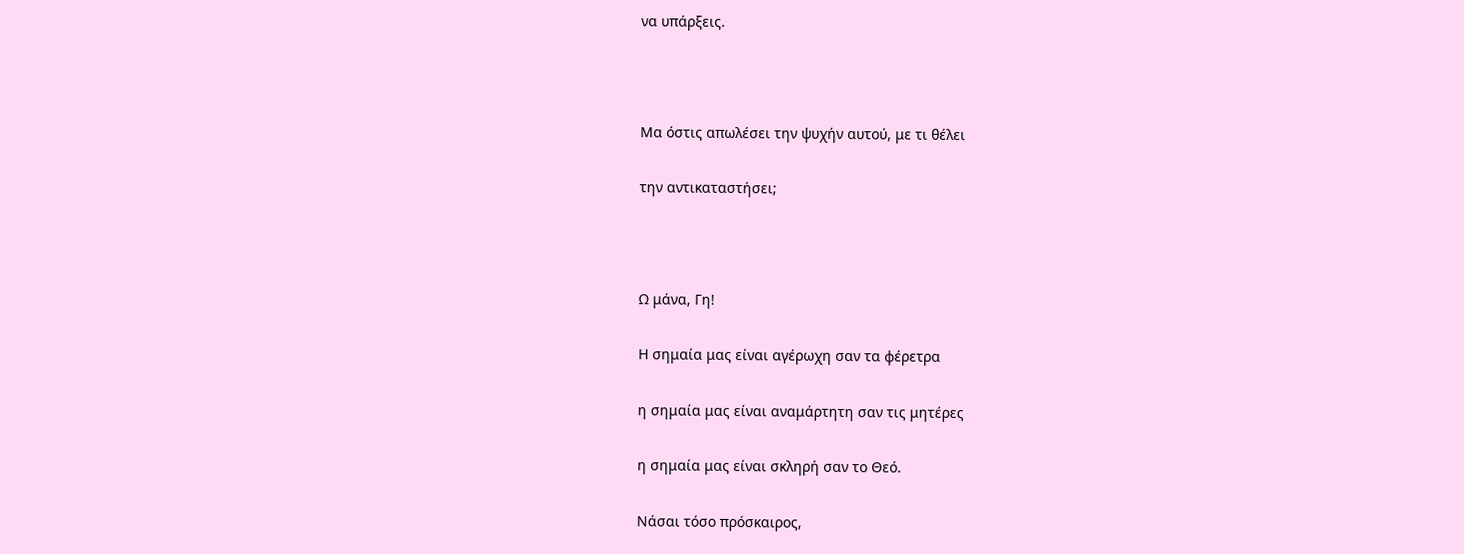να υπάρξεις.



Mα όστις απωλέσει την ψυχήν αυτού, με τι θέλει

την αντικαταστήσει;



Ω μάνα, Γη!

H σημαία μας είναι αγέρωχη σαν τα φέρετρα

η σημαία μας είναι αναμάρτητη σαν τις μητέρες

η σημαία μας είναι σκληρή σαν το Θεό.

Nάσαι τόσο πρόσκαιρος,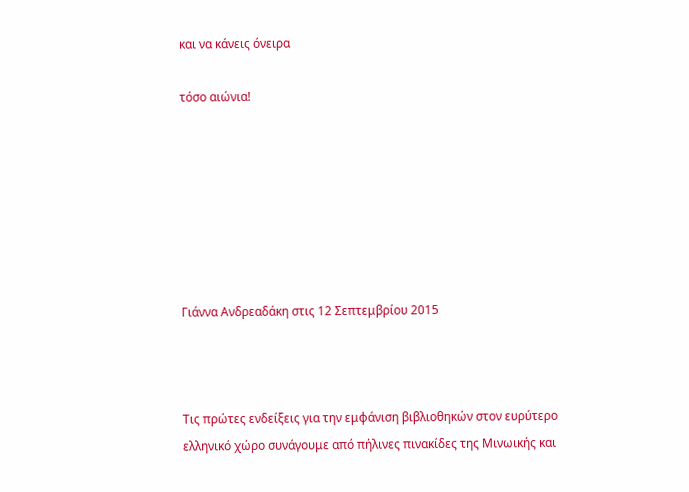και να κάνεις όνειρα

τόσο αιώνια!







Γιάννα Ανδρεαδάκη στις 12 Σεπτεμβρίου 2015



Τις πρώτες ενδείξεις για την εμφάνιση βιβλιοθηκών στον ευρύτερο ελληνικό χώρο συνάγουμε από πήλινες πινακίδες της Μινωικής και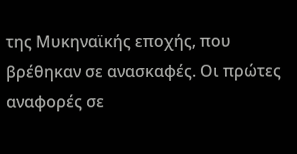της Μυκηναϊκής εποχής, που βρέθηκαν σε ανασκαφές. Οι πρώτες αναφορές σε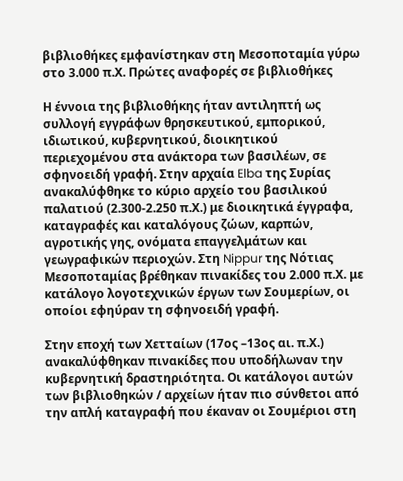βιβλιοθήκες εμφανίστηκαν στη Μεσοποταμία γύρω στο 3.000 π.Χ. Πρώτες αναφορές σε βιβλιοθήκες

Η έννοια της βιβλιοθήκης ήταν αντιληπτή ως συλλογή εγγράφων θρησκευτικού, εμπορικού, ιδιωτικού, κυβερνητικού, διοικητικού περιεχομένου στα ανάκτορα των βασιλέων, σε σφηνοειδή γραφή. Στην αρχαία Elba της Συρίας ανακαλύφθηκε το κύριο αρχείο του βασιλικού παλατιού (2.300-2.250 π.Χ.) με διοικητικά έγγραφα, καταγραφές και καταλόγους ζώων, καρπών, αγροτικής γης, ονόματα επαγγελμάτων και γεωγραφικών περιοχών. Στη Nippur της Νότιας Μεσοποταμίας βρέθηκαν πινακίδες του 2.000 π.Χ. με κατάλογο λογοτεχνικών έργων των Σουμερίων, οι οποίοι εφηύραν τη σφηνοειδή γραφή.

Στην εποχή των Χετταίων (17ος –13ος αι. π.Χ.) ανακαλύφθηκαν πινακίδες που υποδήλωναν την κυβερνητική δραστηριότητα. Οι κατάλογοι αυτών των βιβλιοθηκών / αρχείων ήταν πιο σύνθετοι από την απλή καταγραφή που έκαναν οι Σουμέριοι στη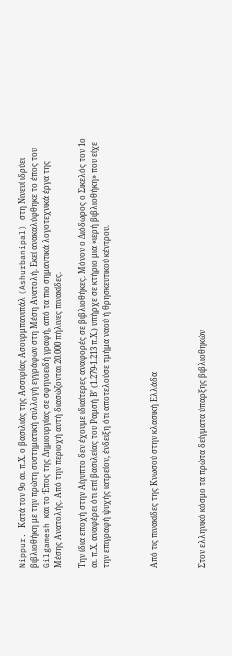Nippur. Κατά τον 9ο αι. π.Χ. ο βασιλιάς της Ασσυρίας Ασουρμπανιπάλ (Ashurbanipal) στη Νινευί ιδρύει βιβλιοθήκη με την πρώτη συστηματική συλλογή εγγράφων στη Μέση Ανατολή. Εκεί ανακαλύφθηκε το έπος του Gilgamesh και το Έπος της Δημιουργίας σε σφηνοειδή γραφή, από τα πιο σημαντικά λογοτεχνικά έργα της Μέσης Ανατολής. Από την περιοχή αυτή διασώζονται 20.000 πήλινες πινακίδες.

Την ίδια εποχή στην Αίγυπτο δεν έχουμε ιδιαίτερες αναφορές σε βιβλιοθήκες. Μόνον ο Διόδωρος ο Σικελός τον 1ο αι. π.Χ. αναφέρει ότι επί βασιλείας του Ραμσή Β’ (1.279-1.213 π.Χ.) υπήρχε σε κτήριο μια «ιερή βιβλιοθήκη» που είχε την επιγραφή ψυχής ιατρείον, ένδειξη ότι αποτελούσε τμήμα ναού ή θρησκευτικού κέντρου.



Από τις πινακίδες της Κνωσού στην κλασική Ελλάδα



Στον ελληνικό κόσμο τα πρώτα δείγματα ύπαρξης βιβλιοθηκών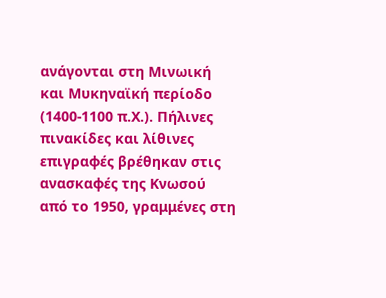ανάγονται στη Μινωική και Μυκηναϊκή περίοδο (1400-1100 π.Χ.). Πήλινες πινακίδες και λίθινες επιγραφές βρέθηκαν στις ανασκαφές της Κνωσού από το 1950, γραμμένες στη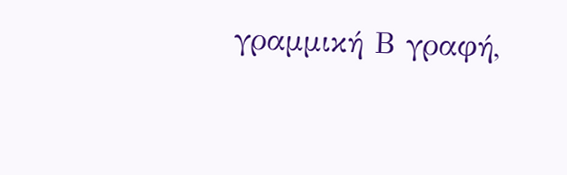γραμμική Β γραφή,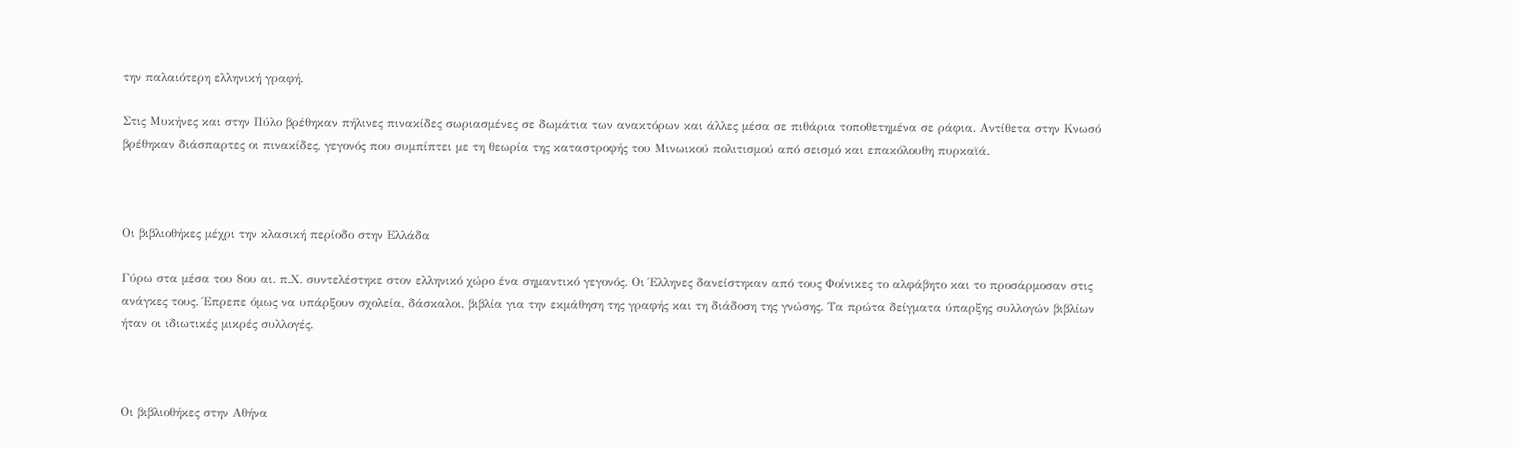την παλαιότερη ελληνική γραφή.

Στις Μυκήνες και στην Πύλο βρέθηκαν πήλινες πινακίδες σωριασμένες σε δωμάτια των ανακτόρων και άλλες μέσα σε πιθάρια τοποθετημένα σε ράφια. Αντίθετα στην Κνωσό βρέθηκαν διάσπαρτες οι πινακίδες, γεγονός που συμπίπτει με τη θεωρία της καταστροφής του Μινωικού πολιτισμού από σεισμό και επακόλουθη πυρκαϊά.



Οι βιβλιοθήκες μέχρι την κλασική περίοδο στην Ελλάδα

Γύρω στα μέσα του 8ου αι. π.Χ. συντελέστηκε στον ελληνικό χώρο ένα σημαντικό γεγονός. Οι Έλληνες δανείστηκαν από τους Φοίνικες το αλφάβητο και το προσάρμοσαν στις ανάγκες τους. Έπρεπε όμως να υπάρξουν σχολεία, δάσκαλοι, βιβλία για την εκμάθηση της γραφής και τη διάδοση της γνώσης. Τα πρώτα δείγματα ύπαρξης συλλογών βιβλίων ήταν οι ιδιωτικές μικρές συλλογές.



Οι βιβλιοθήκες στην Αθήνα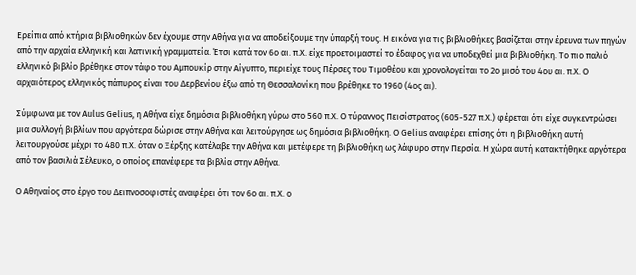Ερείπια από κτήρια βιβλιοθηκών δεν έχουμε στην Αθήνα για να αποδείξουμε την ύπαρξή τους. Η εικόνα για τις βιβλιοθήκες βασίζεται στην έρευνα των πηγών από την αρχαία ελληνική και λατινική γραμματεία. Έτσι κατά τον 6ο αι. π.Χ. είχε προετοιμαστεί το έδαφος για να υποδεχθεί μια βιβλιοθήκη. Το πιο παλιό ελληνικό βιβλίο βρέθηκε στον τάφο του Αμπουκίρ στην Αίγυπτο, περιείχε τους Πέρσες του Τιμοθέου και χρονολογείται το 2ο μισό του 4ου αι. π.Χ. Ο αρχαιότερος ελληνικός πάπυρος είναι του Δερβενίου έξω από τη Θεσσαλονίκη που βρέθηκε το 1960 (4ος αι).

Σύμφωνα με τον Aulus Gelius, η Αθήνα είχε δημόσια βιβλιοθήκη γύρω στο 560 π.Χ. Ο τύραννος Πεισίστρατος (605-527 π.Χ.) φέρεται ότι είχε συγκεντρώσει μια συλλογή βιβλίων που αργότερα δώρισε στην Αθήνα και λειτούργησε ως δημόσια βιβλιοθήκη. Ο Gelius αναφέρει επίσης ότι η βιβλιοθήκη αυτή λειτουργούσε μέχρι το 480 π.Χ. όταν ο Ξέρξης κατέλαβε την Αθήνα και μετέφερε τη βιβλιοθήκη ως λάφυρο στην Περσία. Η χώρα αυτή κατακτήθηκε αργότερα από τον βασιλιά Σέλευκο, ο οποίος επανέφερε τα βιβλία στην Αθήνα.

Ο Αθηναίος στο έργο του Δειπνοσοφιστές αναφέρει ότι τον 6ο αι. π.Χ. ο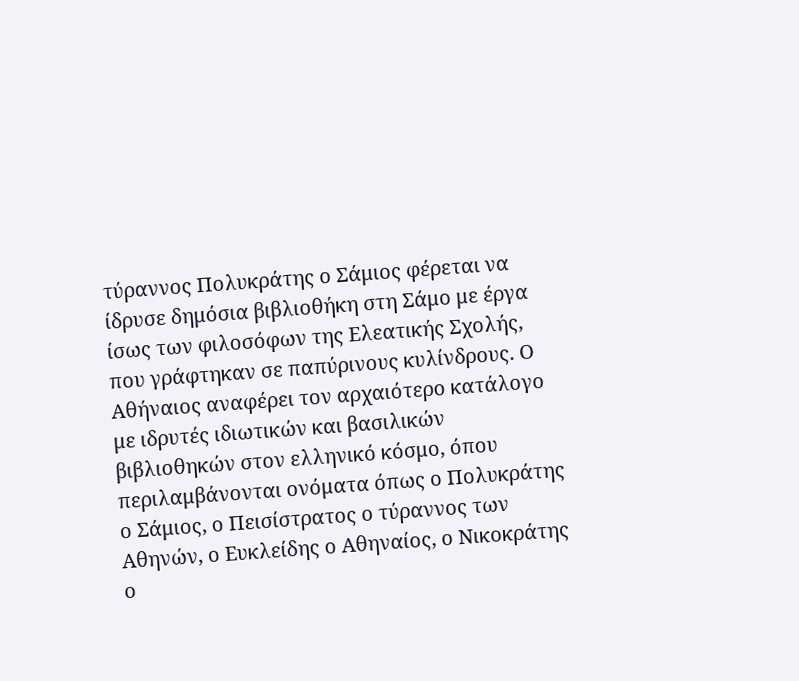τύραννος Πολυκράτης ο Σάμιος φέρεται να ίδρυσε δημόσια βιβλιοθήκη στη Σάμο με έργα ίσως των φιλοσόφων της Ελεατικής Σχολής, που γράφτηκαν σε παπύρινους κυλίνδρους. Ο Αθήναιος αναφέρει τον αρχαιότερο κατάλογο με ιδρυτές ιδιωτικών και βασιλικών βιβλιοθηκών στον ελληνικό κόσμο, όπου περιλαμβάνονται ονόματα όπως ο Πολυκράτης ο Σάμιος, ο Πεισίστρατος ο τύραννος των Αθηνών, ο Ευκλείδης ο Αθηναίος, ο Νικοκράτης ο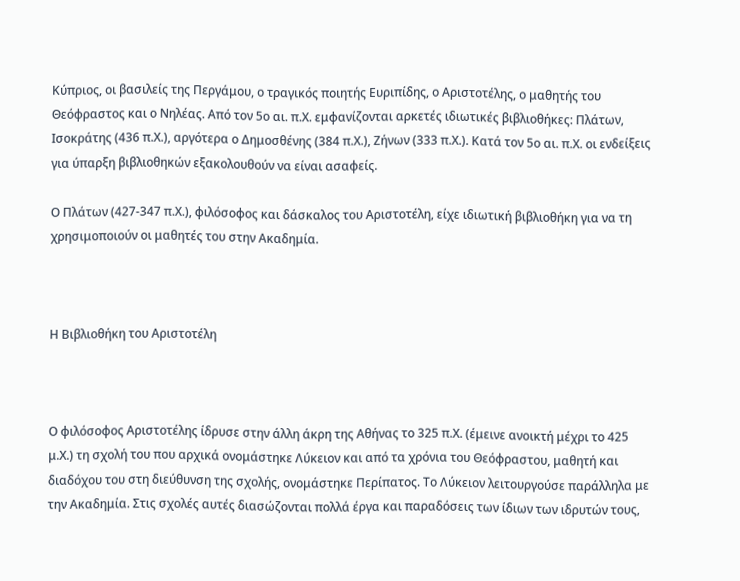Κύπριος, οι βασιλείς της Περγάμου, ο τραγικός ποιητής Ευριπίδης, ο Αριστοτέλης, ο μαθητής του Θεόφραστος και ο Νηλέας. Από τον 5ο αι. π.Χ. εμφανίζονται αρκετές ιδιωτικές βιβλιοθήκες: Πλάτων, Ισοκράτης (436 π.Χ.), αργότερα ο Δημοσθένης (384 π.Χ.), Ζήνων (333 π.Χ.). Κατά τον 5ο αι. π.Χ. οι ενδείξεις για ύπαρξη βιβλιοθηκών εξακολουθούν να είναι ασαφείς.

Ο Πλάτων (427-347 π.Χ.), φιλόσοφος και δάσκαλος του Αριστοτέλη, είχε ιδιωτική βιβλιοθήκη για να τη χρησιμοποιούν οι μαθητές του στην Ακαδημία.



Η Βιβλιοθήκη του Αριστοτέλη



Ο φιλόσοφος Αριστοτέλης ίδρυσε στην άλλη άκρη της Αθήνας το 325 π.Χ. (έμεινε ανοικτή μέχρι το 425 μ.Χ.) τη σχολή του που αρχικά ονομάστηκε Λύκειον και από τα χρόνια του Θεόφραστου, μαθητή και διαδόχου του στη διεύθυνση της σχολής, ονομάστηκε Περίπατος. Το Λύκειον λειτουργούσε παράλληλα με την Ακαδημία. Στις σχολές αυτές διασώζονται πολλά έργα και παραδόσεις των ίδιων των ιδρυτών τους,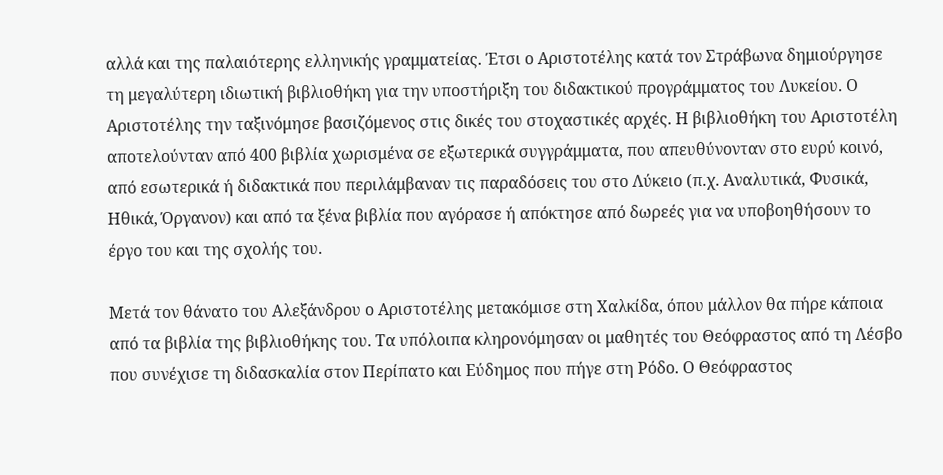αλλά και της παλαιότερης ελληνικής γραμματείας. Έτσι ο Αριστοτέλης κατά τον Στράβωνα δημιούργησε τη μεγαλύτερη ιδιωτική βιβλιοθήκη για την υποστήριξη του διδακτικού προγράμματος του Λυκείου. Ο Αριστοτέλης την ταξινόμησε βασιζόμενος στις δικές του στοχαστικές αρχές. Η βιβλιοθήκη του Αριστοτέλη αποτελούνταν από 400 βιβλία χωρισμένα σε εξωτερικά συγγράμματα, που απευθύνονταν στο ευρύ κοινό, από εσωτερικά ή διδακτικά που περιλάμβαναν τις παραδόσεις του στο Λύκειο (π.χ. Αναλυτικά, Φυσικά, Ηθικά, Όργανον) και από τα ξένα βιβλία που αγόρασε ή απόκτησε από δωρεές για να υποβοηθήσουν το έργο του και της σχολής του.

Μετά τον θάνατο του Αλεξάνδρου ο Αριστοτέλης μετακόμισε στη Χαλκίδα, όπου μάλλον θα πήρε κάποια από τα βιβλία της βιβλιοθήκης του. Τα υπόλοιπα κληρονόμησαν οι μαθητές του Θεόφραστος από τη Λέσβο που συνέχισε τη διδασκαλία στον Περίπατο και Εύδημος που πήγε στη Ρόδο. Ο Θεόφραστος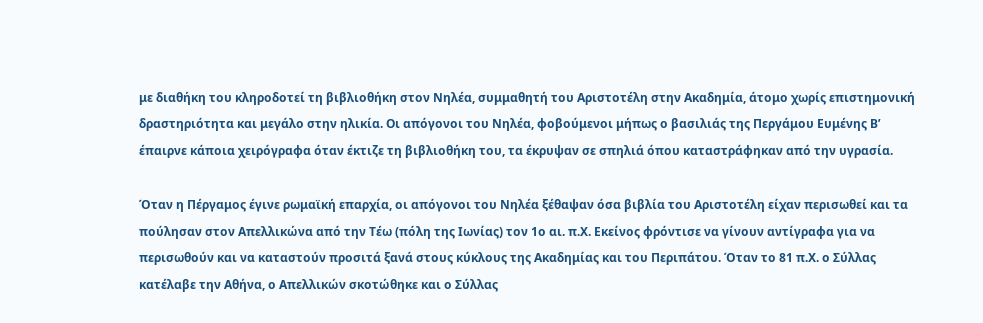με διαθήκη του κληροδοτεί τη βιβλιοθήκη στον Νηλέα, συμμαθητή του Αριστοτέλη στην Ακαδημία, άτομο χωρίς επιστημονική δραστηριότητα και μεγάλο στην ηλικία. Οι απόγονοι του Νηλέα, φοβούμενοι μήπως ο βασιλιάς της Περγάμου Ευμένης Β’ έπαιρνε κάποια χειρόγραφα όταν έκτιζε τη βιβλιοθήκη του, τα έκρυψαν σε σπηλιά όπου καταστράφηκαν από την υγρασία.

Όταν η Πέργαμος έγινε ρωμαϊκή επαρχία, οι απόγονοι του Νηλέα ξέθαψαν όσα βιβλία του Αριστοτέλη είχαν περισωθεί και τα πούλησαν στον Απελλικώνα από την Τέω (πόλη της Ιωνίας) τον 1ο αι. π.Χ. Εκείνος φρόντισε να γίνουν αντίγραφα για να περισωθούν και να καταστούν προσιτά ξανά στους κύκλους της Ακαδημίας και του Περιπάτου. Όταν το 81 π.Χ. ο Σύλλας κατέλαβε την Αθήνα, ο Απελλικών σκοτώθηκε και ο Σύλλας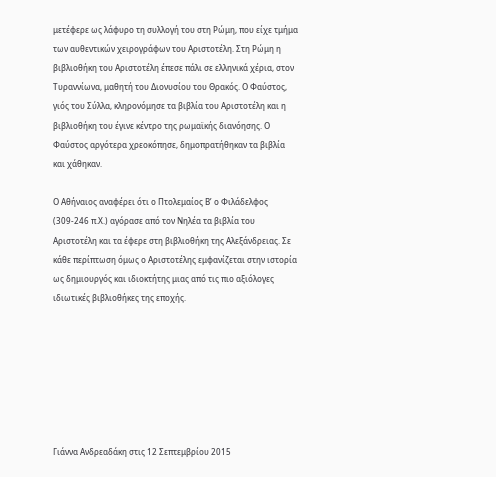μετέφερε ως λάφυρο τη συλλογή του στη Ρώμη, που είχε τμήμα των αυθεντικών χειρογράφων του Αριστοτέλη. Στη Ρώμη η βιβλιοθήκη του Αριστοτέλη έπεσε πάλι σε ελληνικά χέρια, στον Τυραννίωνα, μαθητή του Διονυσίου του Θρακός. Ο Φαύστος, γιός του Σύλλα, κληρονόμησε τα βιβλία του Αριστοτέλη και η βιβλιοθήκη του έγινε κέντρο της ρωμαϊκής διανόησης. Ο Φαύστος αργότερα χρεοκόπησε, δημοπρατήθηκαν τα βιβλία και χάθηκαν.

Ο Αθήναιος αναφέρει ότι ο Πτολεμαίος Β’ ο Φιλάδελφος (309-246 π.Χ.) αγόρασε από τον Νηλέα τα βιβλία του Αριστοτέλη και τα έφερε στη βιβλιοθήκη της Αλεξάνδρειας. Σε κάθε περίπτωση όμως ο Αριστοτέλης εμφανίζεται στην ιστορία ως δημιουργός και ιδιοκτήτης μιας από τις πιο αξιόλογες ιδιωτικές βιβλιοθήκες της εποχής.







Γιάννα Ανδρεαδάκη στις 12 Σεπτεμβρίου 2015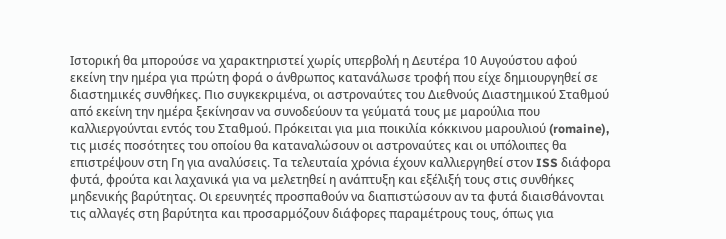Ιστορική θα μπορούσε να χαρακτηριστεί χωρίς υπερβολή η Δευτέρα 10 Αυγούστου αφού εκείνη την ημέρα για πρώτη φορά ο άνθρωπος κατανάλωσε τροφή που είχε δημιουργηθεί σε διαστημικές συνθήκες. Πιο συγκεκριμένα, οι αστροναύτες του Διεθνούς Διαστημικού Σταθμού από εκείνη την ημέρα ξεκίνησαν να συνοδεύουν τα γεύματά τους με μαρούλια που καλλιεργούνται εντός του Σταθμού. Πρόκειται για μια ποικιλία κόκκινου μαρουλιού (romaine), τις μισές ποσότητες του οποίου θα καταναλώσουν οι αστροναύτες και οι υπόλοιπες θα επιστρέψουν στη Γη για αναλύσεις. Τα τελευταία χρόνια έχουν καλλιεργηθεί στον ISS διάφορα φυτά, φρούτα και λαχανικά για να μελετηθεί η ανάπτυξη και εξέλιξή τους στις συνθήκες μηδενικής βαρύτητας. Οι ερευνητές προσπαθούν να διαπιστώσουν αν τα φυτά διαισθάνονται τις αλλαγές στη βαρύτητα και προσαρμόζουν διάφορες παραμέτρους τους, όπως για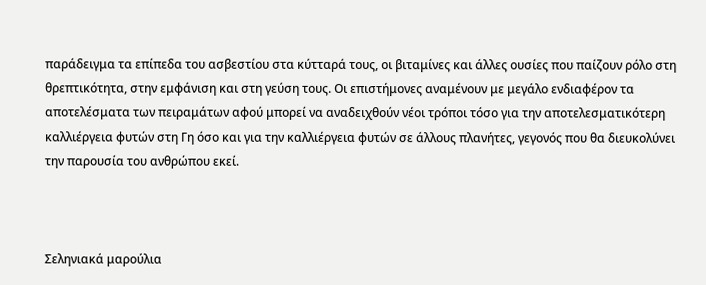παράδειγμα τα επίπεδα του ασβεστίου στα κύτταρά τους, οι βιταμίνες και άλλες ουσίες που παίζουν ρόλο στη θρεπτικότητα, στην εμφάνιση και στη γεύση τους. Οι επιστήμονες αναμένουν με μεγάλο ενδιαφέρον τα αποτελέσματα των πειραμάτων αφού μπορεί να αναδειχθούν νέοι τρόποι τόσο για την αποτελεσματικότερη καλλιέργεια φυτών στη Γη όσο και για την καλλιέργεια φυτών σε άλλους πλανήτες, γεγονός που θα διευκολύνει την παρουσία του ανθρώπου εκεί.



Σεληνιακά μαρούλια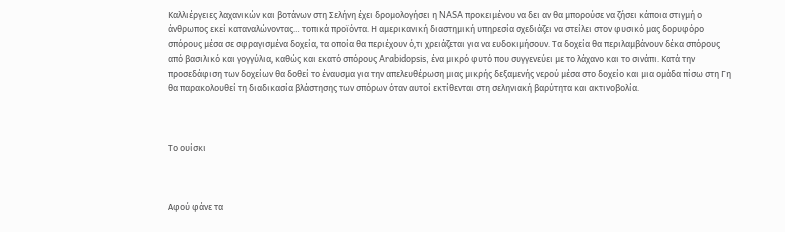Καλλιέργειες λαχανικών και βοτάνων στη Σελήνη έχει δρομολογήσει η NASA προκειμένου να δει αν θα μπορούσε να ζήσει κάποια στιγμή ο άνθρωπος εκεί καταναλώνοντας… τοπικά προϊόντα. Η αμερικανική διαστημική υπηρεσία σχεδιάζει να στείλει στον φυσικό μας δορυφόρο σπόρους μέσα σε σφραγισμένα δοχεία, τα οποία θα περιέχουν ό,τι χρειάζεται για να ευδοκιμήσουν. Τα δοχεία θα περιλαμβάνουν δέκα σπόρους από βασιλικό και γογγύλια, καθώς και εκατό σπόρους Arabidopsis, ένα μικρό φυτό που συγγενεύει με το λάχανο και το σινάπι. Κατά την προσεδάφιση των δοχείων θα δοθεί το έναυσμα για την απελευθέρωση μιας μικρής δεξαμενής νερού μέσα στο δοχείο και μια ομάδα πίσω στη Γη θα παρακολουθεί τη διαδικασία βλάστησης των σπόρων όταν αυτοί εκτίθενται στη σεληνιακή βαρύτητα και ακτινοβολία.



Το ουίσκι



Αφού φάνε τα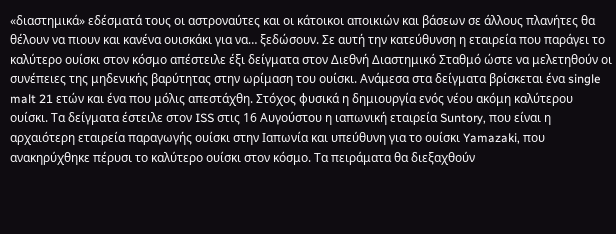«διαστημικά» εδέσματά τους οι αστροναύτες και οι κάτοικοι αποικιών και βάσεων σε άλλους πλανήτες θα θέλουν να πιουν και κανένα ουισκάκι για να… ξεδώσουν. Σε αυτή την κατεύθυνση η εταιρεία που παράγει το καλύτερο ουίσκι στον κόσμο απέστειλε έξι δείγματα στον Διεθνή Διαστημικό Σταθμό ώστε να μελετηθούν οι συνέπειες της μηδενικής βαρύτητας στην ωρίμαση του ουίσκι. Ανάμεσα στα δείγματα βρίσκεται ένα single malt 21 ετών και ένα που μόλις απεστάχθη. Στόχος φυσικά η δημιουργία ενός νέου ακόμη καλύτερου ουίσκι. Τα δείγματα έστειλε στον ISS στις 16 Αυγούστου η ιαπωνική εταιρεία Suntory, που είναι η αρχαιότερη εταιρεία παραγωγής ουίσκι στην Ιαπωνία και υπεύθυνη για το ουίσκι Yamazaki, που ανακηρύχθηκε πέρυσι το καλύτερο ουίσκι στον κόσμο. Τα πειράματα θα διεξαχθούν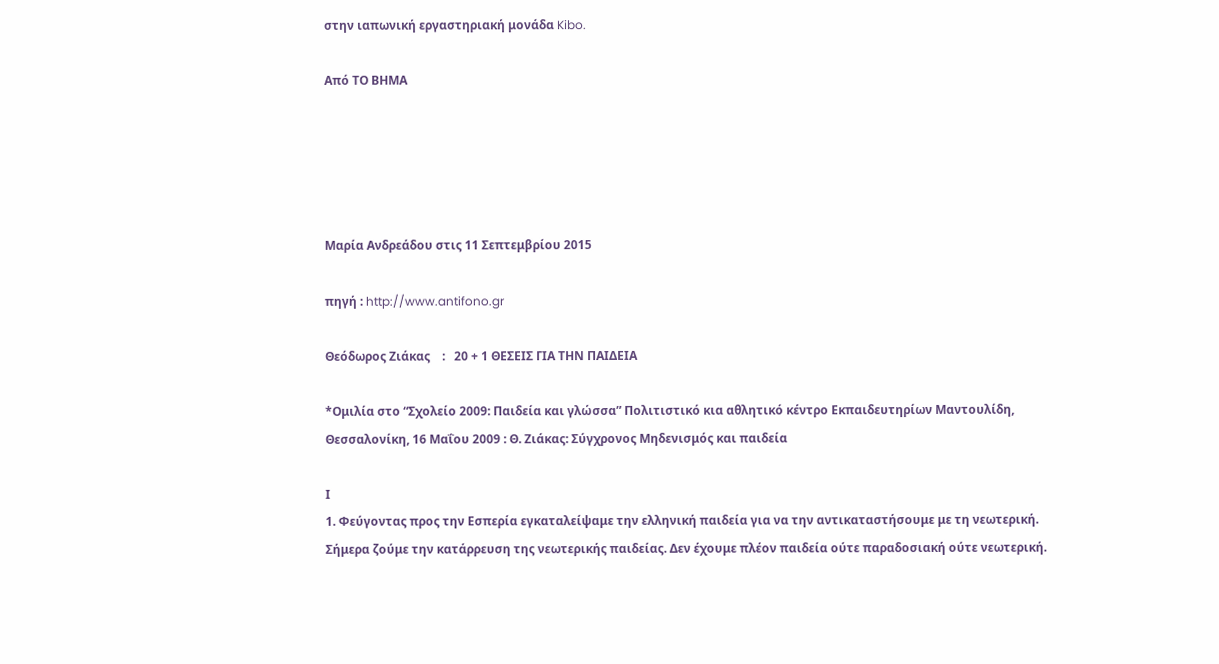στην ιαπωνική εργαστηριακή μονάδα Kibo.

Aπό ΤΟ ΒΗΜΑ





Μαρία Ανδρεάδου στις 11 Σεπτεμβρίου 2015

πηγή : http://www.antifono.gr

Θεόδωρος Ζιάκας    :   20 + 1 ΘΕΣΕΙΣ ΓΙΑ ΤΗΝ ΠΑΙΔΕΙΑ

*Ομιλία στο “Σχολείο 2009: Παιδεία και γλώσσα” Πολιτιστικό κια αθλητικό κέντρο Εκπαιδευτηρίων Μαντουλίδη, Θεσσαλονίκη, 16 Μαΐου 2009 : Θ. Ζιάκας: Σύγχρονος Μηδενισμός και παιδεία

Ι
1. Φεύγοντας προς την Εσπερία εγκαταλείψαμε την ελληνική παιδεία για να την αντικαταστήσουμε με τη νεωτερική. Σήμερα ζούμε την κατάρρευση της νεωτερικής παιδείας. Δεν έχουμε πλέον παιδεία ούτε παραδοσιακή ούτε νεωτερική.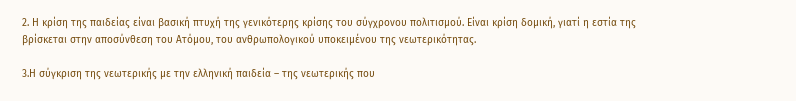2. Η κρίση της παιδείας είναι βασική πτυχή της γενικότερης κρίσης του σύγχρονου πολιτισμού. Είναι κρίση δομική, γιατί η εστία της βρίσκεται στην αποσύνθεση του Ατόμου, του ανθρωπολογικού υποκειμένου της νεωτερικότητας.

3.Η σύγκριση της νεωτερικής με την ελληνική παιδεία – της νεωτερικής που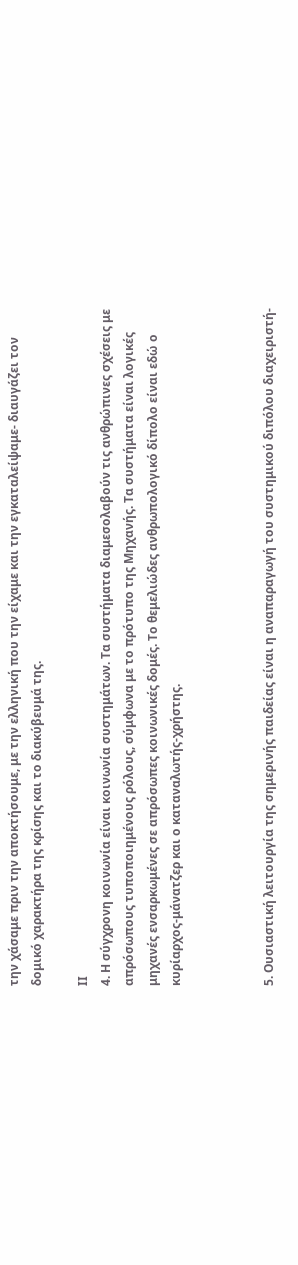την χάσαμε πριν την αποκτήσουμε, με την ελληνική που την είχαμε και την εγκαταλείψαμε- διαυγάζει τον δομικό χαρακτήρα της κρίσης και το διακύβευμά της.

ΙΙ
4. Η σύγχρονη κοινωνία είναι κοινωνία συστημάτων. Τα συστήματα διαμεσολαβούν τις ανθρώπινες σχέσεις με απρόσωπους τυποποιημένους ρόλους, σύμφωνα με το πρότυπο της Μηχανής. Τα συστήματα είναι λογικές μηχανές ενσαρκωμένες σε απρόσωπες κοινωνικές δομές. Το θεμελιώδες ανθρωπολογικό δίπολο είναι εδώ ο κυρίαρχος-μάνατζερ και ο καταναλωτής-χρήστης.



5. Ουσιαστική λειτουργία της σημερινής παιδείας είναι η αναπαραγωγή του συστημικού διπόλου διαχειριστή-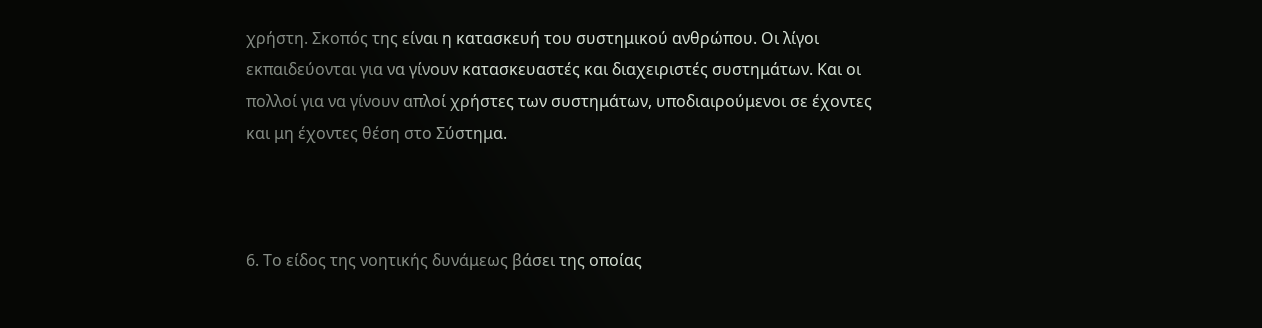χρήστη. Σκοπός της είναι η κατασκευή του συστημικού ανθρώπου. Οι λίγοι εκπαιδεύονται για να γίνουν κατασκευαστές και διαχειριστές συστημάτων. Και οι πολλοί για να γίνουν απλοί χρήστες των συστημάτων, υποδιαιρούμενοι σε έχοντες και μη έχοντες θέση στο Σύστημα.



6. Το είδος της νοητικής δυνάμεως βάσει της οποίας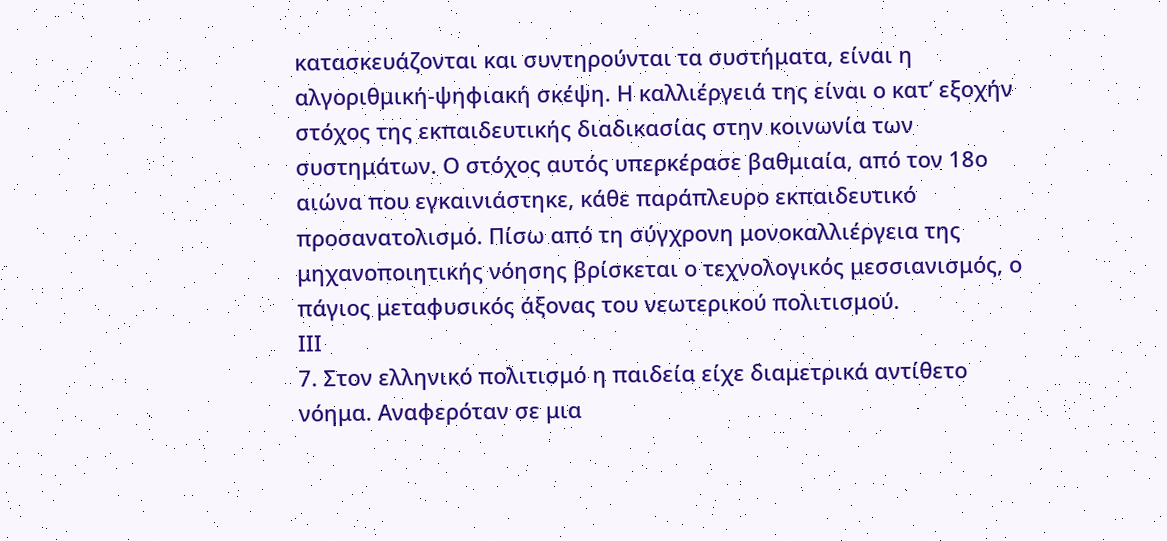κατασκευάζονται και συντηρούνται τα συστήματα, είναι η αλγοριθμική-ψηφιακή σκέψη. Η καλλιέργειά της είναι ο κατ’ εξοχήν στόχος της εκπαιδευτικής διαδικασίας στην κοινωνία των συστημάτων. Ο στόχος αυτός υπερκέρασε βαθμιαία, από τον 18ο αιώνα που εγκαινιάστηκε, κάθε παράπλευρο εκπαιδευτικό προσανατολισμό. Πίσω από τη σύγχρονη μονοκαλλιέργεια της μηχανοποιητικής νόησης βρίσκεται ο τεχνολογικός μεσσιανισμός, ο πάγιος μεταφυσικός άξονας του νεωτερικού πολιτισμού.
ΙΙΙ
7. Στον ελληνικό πολιτισμό η παιδεία είχε διαμετρικά αντίθετο νόημα. Αναφερόταν σε μια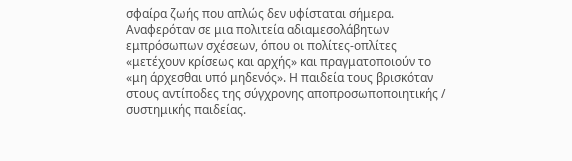σφαίρα ζωής που απλώς δεν υφίσταται σήμερα. Αναφερόταν σε μια πολιτεία αδιαμεσολάβητων εμπρόσωπων σχέσεων, όπου οι πολίτες-οπλίτες «μετέχουν κρίσεως και αρχής» και πραγματοποιούν το «μη άρχεσθαι υπό μηδενός». Η παιδεία τους βρισκόταν στους αντίποδες της σύγχρονης αποπροσωποποιητικής / συστημικής παιδείας.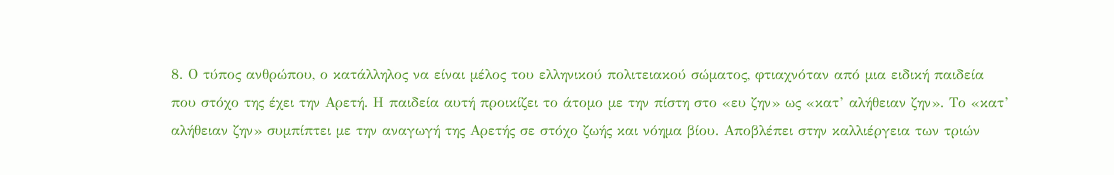8. Ο τύπος ανθρώπου, ο κατάλληλος να είναι μέλος του ελληνικού πολιτειακού σώματος, φτιαχνόταν από μια ειδική παιδεία που στόχο της έχει την Αρετή. Η παιδεία αυτή προικίζει το άτομο με την πίστη στο «ευ ζην» ως «κατ’ αλήθειαν ζην». Το «κατ’ αλήθειαν ζην» συμπίπτει με την αναγωγή της Αρετής σε στόχο ζωής και νόημα βίου. Αποβλέπει στην καλλιέργεια των τριών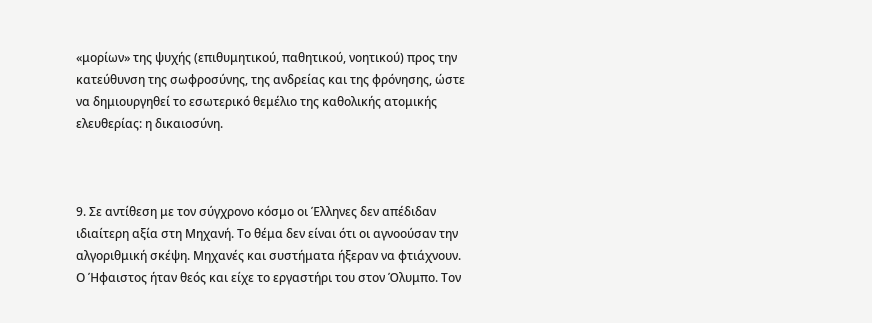«μορίων» της ψυχής (επιθυμητικού, παθητικού, νοητικού) προς την κατεύθυνση της σωφροσύνης, της ανδρείας και της φρόνησης, ώστε να δημιουργηθεί το εσωτερικό θεμέλιο της καθολικής ατομικής ελευθερίας: η δικαιοσύνη.



9. Σε αντίθεση με τον σύγχρονο κόσμο οι Έλληνες δεν απέδιδαν ιδιαίτερη αξία στη Μηχανή. Το θέμα δεν είναι ότι οι αγνοούσαν την αλγοριθμική σκέψη. Μηχανές και συστήματα ήξεραν να φτιάχνουν. Ο Ήφαιστος ήταν θεός και είχε το εργαστήρι του στον Όλυμπο. Τον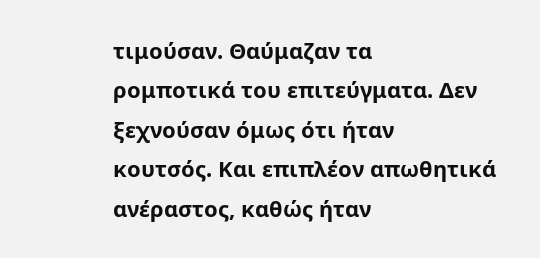τιμούσαν. Θαύμαζαν τα ρομποτικά του επιτεύγματα. Δεν ξεχνούσαν όμως ότι ήταν κουτσός. Και επιπλέον απωθητικά ανέραστος, καθώς ήταν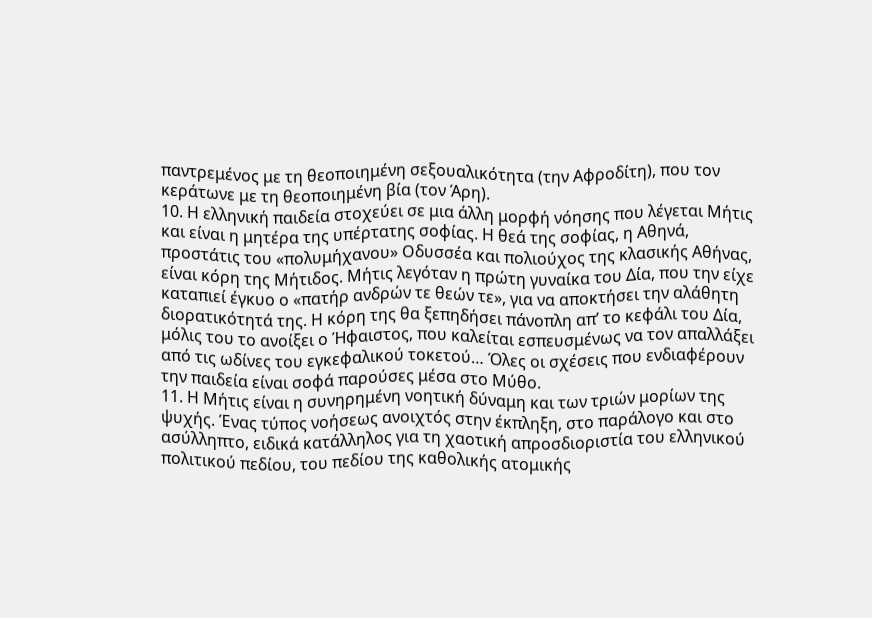παντρεμένος με τη θεοποιημένη σεξουαλικότητα (την Αφροδίτη), που τον κεράτωνε με τη θεοποιημένη βία (τον Άρη).
10. Η ελληνική παιδεία στοχεύει σε μια άλλη μορφή νόησης που λέγεται Μήτις και είναι η μητέρα της υπέρτατης σοφίας. Η θεά της σοφίας, η Αθηνά, προστάτις του «πολυμήχανου» Οδυσσέα και πολιούχος της κλασικής Αθήνας, είναι κόρη της Μήτιδος. Μήτις λεγόταν η πρώτη γυναίκα του Δία, που την είχε καταπιεί έγκυο ο «πατήρ ανδρών τε θεών τε», για να αποκτήσει την αλάθητη διορατικότητά της. Η κόρη της θα ξεπηδήσει πάνοπλη απ’ το κεφάλι του Δία, μόλις του το ανοίξει ο Ήφαιστος, που καλείται εσπευσμένως να τον απαλλάξει από τις ωδίνες του εγκεφαλικού τοκετού… Όλες οι σχέσεις που ενδιαφέρουν την παιδεία είναι σοφά παρούσες μέσα στο Μύθο.
11. Η Μήτις είναι η συνηρημένη νοητική δύναμη και των τριών μορίων της ψυχής. Ένας τύπος νοήσεως ανοιχτός στην έκπληξη, στο παράλογο και στο ασύλληπτο, ειδικά κατάλληλος για τη χαοτική απροσδιοριστία του ελληνικού πολιτικού πεδίου, του πεδίου της καθολικής ατομικής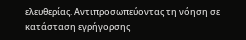ελευθερίας. Αντιπροσωπεύοντας τη νόηση σε κατάσταση εγρήγορσης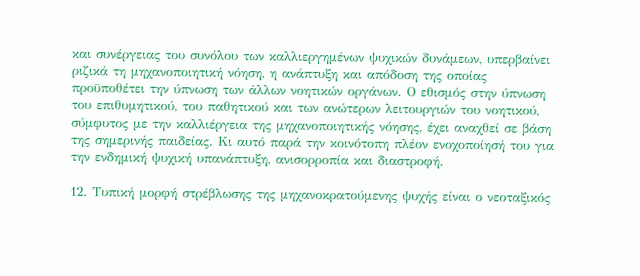και συνέργειας του συνόλου των καλλιεργημένων ψυχικών δυνάμεων, υπερβαίνει ριζικά τη μηχανοποιητική νόηση, η ανάπτυξη και απόδοση της οποίας προϋποθέτει την ύπνωση των άλλων νοητικών οργάνων. Ο εθισμός στην ύπνωση του επιθυμητικού, του παθητικού και των ανώτερων λειτουργιών του νοητικού, σύμφυτος με την καλλιέργεια της μηχανοποιητικής νόησης, έχει αναχθεί σε βάση της σημερινής παιδείας. Κι αυτό παρά την κοινότοπη πλέον ενοχοποίησή του για την ενδημική ψυχική υπανάπτυξη, ανισορροπία και διαστροφή.

12. Τυπική μορφή στρέβλωσης της μηχανοκρατούμενης ψυχής είναι ο νεοταξικός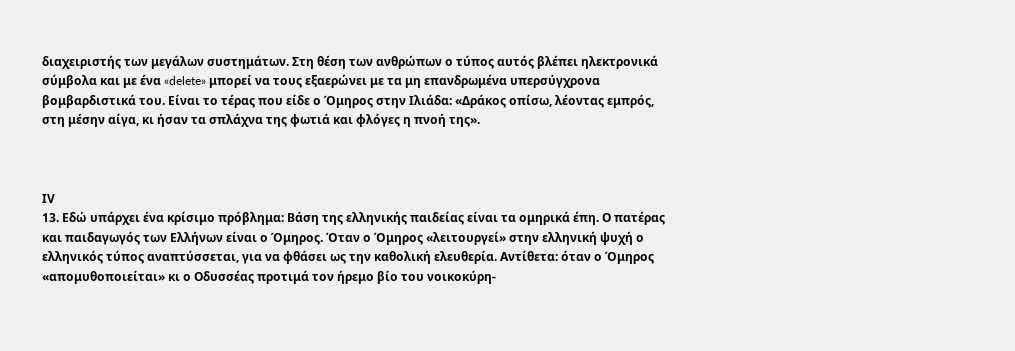διαχειριστής των μεγάλων συστημάτων. Στη θέση των ανθρώπων ο τύπος αυτός βλέπει ηλεκτρονικά σύμβολα και με ένα «delete» μπορεί να τους εξαερώνει με τα μη επανδρωμένα υπερσύγχρονα βομβαρδιστικά του. Είναι το τέρας που είδε ο Όμηρος στην Ιλιάδα: «Δράκος οπίσω, λέοντας εμπρός, στη μέσην αίγα, κι ήσαν τα σπλάχνα της φωτιά και φλόγες η πνοή της».



ΙV
13. Εδώ υπάρχει ένα κρίσιμο πρόβλημα: Βάση της ελληνικής παιδείας είναι τα ομηρικά έπη. Ο πατέρας και παιδαγωγός των Ελλήνων είναι ο Όμηρος. Όταν ο Όμηρος «λειτουργεί» στην ελληνική ψυχή ο ελληνικός τύπος αναπτύσσεται, για να φθάσει ως την καθολική ελευθερία. Αντίθετα: όταν ο Όμηρος «απομυθοποιείται» κι ο Οδυσσέας προτιμά τον ήρεμο βίο του νοικοκύρη-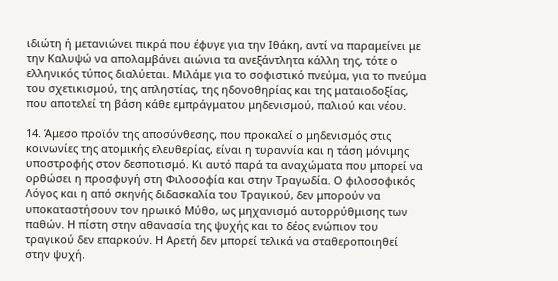ιδιώτη ή μετανιώνει πικρά που έφυγε για την Ιθάκη, αντί να παραμείνει με την Καλυψώ να απολαμβάνει αιώνια τα ανεξάντλητα κάλλη της, τότε ο ελληνικός τύπος διαλύεται. Μιλάμε για το σοφιστικό πνεύμα, για το πνεύμα του σχετικισμού, της απληστίας, της ηδονοθηρίας και της ματαιοδοξίας, που αποτελεί τη βάση κάθε εμπράγματου μηδενισμού, παλιού και νέου.

14. Άμεσο προϊόν της αποσύνθεσης, που προκαλεί ο μηδενισμός στις κοινωνίες της ατομικής ελευθερίας, είναι η τυραννία και η τάση μόνιμης υποστροφής στον δεσποτισμό. Κι αυτό παρά τα αναχώματα που μπορεί να ορθώσει η προσφυγή στη Φιλοσοφία και στην Τραγωδία. Ο φιλοσοφικός Λόγος και η από σκηνής διδασκαλία του Τραγικού, δεν μπορούν να υποκαταστήσουν τον ηρωικό Μύθο, ως μηχανισμό αυτορρύθμισης των παθών. Η πίστη στην αθανασία της ψυχής και το δέος ενώπιον του τραγικού δεν επαρκούν. Η Αρετή δεν μπορεί τελικά να σταθεροποιηθεί στην ψυχή.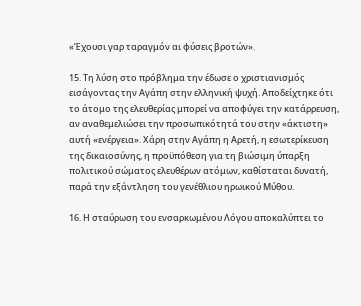«Έχουσι γαρ ταραγμόν αι φύσεις βροτών».

15. Τη λύση στο πρόβλημα την έδωσε ο χριστιανισμός εισάγοντας την Αγάπη στην ελληνική ψυχή. Αποδείχτηκε ότι το άτομο της ελευθερίας μπορεί να αποφύγει την κατάρρευση, αν αναθεμελιώσει την προσωπικότητά του στην «άκτιστη» αυτή «ενέργεια». Χάρη στην Αγάπη η Αρετή, η εσωτερίκευση της δικαιοσύνης, η προϋπόθεση για τη βιώσιμη ύπαρξη πολιτικού σώματος ελευθέρων ατόμων, καθίσταται δυνατή, παρά την εξάντληση του γενέθλιου ηρωικού Μύθου.

16. Η σταύρωση του ενσαρκωμένου Λόγου αποκαλύπτει το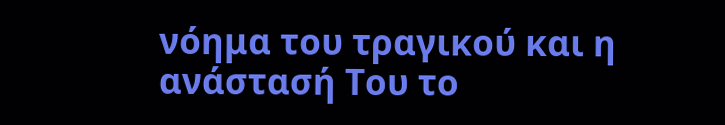νόημα του τραγικού και η ανάστασή Του το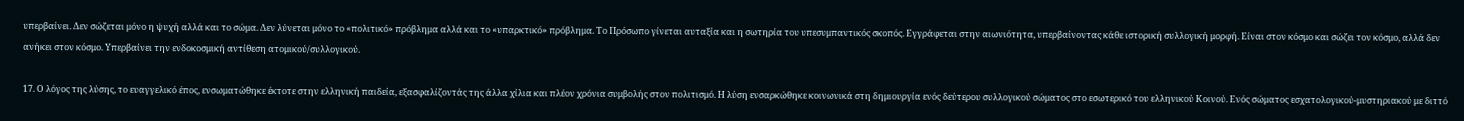υπερβαίνει. Δεν σώζεται μόνο η ψυχή αλλά και το σώμα. Δεν λύνεται μόνο το «πολιτικό» πρόβλημα αλλά και το «υπαρκτικό» πρόβλημα. Το Πρόσωπο γίνεται αυταξία και η σωτηρία του υπεσυμπαντικός σκοπός. Εγγράφεται στην αιωνιότητα, υπερβαίνοντας κάθε ιστορική συλλογική μορφή. Είναι στον κόσμο και σώζει τον κόσμο, αλλά δεν ανήκει στον κόσμο. Υπερβαίνει την ενδοκοσμική αντίθεση ατομικού/συλλογικού.

17. Ο λόγος της λύσης, το ευαγγελικό έπος, ενσωματώθηκε έκτοτε στην ελληνική παιδεία, εξασφαλίζοντάς της άλλα χίλια και πλέον χρόνια συμβολής στον πολιτισμό. Η λύση ενσαρκώθηκε κοινωνικά στη δημιουργία ενός δεύτερου συλλογικού σώματος στο εσωτερικό του ελληνικού Κοινού. Ενός σώματος εσχατολογικού-μυστηριακού με διττό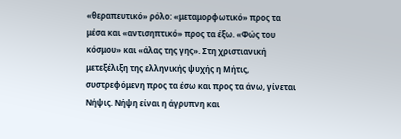«θεραπευτικό» ρόλο: «μεταμορφωτικό» προς τα μέσα και «αντισηπτικό» προς τα έξω. «Φώς του κόσμου» και «άλας της γης». Στη χριστιανική μετεξέλιξη της ελληνικής ψυχής η Μήτις, συστρεφόμενη προς τα έσω και προς τα άνω, γίνεται Νήψις. Νήψη είναι η άγρυπνη και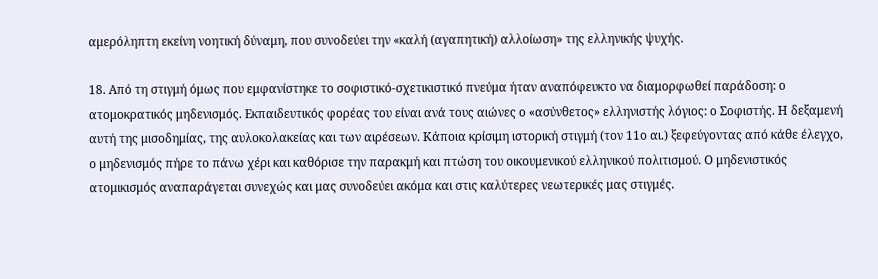αμερόληπτη εκείνη νοητική δύναμη, που συνοδεύει την «καλή (αγαπητική) αλλοίωση» της ελληνικής ψυχής.

18. Από τη στιγμή όμως που εμφανίστηκε το σοφιστικό-σχετικιστικό πνεύμα ήταν αναπόφευκτο να διαμορφωθεί παράδοση: ο ατομοκρατικός μηδενισμός. Εκπαιδευτικός φορέας του είναι ανά τους αιώνες ο «ασύνθετος» ελληνιστής λόγιος: ο Σοφιστής. Η δεξαμενή αυτή της μισοδημίας, της αυλοκολακείας και των αιρέσεων. Κάποια κρίσιμη ιστορική στιγμή (τον 11ο αι.) ξεφεύγοντας από κάθε έλεγχο, ο μηδενισμός πήρε το πάνω χέρι και καθόρισε την παρακμή και πτώση του οικουμενικού ελληνικού πολιτισμού. Ο μηδενιστικός ατομικισμός αναπαράγεται συνεχώς και μας συνοδεύει ακόμα και στις καλύτερες νεωτερικές μας στιγμές.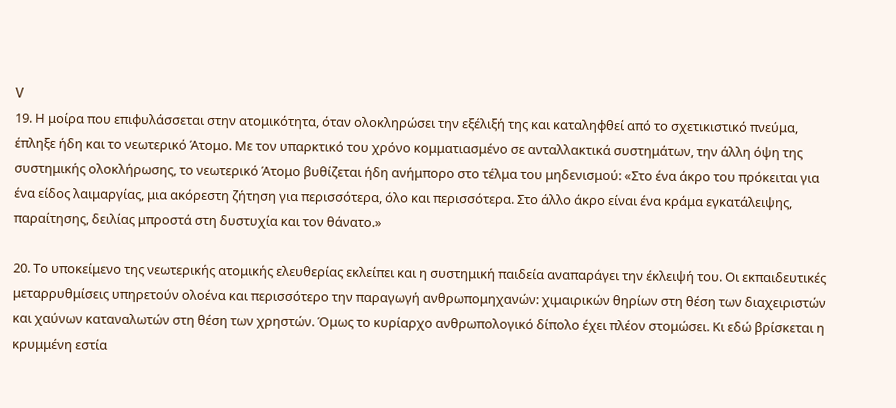V
19. Η μοίρα που επιφυλάσσεται στην ατομικότητα, όταν ολοκληρώσει την εξέλιξή της και καταληφθεί από το σχετικιστικό πνεύμα, έπληξε ήδη και το νεωτερικό Άτομο. Με τον υπαρκτικό του χρόνο κομματιασμένο σε ανταλλακτικά συστημάτων, την άλλη όψη της συστημικής ολοκλήρωσης, το νεωτερικό Άτομο βυθίζεται ήδη ανήμπορο στο τέλμα του μηδενισμού: «Στο ένα άκρο του πρόκειται για ένα είδος λαιμαργίας, μια ακόρεστη ζήτηση για περισσότερα, όλο και περισσότερα. Στο άλλο άκρο είναι ένα κράμα εγκατάλειψης, παραίτησης, δειλίας μπροστά στη δυστυχία και τον θάνατο.»

20. Το υποκείμενο της νεωτερικής ατομικής ελευθερίας εκλείπει και η συστημική παιδεία αναπαράγει την έκλειψή του. Οι εκπαιδευτικές μεταρρυθμίσεις υπηρετούν ολοένα και περισσότερο την παραγωγή ανθρωπομηχανών: χιμαιρικών θηρίων στη θέση των διαχειριστών και χαύνων καταναλωτών στη θέση των χρηστών. Όμως το κυρίαρχο ανθρωπολογικό δίπολο έχει πλέον στομώσει. Κι εδώ βρίσκεται η κρυμμένη εστία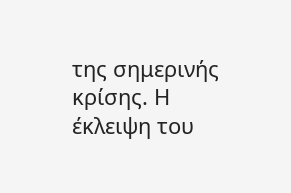της σημερινής κρίσης. Η έκλειψη του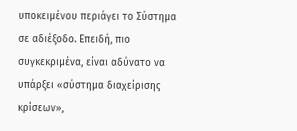υποκειμένου περιάγει το Σύστημα σε αδιέξοδο. Επειδή, πιο συγκεκριμένα, είναι αδύνατο να υπάρξει «σύστημα διαχείρισης κρίσεων»,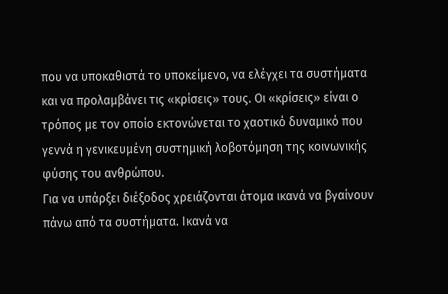που να υποκαθιστά το υποκείμενο, να ελέγχει τα συστήματα και να προλαμβάνει τις «κρίσεις» τους. Οι «κρίσεις» είναι ο τρόπος με τον οποίο εκτονώνεται το χαοτικό δυναμικό που γεννά η γενικευμένη συστημική λοβοτόμηση της κοινωνικής φύσης του ανθρώπου.
Για να υπάρξει διέξοδος χρειάζονται άτομα ικανά να βγαίνουν πάνω από τα συστήματα. Ικανά να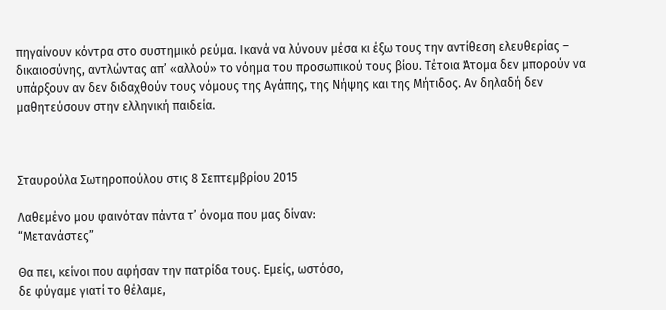πηγαίνουν κόντρα στο συστημικό ρεύμα. Ικανά να λύνουν μέσα κι έξω τους την αντίθεση ελευθερίας – δικαιοσύνης, αντλώντας απ’ «αλλού» το νόημα του προσωπικού τους βίου. Τέτοια Άτομα δεν μπορούν να υπάρξουν αν δεν διδαχθούν τους νόμους της Αγάπης, της Νήψης και της Μήτιδος. Αν δηλαδή δεν μαθητεύσουν στην ελληνική παιδεία.



Σταυρούλα Σωτηροπούλου στις 8 Σεπτεμβρίου 2015

Λαθεμένο μου φαινόταν πάντα τ’ όνομα που μας δίναν:
“Μετανάστες”

Θα πει, κείνοι που αφήσαν την πατρίδα τους. Εμείς, ωστόσο,
δε φύγαμε γιατί το θέλαμε,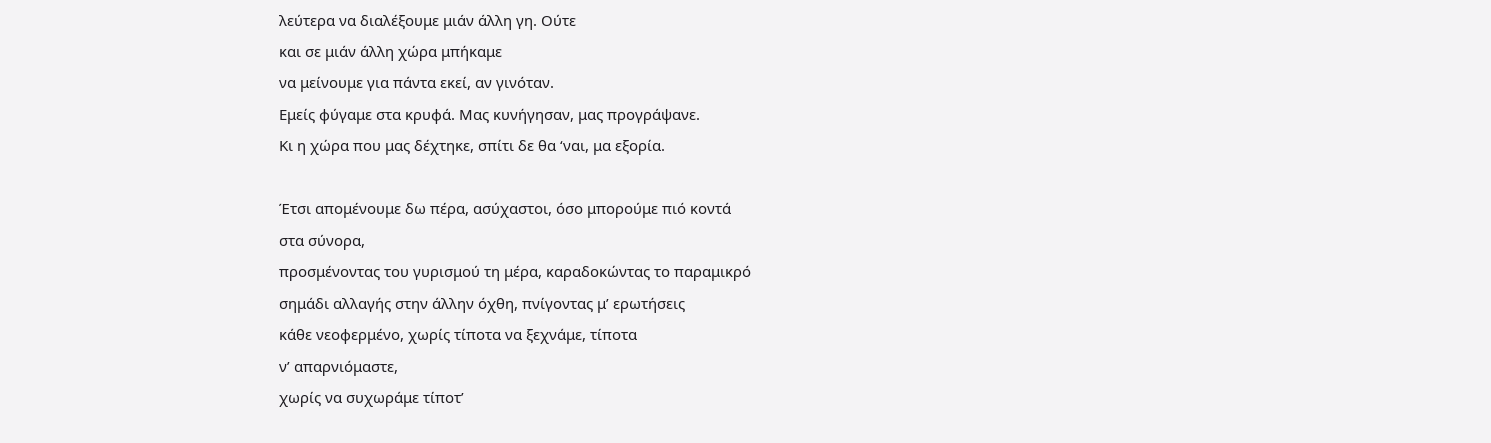λεύτερα να διαλέξουμε μιάν άλλη γη. Ούτε
και σε μιάν άλλη χώρα μπήκαμε
να μείνουμε για πάντα εκεί, αν γινόταν.
Εμείς φύγαμε στα κρυφά. Μας κυνήγησαν, μας προγράψανε.
Κι η χώρα που μας δέχτηκε, σπίτι δε θα ‘ναι, μα εξορία.

Έτσι απομένουμε δω πέρα, ασύχαστοι, όσο μπορούμε πιό κοντά
στα σύνορα,
προσμένοντας του γυρισμού τη μέρα, καραδοκώντας το παραμικρό
σημάδι αλλαγής στην άλλην όχθη, πνίγοντας μ’ ερωτήσεις
κάθε νεοφερμένο, χωρίς τίποτα να ξεχνάμε, τίποτα
ν’ απαρνιόμαστε,
χωρίς να συχωράμε τίποτ’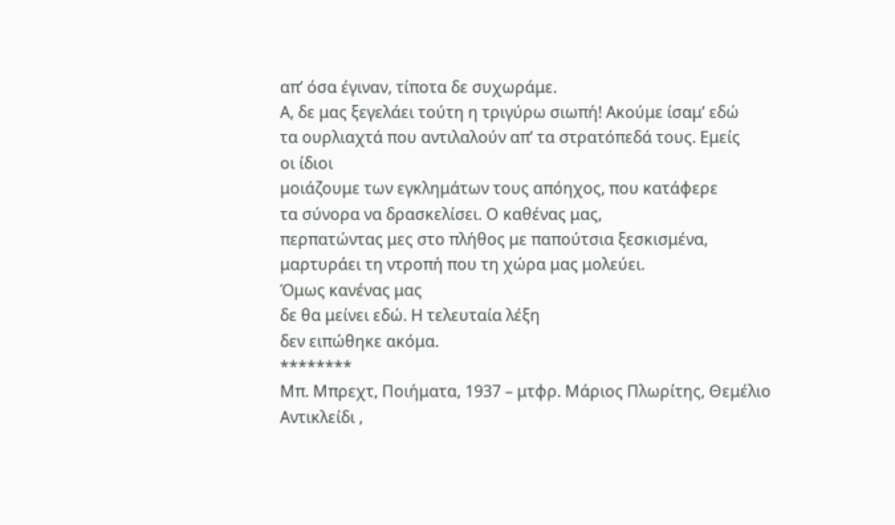απ’ όσα έγιναν, τίποτα δε συχωράμε.
Α, δε μας ξεγελάει τούτη η τριγύρω σιωπή! Ακούμε ίσαμ’ εδώ
τα ουρλιαχτά που αντιλαλούν απ’ τα στρατόπεδά τους. Εμείς
οι ίδιοι
μοιάζουμε των εγκλημάτων τους απόηχος, που κατάφερε
τα σύνορα να δρασκελίσει. Ο καθένας μας,
περπατώντας μες στο πλήθος με παπούτσια ξεσκισμένα,
μαρτυράει τη ντροπή που τη χώρα μας μολεύει.
Όμως κανένας μας
δε θα μείνει εδώ. Η τελευταία λέξη
δεν ειπώθηκε ακόμα.
********
Μπ. Μπρεχτ, Ποιήματα, 1937 – μτφρ. Μάριος Πλωρίτης, Θεμέλιο
Αντικλείδι ,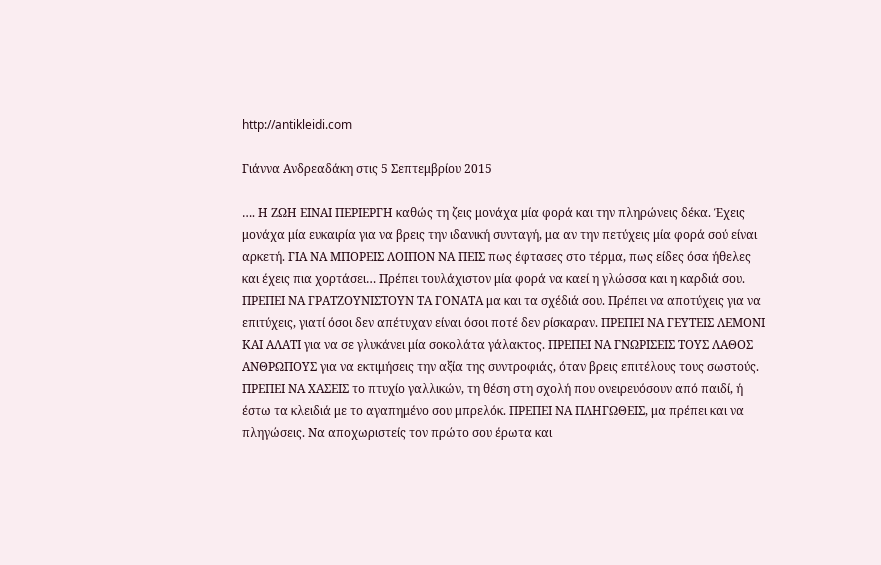http://antikleidi.com

Γιάννα Ανδρεαδάκη στις 5 Σεπτεμβρίου 2015

…. Η ΖΩΗ ΕΙΝΑΙ ΠΕΡΙΕΡΓΗ καθώς τη ζεις μονάχα μία φορά και την πληρώνεις δέκα. Έχεις μονάχα μία ευκαιρία για να βρεις την ιδανική συνταγή, μα αν την πετύχεις μία φορά σού είναι αρκετή. ΓΙΑ ΝΑ ΜΠΟΡΕΙΣ ΛΟΙΠΟΝ ΝΑ ΠΕΙΣ πως έφτασες στο τέρμα, πως είδες όσα ήθελες και έχεις πια χορτάσει… Πρέπει τουλάχιστον μία φορά να καεί η γλώσσα και η καρδιά σου. ΠΡΕΠΕΙ ΝΑ ΓΡΑΤΖΟΥΝΙΣΤΟΥΝ ΤΑ ΓΟΝΑΤΑ μα και τα σχέδιά σου. Πρέπει να αποτύχεις για να επιτύχεις, γιατί όσοι δεν απέτυχαν είναι όσοι ποτέ δεν ρίσκαραν. ΠΡΕΠΕΙ ΝΑ ΓΕΥΤΕΙΣ ΛΕΜΟΝΙ ΚΑΙ ΑΛΑΤΙ για να σε γλυκάνει μία σοκολάτα γάλακτος. ΠΡΕΠΕΙ ΝΑ ΓΝΩΡΙΣΕΙΣ ΤΟΥΣ ΛΑΘΟΣ ΑΝΘΡΩΠΟΥΣ για να εκτιμήσεις την αξία της συντροφιάς, όταν βρεις επιτέλους τους σωστούς. ΠΡΕΠΕΙ ΝΑ ΧΑΣΕΙΣ το πτυχίο γαλλικών, τη θέση στη σχολή που ονειρευόσουν από παιδί, ή έστω τα κλειδιά με το αγαπημένο σου μπρελόκ. ΠΡΕΠΕΙ ΝΑ ΠΛΗΓΩΘΕΙΣ, μα πρέπει και να πληγώσεις. Να αποχωριστείς τον πρώτο σου έρωτα και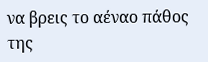να βρεις το αέναο πάθος της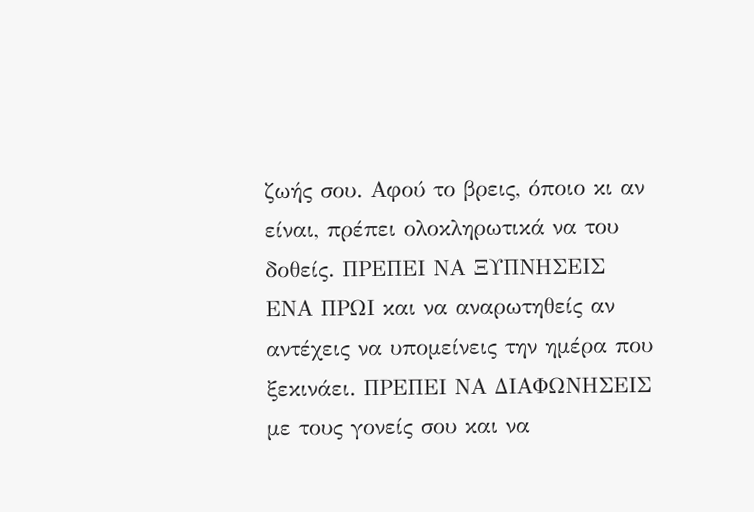ζωής σου. Αφού το βρεις, όποιο κι αν είναι, πρέπει ολοκληρωτικά να του δοθείς. ΠΡΕΠΕΙ ΝΑ ΞΥΠΝΗΣΕΙΣ ΕΝΑ ΠΡΩΙ και να αναρωτηθείς αν αντέχεις να υπομείνεις την ημέρα που ξεκινάει. ΠΡΕΠΕΙ ΝΑ ΔΙΑΦΩΝΗΣΕΙΣ με τους γονείς σου και να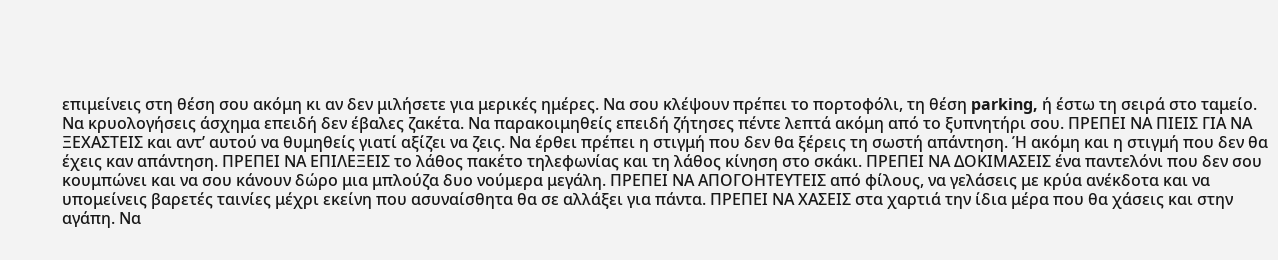επιμείνεις στη θέση σου ακόμη κι αν δεν μιλήσετε για μερικές ημέρες. Να σου κλέψουν πρέπει το πορτοφόλι, τη θέση parking, ή έστω τη σειρά στο ταμείο. Να κρυολογήσεις άσχημα επειδή δεν έβαλες ζακέτα. Να παρακοιμηθείς επειδή ζήτησες πέντε λεπτά ακόμη από το ξυπνητήρι σου. ΠΡΕΠΕΙ ΝΑ ΠΙΕΙΣ ΓΙΑ ΝΑ ΞΕΧΑΣΤΕΙΣ και αντ’ αυτού να θυμηθείς γιατί αξίζει να ζεις. Να έρθει πρέπει η στιγμή που δεν θα ξέρεις τη σωστή απάντηση. Ή ακόμη και η στιγμή που δεν θα έχεις καν απάντηση. ΠΡΕΠΕΙ ΝΑ ΕΠΙΛΕΞΕΙΣ το λάθος πακέτο τηλεφωνίας και τη λάθος κίνηση στο σκάκι. ΠΡΕΠΕΙ ΝΑ ΔΟΚΙΜΑΣΕΙΣ ένα παντελόνι που δεν σου κουμπώνει και να σου κάνουν δώρο μια μπλούζα δυο νούμερα μεγάλη. ΠΡΕΠΕΙ ΝΑ ΑΠΟΓΟΗΤΕΥΤΕΙΣ από φίλους, να γελάσεις με κρύα ανέκδοτα και να υπομείνεις βαρετές ταινίες μέχρι εκείνη που ασυναίσθητα θα σε αλλάξει για πάντα. ΠΡΕΠΕΙ ΝΑ ΧΑΣΕΙΣ στα χαρτιά την ίδια μέρα που θα χάσεις και στην αγάπη. Να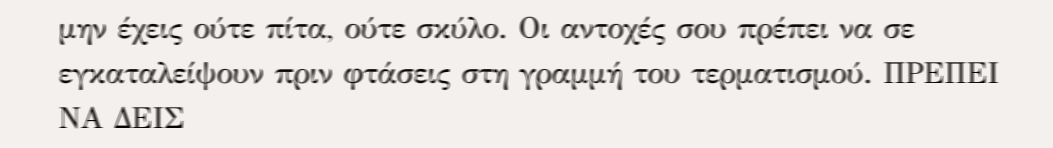μην έχεις ούτε πίτα, ούτε σκύλο. Οι αντοχές σου πρέπει να σε εγκαταλείψουν πριν φτάσεις στη γραμμή του τερματισμού. ΠΡΕΠΕΙ ΝΑ ΔΕΙΣ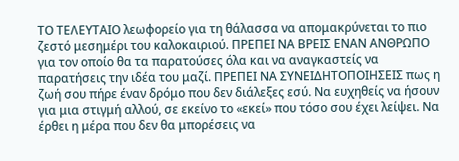ΤΟ ΤΕΛΕΥΤΑΙΟ λεωφορείο για τη θάλασσα να απομακρύνεται το πιο ζεστό μεσημέρι του καλοκαιριού. ΠΡΕΠΕΙ ΝΑ ΒΡΕΙΣ ΕΝΑΝ ΑΝΘΡΩΠΟ για τον οποίο θα τα παρατούσες όλα και να αναγκαστείς να παρατήσεις την ιδέα του μαζί. ΠΡΕΠΕΙ ΝΑ ΣΥΝΕΙΔΗΤΟΠΟΙΗΣΕΙΣ πως η ζωή σου πήρε έναν δρόμο που δεν διάλεξες εσύ. Να ευχηθείς να ήσουν για μια στιγμή αλλού, σε εκείνο το «εκεί» που τόσο σου έχει λείψει. Να έρθει η μέρα που δεν θα μπορέσεις να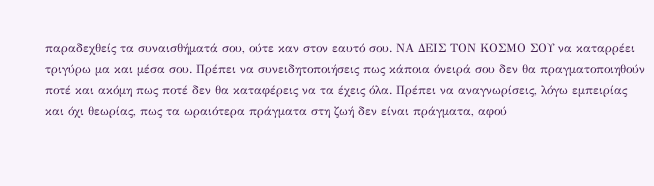παραδεχθείς τα συναισθήματά σου, ούτε καν στον εαυτό σου. ΝΑ ΔΕΙΣ ΤΟΝ ΚΟΣΜΟ ΣΟΥ να καταρρέει τριγύρω μα και μέσα σου. Πρέπει να συνειδητοποιήσεις πως κάποια όνειρά σου δεν θα πραγματοποιηθούν ποτέ και ακόμη πως ποτέ δεν θα καταφέρεις να τα έχεις όλα. Πρέπει να αναγνωρίσεις, λόγω εμπειρίας και όχι θεωρίας, πως τα ωραιότερα πράγματα στη ζωή δεν είναι πράγματα, αφού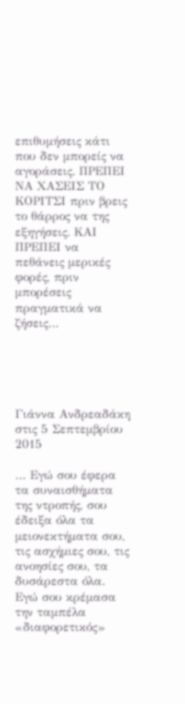επιθυμήσεις κάτι που δεν μπορείς να αγοράσεις. ΠΡΕΠΕΙ ΝΑ ΧΑΣΕΙΣ ΤΟ ΚΟΡΙΤΣΙ πριν βρεις το θάρρος να της εξηγήσεις. ΚΑΙ ΠΡΕΠΕΙ να πεθάνεις μερικές φορές, πριν μπορέσεις πραγματικά να ζήσεις…





Γιάννα Ανδρεαδάκη στις 5 Σεπτεμβρίου 2015

… Εγώ σου έφερα τα συναισθήματα της ντροπής, σου έδειξα όλα τα μειονεκτήματα σου, τις ασχήμιες σου, τις ανοησίες σου, τα δυσάρεστα όλα. Εγώ σου κρέμασα την ταμπέλα «διαφορετικός»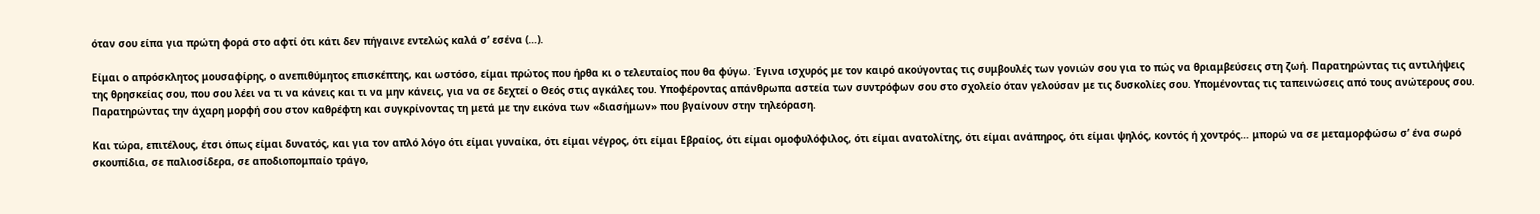όταν σου είπα για πρώτη φορά στο αφτί ότι κάτι δεν πήγαινε εντελώς καλά σ’ εσένα (…).

Είμαι ο απρόσκλητος μουσαφίρης, ο ανεπιθύμητος επισκέπτης, και ωστόσο, είμαι πρώτος που ήρθα κι ο τελευταίος που θα φύγω. Έγινα ισχυρός με τον καιρό ακούγοντας τις συμβουλές των γονιών σου για το πώς να θριαμβεύσεις στη ζωή. Παρατηρώντας τις αντιλήψεις της θρησκείας σου, που σου λέει να τι να κάνεις και τι να μην κάνεις, για να σε δεχτεί ο Θεός στις αγκάλες του. Υποφέροντας απάνθρωπα αστεία των συντρόφων σου στο σχολείο όταν γελούσαν με τις δυσκολίες σου. Υπομένοντας τις ταπεινώσεις από τους ανώτερους σου. Παρατηρώντας την άχαρη μορφή σου στον καθρέφτη και συγκρίνοντας τη μετά με την εικόνα των «διασήμων» που βγαίνουν στην τηλεόραση.

Και τώρα, επιτέλους, έτσι όπως είμαι δυνατός, και για τον απλό λόγο ότι είμαι γυναίκα, ότι είμαι νέγρος, ότι είμαι Εβραίος, ότι είμαι ομοφυλόφιλος, ότι είμαι ανατολίτης, ότι είμαι ανάπηρος, ότι είμαι ψηλός, κοντός ή χοντρός… μπορώ να σε μεταμορφώσω σ’ ένα σωρό σκουπίδια, σε παλιοσίδερα, σε αποδιοπομπαίο τράγο,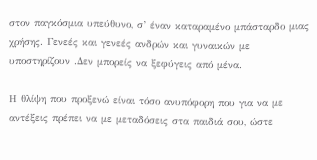στον παγκόσμια υπεύθυνο, σ’ έναν καταραμένο μπάσταρδο μιας χρήσης. Γενεές και γενεές ανδρών και γυναικών με υποστηρίζουν .Δεν μπορείς να ξεφύγεις από μένα.

Η θλίψη που προξενώ είναι τόσο ανυπόφορη που για να με αντέξεις πρέπει να με μεταδόσεις στα παιδιά σου, ώστε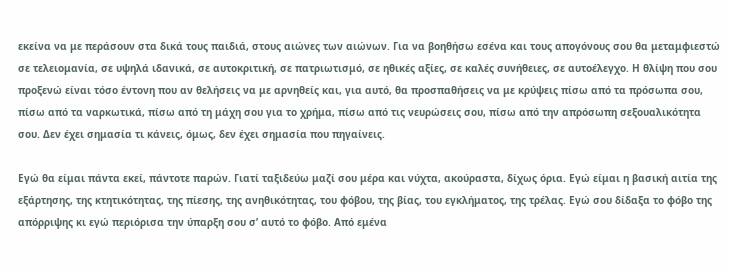εκείνα να με περάσουν στα δικά τους παιδιά, στους αιώνες των αιώνων. Για να βοηθήσω εσένα και τους απογόνους σου θα μεταμφιεστώ σε τελειομανία, σε υψηλά ιδανικά, σε αυτοκριτική, σε πατριωτισμό, σε ηθικές αξίες, σε καλές συνήθειες, σε αυτοέλεγχο. Η θλίψη που σου προξενώ είναι τόσο έντονη που αν θελήσεις να με αρνηθείς και, για αυτό, θα προσπαθήσεις να με κρύψεις πίσω από τα πρόσωπα σου, πίσω από τα ναρκωτικά, πίσω από τη μάχη σου για το χρήμα, πίσω από τις νευρώσεις σου, πίσω από την απρόσωπη σεξουαλικότητα σου. Δεν έχει σημασία τι κάνεις, όμως, δεν έχει σημασία που πηγαίνεις.

Εγώ θα είμαι πάντα εκεί, πάντοτε παρών. Γιατί ταξιδεύω μαζί σου μέρα και νύχτα, ακούραστα, δίχως όρια. Εγώ είμαι η βασική αιτία της εξάρτησης, της κτητικότητας, της πίεσης, της ανηθικότητας, του φόβου, της βίας, του εγκλήματος, της τρέλας. Εγώ σου δίδαξα το φόβο της απόρριψης κι εγώ περιόρισα την ύπαρξη σου σ’ αυτό το φόβο. Από εμένα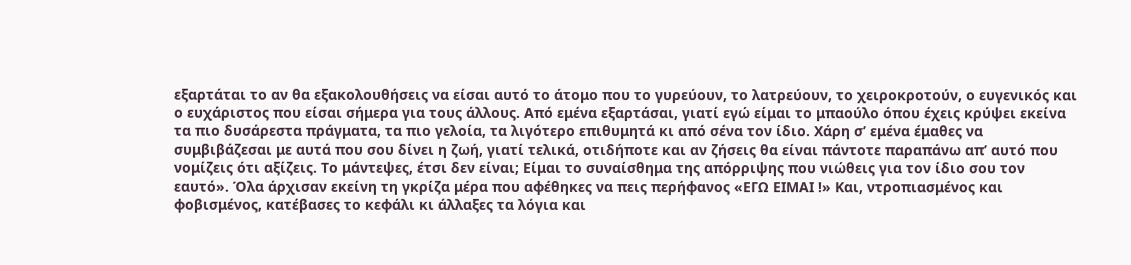εξαρτάται το αν θα εξακολουθήσεις να είσαι αυτό το άτομο που το γυρεύουν, το λατρεύουν, το χειροκροτούν, ο ευγενικός και ο ευχάριστος που είσαι σήμερα για τους άλλους. Από εμένα εξαρτάσαι, γιατί εγώ είμαι το μπαούλο όπου έχεις κρύψει εκείνα τα πιο δυσάρεστα πράγματα, τα πιο γελοία, τα λιγότερο επιθυμητά κι από σένα τον ίδιο. Χάρη σ’ εμένα έμαθες να συμβιβάζεσαι με αυτά που σου δίνει η ζωή, γιατί τελικά, οτιδήποτε και αν ζήσεις θα είναι πάντοτε παραπάνω απ’ αυτό που νομίζεις ότι αξίζεις. Το μάντεψες, έτσι δεν είναι; Είμαι το συναίσθημα της απόρριψης που νιώθεις για τον ίδιο σου τον εαυτό». Όλα άρχισαν εκείνη τη γκρίζα μέρα που αφέθηκες να πεις περήφανος «ΕΓΩ ΕΙΜΑΙ !» Και, ντροπιασμένος και φοβισμένος, κατέβασες το κεφάλι κι άλλαξες τα λόγια και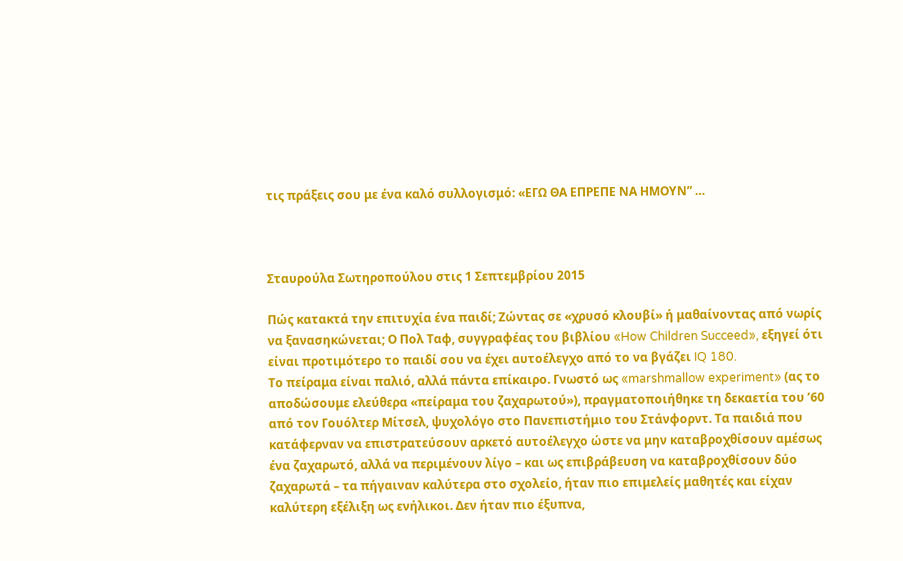τις πράξεις σου με ένα καλό συλλογισμό: «ΕΓΩ ΘΑ ΕΠΡΕΠΕ ΝΑ ΗΜΟΥΝ” …



Σταυρούλα Σωτηροπούλου στις 1 Σεπτεμβρίου 2015

Πώς κατακτά την επιτυχία ένα παιδί; Ζώντας σε «χρυσό κλουβί» ή μαθαίνοντας από νωρίς να ξανασηκώνεται; Ο Πολ Ταφ, συγγραφέας του βιβλίου «How Children Succeed», εξηγεί ότι είναι προτιμότερο το παιδί σου να έχει αυτοέλεγχο από το να βγάζει IQ 180.
Tο πείραμα είναι παλιό, αλλά πάντα επίκαιρο. Γνωστό ως «marshmallow experiment» (ας το αποδώσουμε ελεύθερα «πείραμα του ζαχαρωτού»), πραγματοποιήθηκε τη δεκαετία του ’60 από τον Γουόλτερ Μίτσελ, ψυχολόγο στο Πανεπιστήμιο του Στάνφορντ. Τα παιδιά που κατάφερναν να επιστρατεύσουν αρκετό αυτοέλεγχο ώστε να μην καταβροχθίσουν αμέσως ένα ζαχαρωτό, αλλά να περιμένουν λίγο – και ως επιβράβευση να καταβροχθίσουν δύο ζαχαρωτά – τα πήγαιναν καλύτερα στο σχολείο, ήταν πιο επιμελείς μαθητές και είχαν καλύτερη εξέλιξη ως ενήλικοι. Δεν ήταν πιο έξυπνα,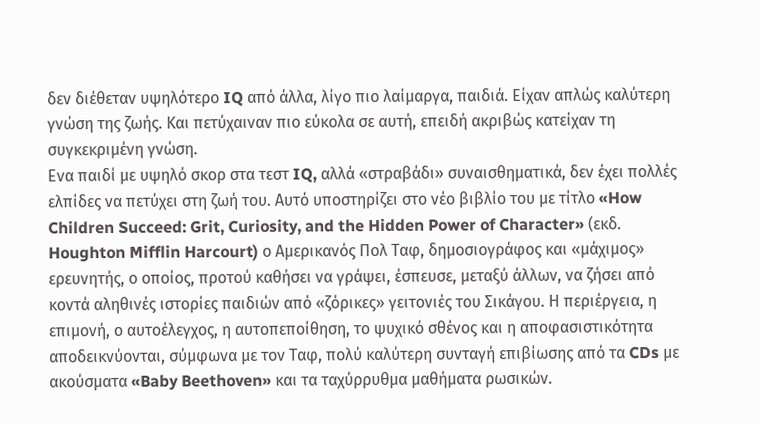δεν διέθεταν υψηλότερο IQ από άλλα, λίγο πιο λαίμαργα, παιδιά. Είχαν απλώς καλύτερη γνώση της ζωής. Και πετύχαιναν πιο εύκολα σε αυτή, επειδή ακριβώς κατείχαν τη συγκεκριμένη γνώση.
Ενα παιδί με υψηλό σκορ στα τεστ IQ, αλλά «στραβάδι» συναισθηματικά, δεν έχει πολλές ελπίδες να πετύχει στη ζωή του. Αυτό υποστηρίζει στο νέο βιβλίο του με τίτλο «How Children Succeed: Grit, Curiosity, and the Hidden Power of Character» (εκδ. Houghton Mifflin Harcourt) ο Αμερικανός Πολ Ταφ, δημοσιογράφος και «μάχιμος» ερευνητής, ο οποίος, προτού καθήσει να γράψει, έσπευσε, μεταξύ άλλων, να ζήσει από κοντά αληθινές ιστορίες παιδιών από «ζόρικες» γειτονιές του Σικάγου. Η περιέργεια, η επιμονή, ο αυτοέλεγχος, η αυτοπεποίθηση, το ψυχικό σθένος και η αποφασιστικότητα αποδεικνύονται, σύμφωνα με τον Ταφ, πολύ καλύτερη συνταγή επιβίωσης από τα CDs με ακούσματα «Baby Beethoven» και τα ταχύρρυθμα μαθήματα ρωσικών.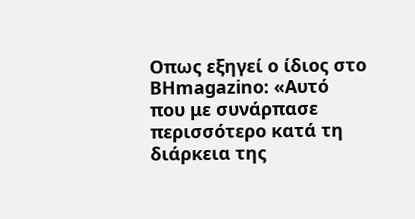Οπως εξηγεί ο ίδιος στο BHmagazino: «Αυτό που με συνάρπασε περισσότερο κατά τη διάρκεια της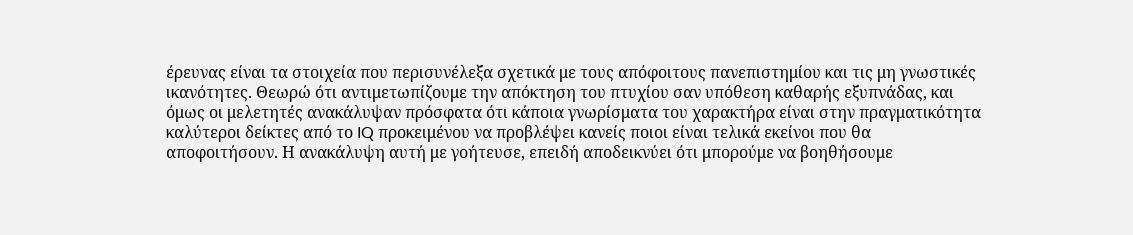έρευνας είναι τα στοιχεία που περισυνέλεξα σχετικά με τους απόφοιτους πανεπιστημίου και τις μη γνωστικές ικανότητες. Θεωρώ ότι αντιμετωπίζουμε την απόκτηση του πτυχίου σαν υπόθεση καθαρής εξυπνάδας, και όμως οι μελετητές ανακάλυψαν πρόσφατα ότι κάποια γνωρίσματα του χαρακτήρα είναι στην πραγματικότητα καλύτεροι δείκτες από το IQ προκειμένου να προβλέψει κανείς ποιοι είναι τελικά εκείνοι που θα αποφοιτήσουν. Η ανακάλυψη αυτή με γοήτευσε, επειδή αποδεικνύει ότι μπορούμε να βοηθήσουμε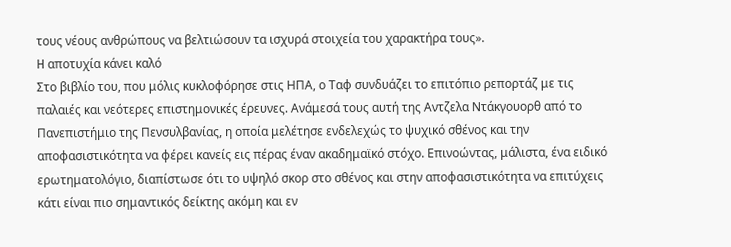τους νέους ανθρώπους να βελτιώσουν τα ισχυρά στοιχεία του χαρακτήρα τους».
H αποτυχία κάνει καλό
Στο βιβλίο του, που μόλις κυκλοφόρησε στις ΗΠΑ, ο Ταφ συνδυάζει το επιτόπιο ρεπορτάζ με τις παλαιές και νεότερες επιστημονικές έρευνες. Ανάμεσά τους αυτή της Αντζελα Ντάκγουορθ από το Πανεπιστήμιο της Πενσυλβανίας, η οποία μελέτησε ενδελεχώς το ψυχικό σθένος και την αποφασιστικότητα να φέρει κανείς εις πέρας έναν ακαδημαϊκό στόχο. Επινοώντας, μάλιστα, ένα ειδικό ερωτηματολόγιο, διαπίστωσε ότι το υψηλό σκορ στο σθένος και στην αποφασιστικότητα να επιτύχεις κάτι είναι πιο σημαντικός δείκτης ακόμη και εν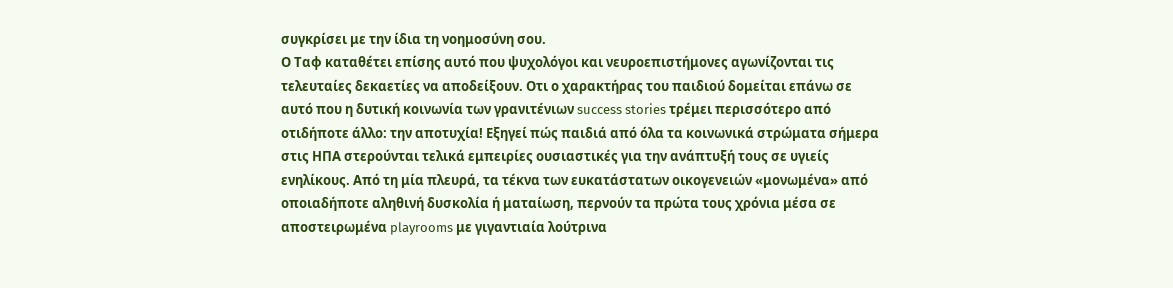συγκρίσει με την ίδια τη νοημοσύνη σου.
Ο Ταφ καταθέτει επίσης αυτό που ψυχολόγοι και νευροεπιστήμονες αγωνίζονται τις τελευταίες δεκαετίες να αποδείξουν. Οτι ο χαρακτήρας του παιδιού δομείται επάνω σε αυτό που η δυτική κοινωνία των γρανιτένιων success stories τρέμει περισσότερο από οτιδήποτε άλλο: την αποτυχία! Εξηγεί πώς παιδιά από όλα τα κοινωνικά στρώματα σήμερα στις ΗΠΑ στερούνται τελικά εμπειρίες ουσιαστικές για την ανάπτυξή τους σε υγιείς ενηλίκους. Από τη μία πλευρά, τα τέκνα των ευκατάστατων οικογενειών «μονωμένα» από οποιαδήποτε αληθινή δυσκολία ή ματαίωση, περνούν τα πρώτα τους χρόνια μέσα σε αποστειρωμένα playrooms με γιγαντιαία λούτρινα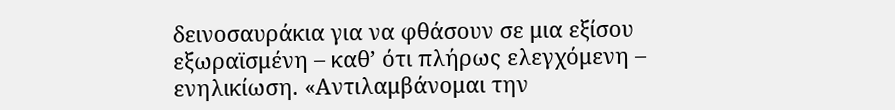δεινοσαυράκια για να φθάσουν σε μια εξίσου εξωραϊσμένη – καθ’ ότι πλήρως ελεγχόμενη – ενηλικίωση. «Αντιλαμβάνομαι την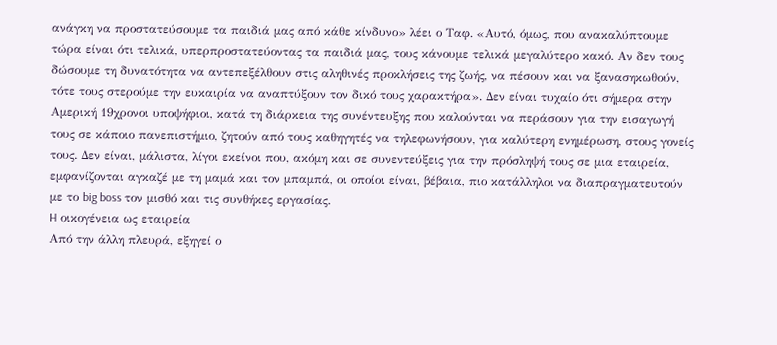ανάγκη να προστατεύσουμε τα παιδιά μας από κάθε κίνδυνο» λέει ο Ταφ. «Αυτό, όμως, που ανακαλύπτουμε τώρα είναι ότι τελικά, υπερπροστατεύοντας τα παιδιά μας, τους κάνουμε τελικά μεγαλύτερο κακό. Αν δεν τους δώσουμε τη δυνατότητα να αντεπεξέλθουν στις αληθινές προκλήσεις της ζωής, να πέσουν και να ξανασηκωθούν, τότε τους στερούμε την ευκαιρία να αναπτύξουν τον δικό τους χαρακτήρα». Δεν είναι τυχαίο ότι σήμερα στην Αμερική 19χρονοι υποψήφιοι, κατά τη διάρκεια της συνέντευξης που καλούνται να περάσουν για την εισαγωγή τους σε κάποιο πανεπιστήμιο, ζητούν από τους καθηγητές να τηλεφωνήσουν, για καλύτερη ενημέρωση, στους γονείς τους. Δεν είναι, μάλιστα, λίγοι εκείνοι που, ακόμη και σε συνεντεύξεις για την πρόσληψή τους σε μια εταιρεία, εμφανίζονται αγκαζέ με τη μαμά και τον μπαμπά, οι οποίοι είναι, βέβαια, πιο κατάλληλοι να διαπραγματευτούν με το big boss τον μισθό και τις συνθήκες εργασίας.
H οικογένεια ως εταιρεία
Από την άλλη πλευρά, εξηγεί ο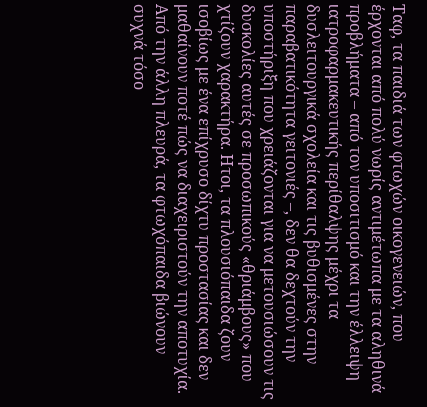Ταφ, τα παιδιά των φτωχών οικογενειών, που έρχονται από πολύ νωρίς αντιμέτωπα με τα αληθινά προβλήματα – από τον υποσιτισμό και την έλλειψη ιατροφαρμακευτικής περίθαλψης μέχρι τα δυσλειτουργικά σχολεία και τις βυθισμένες στην παραβατικότητα γειτονιές –, δεν θα δεχτούν την υποστήριξη που χρειάζονται για να μετουσιώσουν τις δυσκολίες αυτές σε προσωπικούς «θριάμβους» που χτίζουν χαρακτήρα. Ητοι, τα πλουσιόπαιδα ζουν ισοβίως με ένα επίχρυσο δίχτυ προστασίας και δεν μαθαίνουν ποτέ πώς να διαχειριστούν την αποτυχία. Από την άλλη πλευρά, τα φτωχόπαιδα βιώνουν συχνά τόσο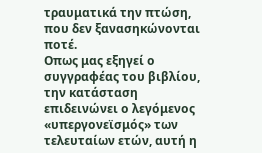τραυματικά την πτώση, που δεν ξανασηκώνονται ποτέ.
Οπως μας εξηγεί ο συγγραφέας του βιβλίου, την κατάσταση επιδεινώνει ο λεγόμενος «υπεργονεϊσμός» των τελευταίων ετών, αυτή η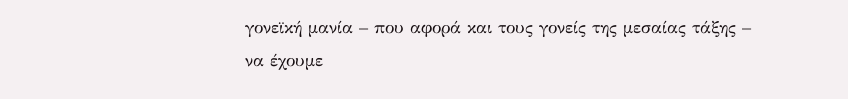γονεϊκή μανία – που αφορά και τους γονείς της μεσαίας τάξης – να έχουμε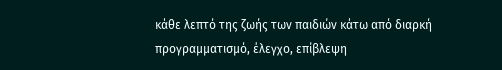κάθε λεπτό της ζωής των παιδιών κάτω από διαρκή προγραμματισμό, έλεγχο, επίβλεψη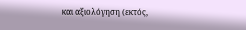και αξιολόγηση (εκτός,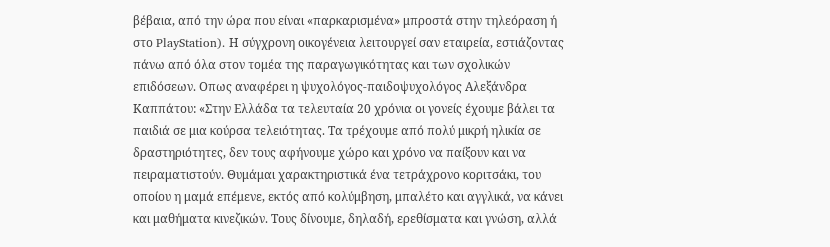βέβαια, από την ώρα που είναι «παρκαρισμένα» μπροστά στην τηλεόραση ή στο PlayStation). Η σύγχρονη οικογένεια λειτουργεί σαν εταιρεία, εστιάζοντας πάνω από όλα στον τομέα της παραγωγικότητας και των σχολικών επιδόσεων. Οπως αναφέρει η ψυχολόγος-παιδοψυχολόγος Αλεξάνδρα Καππάτου: «Στην Ελλάδα τα τελευταία 20 χρόνια οι γονείς έχουμε βάλει τα παιδιά σε μια κούρσα τελειότητας. Τα τρέχουμε από πολύ μικρή ηλικία σε δραστηριότητες, δεν τους αφήνουμε χώρο και χρόνο να παίξουν και να πειραματιστούν. Θυμάμαι χαρακτηριστικά ένα τετράχρονο κοριτσάκι, του οποίου η μαμά επέμενε, εκτός από κολύμβηση, μπαλέτο και αγγλικά, να κάνει και μαθήματα κινεζικών. Τους δίνουμε, δηλαδή, ερεθίσματα και γνώση, αλλά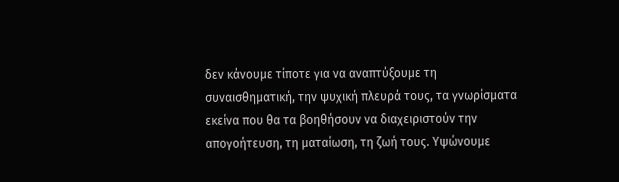δεν κάνουμε τίποτε για να αναπτύξουμε τη συναισθηματική, την ψυχική πλευρά τους, τα γνωρίσματα εκείνα που θα τα βοηθήσουν να διαχειριστούν την απογοήτευση, τη ματαίωση, τη ζωή τους. Υψώνουμε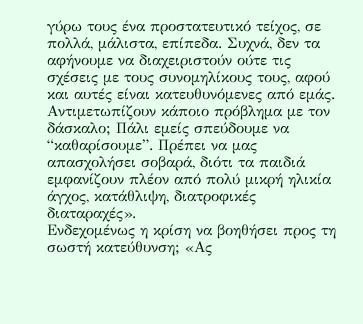γύρω τους ένα προστατευτικό τείχος, σε πολλά, μάλιστα, επίπεδα. Συχνά, δεν τα αφήνουμε να διαχειριστούν ούτε τις σχέσεις με τους συνομηλίκους τους, αφού και αυτές είναι κατευθυνόμενες από εμάς. Αντιμετωπίζουν κάποιο πρόβλημα με τον δάσκαλο; Πάλι εμείς σπεύδουμε να “καθαρίσουμε”. Πρέπει να μας απασχολήσει σοβαρά, διότι τα παιδιά εμφανίζουν πλέον από πολύ μικρή ηλικία άγχος, κατάθλιψη, διατροφικές διαταραχές».
Ενδεχομένως η κρίση να βοηθήσει προς τη σωστή κατεύθυνση; «Ας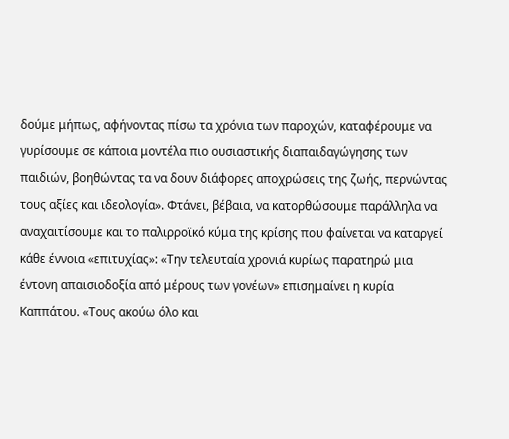δούμε μήπως, αφήνοντας πίσω τα χρόνια των παροχών, καταφέρουμε να γυρίσουμε σε κάποια μοντέλα πιο ουσιαστικής διαπαιδαγώγησης των παιδιών, βοηθώντας τα να δουν διάφορες αποχρώσεις της ζωής, περνώντας τους αξίες και ιδεολογία». Φτάνει, βέβαια, να κατορθώσουμε παράλληλα να αναχαιτίσουμε και το παλιρροϊκό κύμα της κρίσης που φαίνεται να καταργεί κάθε έννοια «επιτυχίας»: «Την τελευταία χρονιά κυρίως παρατηρώ μια έντονη απαισιοδοξία από μέρους των γονέων» επισημαίνει η κυρία Καππάτου. «Τους ακούω όλο και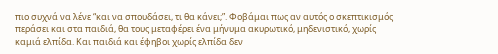πιο συχνά να λένε “και να σπουδάσει, τι θα κάνει;”. Φοβάμαι πως αν αυτός ο σκεπτικισμός περάσει και στα παιδιά, θα τους μεταφέρει ένα μήνυμα ακυρωτικό, μηδενιστικό, χωρίς καμιά ελπίδα. Και παιδιά και έφηβοι χωρίς ελπίδα δεν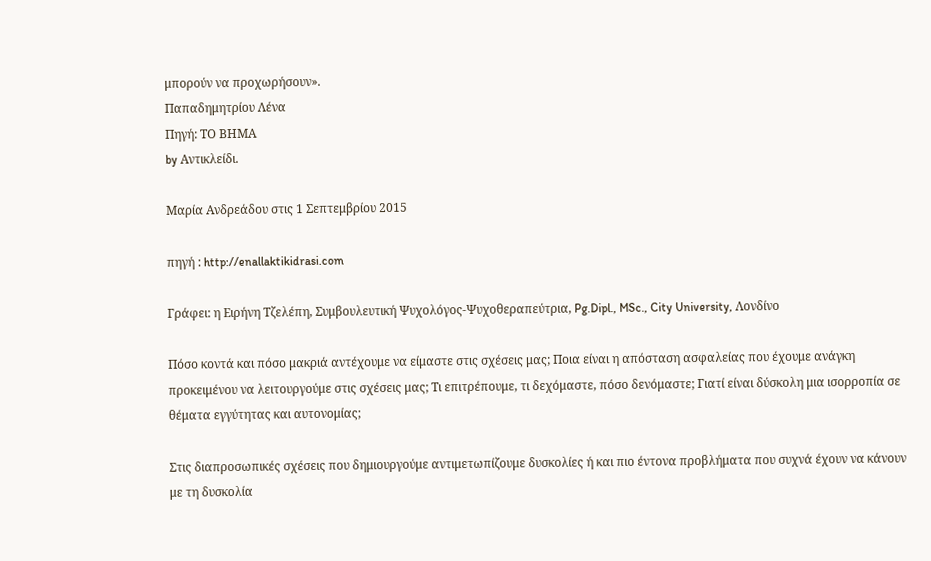μπορούν να προχωρήσουν».
Παπαδημητρίου Λένα
Πηγή: ΤΟ ΒΗΜΑ
by Αντικλείδι.

Μαρία Ανδρεάδου στις 1 Σεπτεμβρίου 2015

πηγή : http://enallaktikidrasi.com

Γράφει: η Ειρήνη Τζελέπη, Συμβουλευτική Ψυχολόγος-Ψυχοθεραπεύτρια, Pg.Dipl., MSc., City University, Λονδίνο

Πόσο κοντά και πόσο μακριά αντέχουμε να είμαστε στις σχέσεις μας; Ποια είναι η απόσταση ασφαλείας που έχουμε ανάγκη προκειμένου να λειτουργούμε στις σχέσεις μας; Τι επιτρέπουμε, τι δεχόμαστε, πόσο δενόμαστε; Γιατί είναι δύσκολη μια ισορροπία σε θέματα εγγύτητας και αυτονομίας;

Στις διαπροσωπικές σχέσεις που δημιουργούμε αντιμετωπίζουμε δυσκολίες ή και πιο έντονα προβλήματα που συχνά έχουν να κάνουν με τη δυσκολία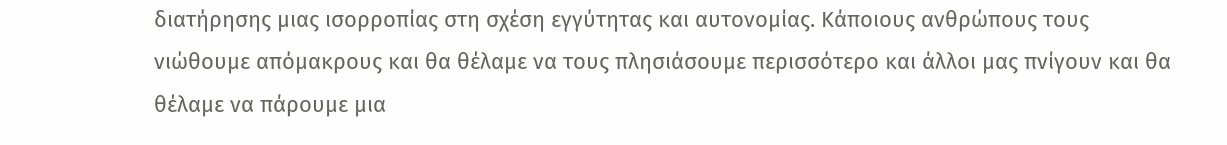διατήρησης μιας ισορροπίας στη σχέση εγγύτητας και αυτονομίας. Κάποιους ανθρώπους τους νιώθουμε απόμακρους και θα θέλαμε να τους πλησιάσουμε περισσότερο και άλλοι μας πνίγουν και θα θέλαμε να πάρουμε μια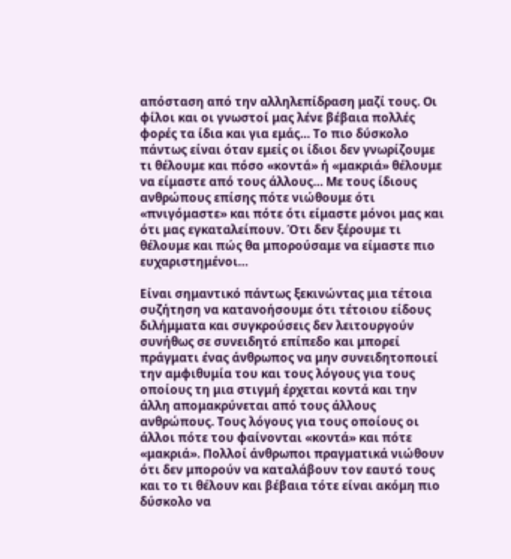απόσταση από την αλληλεπίδραση μαζί τους. Οι φίλοι και οι γνωστοί μας λένε βέβαια πολλές φορές τα ίδια και για εμάς… Το πιο δύσκολο πάντως είναι όταν εμείς οι ίδιοι δεν γνωρίζουμε τι θέλουμε και πόσο «κοντά» ή «μακριά» θέλουμε να είμαστε από τους άλλους… Με τους ίδιους ανθρώπους επίσης πότε νιώθουμε ότι «πνιγόμαστε» και πότε ότι είμαστε μόνοι μας και ότι μας εγκαταλείπουν. Ότι δεν ξέρουμε τι θέλουμε και πώς θα μπορούσαμε να είμαστε πιο ευχαριστημένοι…

Είναι σημαντικό πάντως ξεκινώντας μια τέτοια συζήτηση να κατανοήσουμε ότι τέτοιου είδους διλήμματα και συγκρούσεις δεν λειτουργούν συνήθως σε συνειδητό επίπεδο και μπορεί πράγματι ένας άνθρωπος να μην συνειδητοποιεί την αμφιθυμία του και τους λόγους για τους οποίους τη μια στιγμή έρχεται κοντά και την άλλη απομακρύνεται από τους άλλους ανθρώπους. Τους λόγους για τους οποίους οι άλλοι πότε του φαίνονται «κοντά» και πότε «μακριά». Πολλοί άνθρωποι πραγματικά νιώθουν ότι δεν μπορούν να καταλάβουν τον εαυτό τους και το τι θέλουν και βέβαια τότε είναι ακόμη πιο δύσκολο να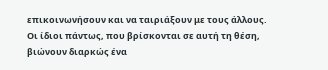επικοινωνήσουν και να ταιριάξουν με τους άλλους. Οι ίδιοι πάντως, που βρίσκονται σε αυτή τη θέση, βιώνουν διαρκώς ένα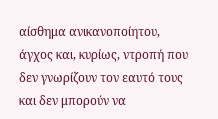αίσθημα ανικανοποίητου, άγχος και, κυρίως, ντροπή που δεν γνωρίζουν τον εαυτό τους και δεν μπορούν να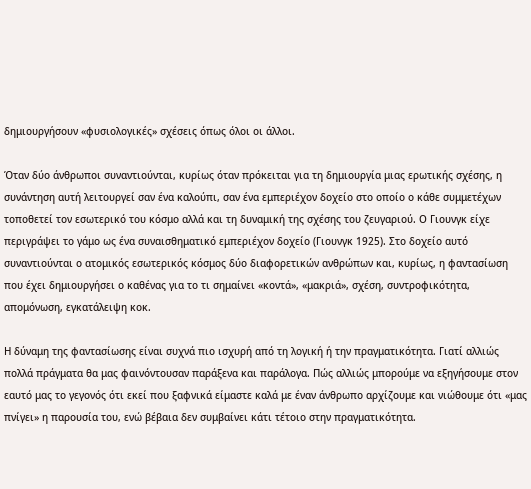δημιουργήσουν «φυσιολογικές» σχέσεις όπως όλοι οι άλλοι.

Όταν δύο άνθρωποι συναντιούνται, κυρίως όταν πρόκειται για τη δημιουργία μιας ερωτικής σχέσης, η συνάντηση αυτή λειτουργεί σαν ένα καλούπι, σαν ένα εμπεριέχον δοχείο στο οποίο ο κάθε συμμετέχων τοποθετεί τον εσωτερικό του κόσμο αλλά και τη δυναμική της σχέσης του ζευγαριού. Ο Γιουνγκ είχε περιγράψει το γάμο ως ένα συναισθηματικό εμπεριέχον δοχείο (Γιουνγκ 1925). Στο δοχείο αυτό συναντιούνται ο ατομικός εσωτερικός κόσμος δύο διαφορετικών ανθρώπων και, κυρίως, η φαντασίωση που έχει δημιουργήσει ο καθένας για το τι σημαίνει «κοντά», «μακριά», σχέση, συντροφικότητα, απομόνωση, εγκατάλειψη κοκ.

Η δύναμη της φαντασίωσης είναι συχνά πιο ισχυρή από τη λογική ή την πραγματικότητα. Γιατί αλλιώς πολλά πράγματα θα μας φαινόντουσαν παράξενα και παράλογα. Πώς αλλιώς μπορούμε να εξηγήσουμε στον εαυτό μας το γεγονός ότι εκεί που ξαφνικά είμαστε καλά με έναν άνθρωπο αρχίζουμε και νιώθουμε ότι «μας πνίγει» η παρουσία του, ενώ βέβαια δεν συμβαίνει κάτι τέτοιο στην πραγματικότητα.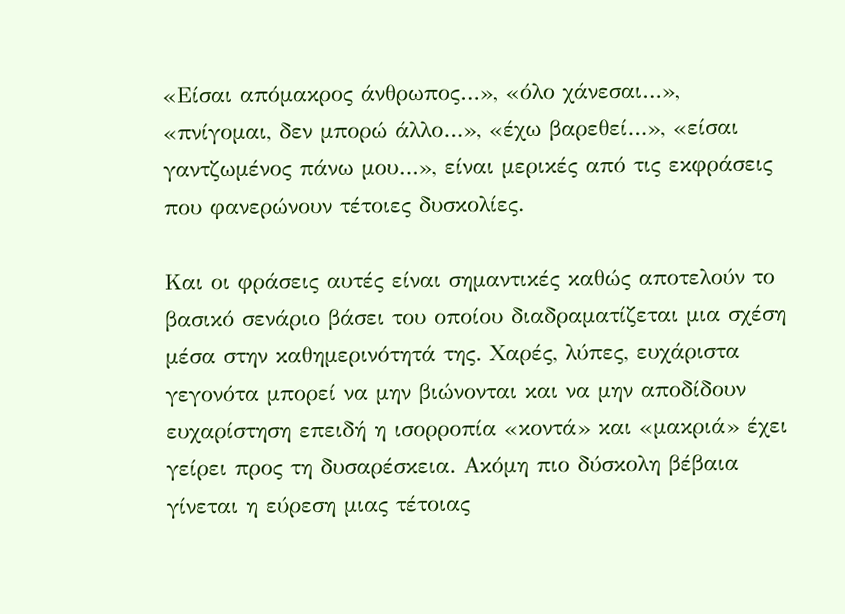«Είσαι απόμακρος άνθρωπος…», «όλο χάνεσαι…», «πνίγομαι, δεν μπορώ άλλο…», «έχω βαρεθεί…», «είσαι γαντζωμένος πάνω μου…», είναι μερικές από τις εκφράσεις που φανερώνουν τέτοιες δυσκολίες.

Και οι φράσεις αυτές είναι σημαντικές καθώς αποτελούν το βασικό σενάριο βάσει του οποίου διαδραματίζεται μια σχέση μέσα στην καθημερινότητά της. Χαρές, λύπες, ευχάριστα γεγονότα μπορεί να μην βιώνονται και να μην αποδίδουν ευχαρίστηση επειδή η ισορροπία «κοντά» και «μακριά» έχει γείρει προς τη δυσαρέσκεια. Ακόμη πιο δύσκολη βέβαια γίνεται η εύρεση μιας τέτοιας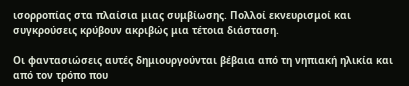ισορροπίας στα πλαίσια μιας συμβίωσης. Πολλοί εκνευρισμοί και συγκρούσεις κρύβουν ακριβώς μια τέτοια διάσταση.

Οι φαντασιώσεις αυτές δημιουργούνται βέβαια από τη νηπιακή ηλικία και από τον τρόπο που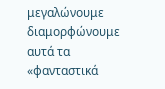μεγαλώνουμε διαμορφώνουμε αυτά τα «φανταστικά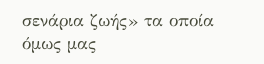σενάρια ζωής» τα οποία όμως μας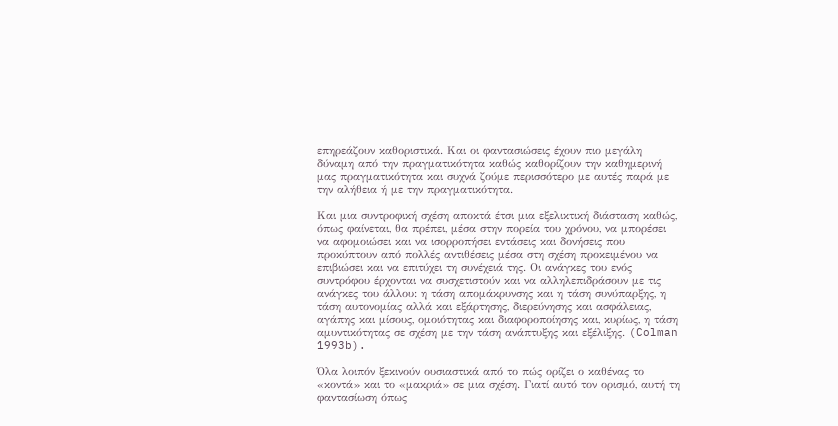επηρεάζουν καθοριστικά. Και οι φαντασιώσεις έχουν πιο μεγάλη δύναμη από την πραγματικότητα καθώς καθορίζουν την καθημερινή μας πραγματικότητα και συχνά ζούμε περισσότερο με αυτές παρά με την αλήθεια ή με την πραγματικότητα.

Και μια συντροφική σχέση αποκτά έτσι μια εξελικτική διάσταση καθώς, όπως φαίνεται, θα πρέπει, μέσα στην πορεία του χρόνου, να μπορέσει να αφομοιώσει και να ισορροπήσει εντάσεις και δονήσεις που προκύπτουν από πολλές αντιθέσεις μέσα στη σχέση προκειμένου να επιβιώσει και να επιτύχει τη συνέχειά της. Οι ανάγκες του ενός συντρόφου έρχονται να συσχετιστούν και να αλληλεπιδράσουν με τις ανάγκες του άλλου: η τάση απομάκρυνσης και η τάση συνύπαρξης, η τάση αυτονομίας αλλά και εξάρτησης, διερεύνησης και ασφάλειας, αγάπης και μίσους, ομοιότητας και διαφοροποίησης και, κυρίως, η τάση αμυντικότητας σε σχέση με την τάση ανάπτυξης και εξέλιξης. (Colman 1993b).

Όλα λοιπόν ξεκινούν ουσιαστικά από το πώς ορίζει ο καθένας το «κοντά» και το «μακριά» σε μια σχέση. Γιατί αυτό τον ορισμό, αυτή τη φαντασίωση όπως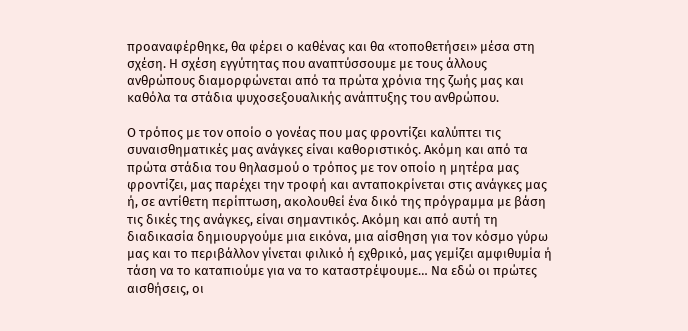προαναφέρθηκε, θα φέρει ο καθένας και θα «τοποθετήσει» μέσα στη σχέση. Η σχέση εγγύτητας που αναπτύσσουμε με τους άλλους ανθρώπους διαμορφώνεται από τα πρώτα χρόνια της ζωής μας και καθόλα τα στάδια ψυχοσεξουαλικής ανάπτυξης του ανθρώπου.

Ο τρόπος με τον οποίο ο γονέας που μας φροντίζει καλύπτει τις συναισθηματικές μας ανάγκες είναι καθοριστικός. Ακόμη και από τα πρώτα στάδια του θηλασμού ο τρόπος με τον οποίο η μητέρα μας φροντίζει, μας παρέχει την τροφή και ανταποκρίνεται στις ανάγκες μας ή, σε αντίθετη περίπτωση, ακολουθεί ένα δικό της πρόγραμμα με βάση τις δικές της ανάγκες, είναι σημαντικός. Ακόμη και από αυτή τη διαδικασία δημιουργούμε μια εικόνα, μια αίσθηση για τον κόσμο γύρω μας και το περιβάλλον γίνεται φιλικό ή εχθρικό, μας γεμίζει αμφιθυμία ή τάση να το καταπιούμε για να το καταστρέψουμε… Να εδώ οι πρώτες αισθήσεις, οι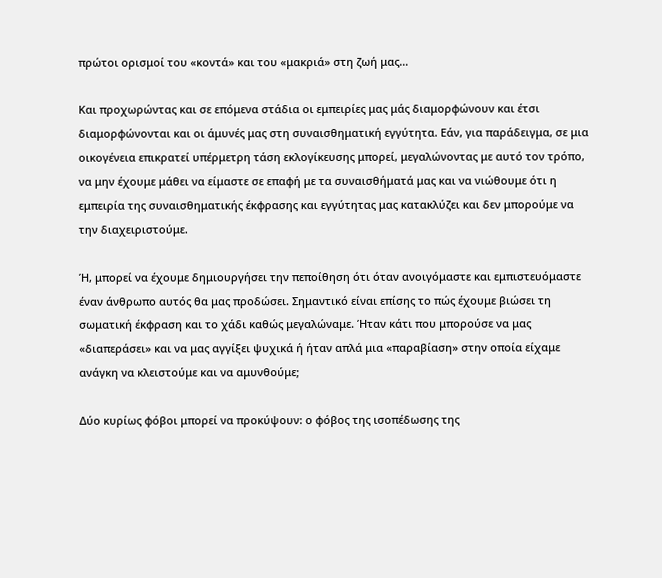πρώτοι ορισμοί του «κοντά» και του «μακριά» στη ζωή μας…

Και προχωρώντας και σε επόμενα στάδια οι εμπειρίες μας μάς διαμορφώνουν και έτσι διαμορφώνονται και οι άμυνές μας στη συναισθηματική εγγύτητα. Εάν, για παράδειγμα, σε μια οικογένεια επικρατεί υπέρμετρη τάση εκλογίκευσης μπορεί, μεγαλώνοντας με αυτό τον τρόπο, να μην έχουμε μάθει να είμαστε σε επαφή με τα συναισθήματά μας και να νιώθουμε ότι η εμπειρία της συναισθηματικής έκφρασης και εγγύτητας μας κατακλύζει και δεν μπορούμε να την διαχειριστούμε.

Ή, μπορεί να έχουμε δημιουργήσει την πεποίθηση ότι όταν ανοιγόμαστε και εμπιστευόμαστε έναν άνθρωπο αυτός θα μας προδώσει. Σημαντικό είναι επίσης το πώς έχουμε βιώσει τη σωματική έκφραση και το χάδι καθώς μεγαλώναμε. Ήταν κάτι που μπορούσε να μας «διαπεράσει» και να μας αγγίξει ψυχικά ή ήταν απλά μια «παραβίαση» στην οποία είχαμε ανάγκη να κλειστούμε και να αμυνθούμε;

Δύο κυρίως φόβοι μπορεί να προκύψουν: ο φόβος της ισοπέδωσης της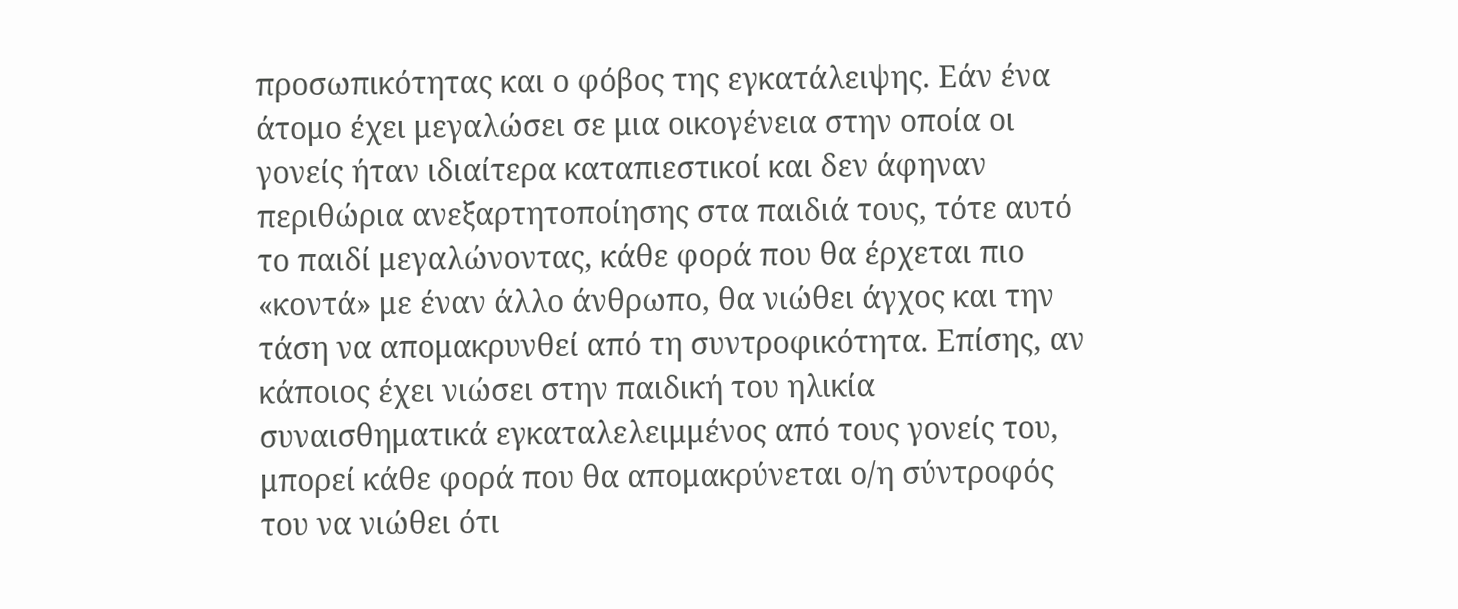προσωπικότητας και ο φόβος της εγκατάλειψης. Εάν ένα άτομο έχει μεγαλώσει σε μια οικογένεια στην οποία οι γονείς ήταν ιδιαίτερα καταπιεστικοί και δεν άφηναν περιθώρια ανεξαρτητοποίησης στα παιδιά τους, τότε αυτό το παιδί μεγαλώνοντας, κάθε φορά που θα έρχεται πιο «κοντά» με έναν άλλο άνθρωπο, θα νιώθει άγχος και την τάση να απομακρυνθεί από τη συντροφικότητα. Επίσης, αν κάποιος έχει νιώσει στην παιδική του ηλικία συναισθηματικά εγκαταλελειμμένος από τους γονείς του, μπορεί κάθε φορά που θα απομακρύνεται ο/η σύντροφός του να νιώθει ότι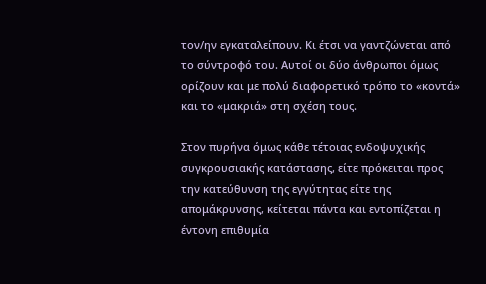τον/ην εγκαταλείπουν. Κι έτσι να γαντζώνεται από το σύντροφό του. Αυτοί οι δύο άνθρωποι όμως ορίζουν και με πολύ διαφορετικό τρόπο το «κοντά» και το «μακριά» στη σχέση τους.

Στον πυρήνα όμως κάθε τέτοιας ενδοψυχικής συγκρουσιακής κατάστασης, είτε πρόκειται προς την κατεύθυνση της εγγύτητας είτε της απομάκρυνσης, κείτεται πάντα και εντοπίζεται η έντονη επιθυμία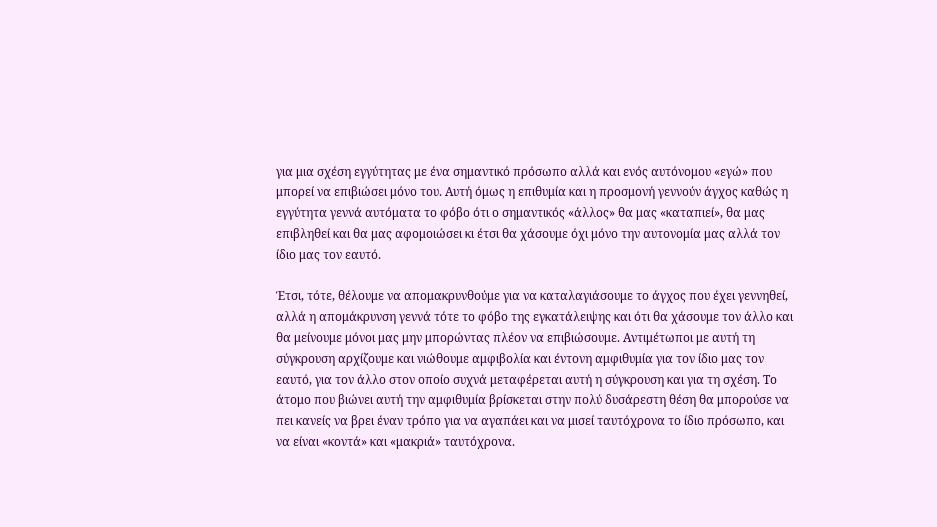για μια σχέση εγγύτητας με ένα σημαντικό πρόσωπο αλλά και ενός αυτόνομου «εγώ» που μπορεί να επιβιώσει μόνο του. Αυτή όμως η επιθυμία και η προσμονή γεννούν άγχος καθώς η εγγύτητα γεννά αυτόματα το φόβο ότι ο σημαντικός «άλλος» θα μας «καταπιεί», θα μας επιβληθεί και θα μας αφομοιώσει κι έτσι θα χάσουμε όχι μόνο την αυτονομία μας αλλά τον ίδιο μας τον εαυτό.

Έτσι, τότε, θέλουμε να απομακρυνθούμε για να καταλαγιάσουμε το άγχος που έχει γεννηθεί, αλλά η απομάκρυνση γεννά τότε το φόβο της εγκατάλειψης και ότι θα χάσουμε τον άλλο και θα μείνουμε μόνοι μας μην μπορώντας πλέον να επιβιώσουμε. Αντιμέτωποι με αυτή τη σύγκρουση αρχίζουμε και νιώθουμε αμφιβολία και έντονη αμφιθυμία για τον ίδιο μας τον εαυτό, για τον άλλο στον οποίο συχνά μεταφέρεται αυτή η σύγκρουση και για τη σχέση. Το άτομο που βιώνει αυτή την αμφιθυμία βρίσκεται στην πολύ δυσάρεστη θέση θα μπορούσε να πει κανείς να βρει έναν τρόπο για να αγαπάει και να μισεί ταυτόχρονα το ίδιο πρόσωπο, και να είναι «κοντά» και «μακριά» ταυτόχρονα.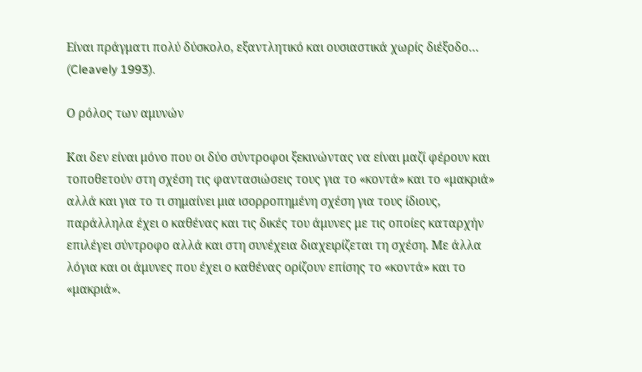Είναι πράγματι πολύ δύσκολο, εξαντλητικό και ουσιαστικά χωρίς διέξοδο… (Cleavely 1993).

Ο ρόλος των αμυνών

Και δεν είναι μόνο που οι δύο σύντροφοι ξεκινώντας να είναι μαζί φέρουν και τοποθετούν στη σχέση τις φαντασιώσεις τους για το «κοντά» και το «μακριά» αλλά και για το τι σημαίνει μια ισορροπημένη σχέση για τους ίδιους, παράλληλα έχει ο καθένας και τις δικές του άμυνες με τις οποίες καταρχήν επιλέγει σύντροφο αλλά και στη συνέχεια διαχειρίζεται τη σχέση. Με άλλα λόγια και οι άμυνες που έχει ο καθένας ορίζουν επίσης το «κοντά» και το «μακριά».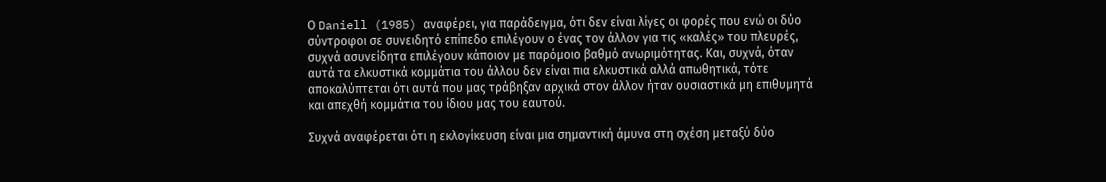Ο Daniell (1985) αναφέρει, για παράδειγμα, ότι δεν είναι λίγες οι φορές που ενώ οι δύο σύντροφοι σε συνειδητό επίπεδο επιλέγουν ο ένας τον άλλον για τις «καλές» του πλευρές, συχνά ασυνείδητα επιλέγουν κάποιον με παρόμοιο βαθμό ανωριμότητας. Και, συχνά, όταν αυτά τα ελκυστικά κομμάτια του άλλου δεν είναι πια ελκυστικά αλλά απωθητικά, τότε αποκαλύπτεται ότι αυτά που μας τράβηξαν αρχικά στον άλλον ήταν ουσιαστικά μη επιθυμητά και απεχθή κομμάτια του ίδιου μας του εαυτού.

Συχνά αναφέρεται ότι η εκλογίκευση είναι μια σημαντική άμυνα στη σχέση μεταξύ δύο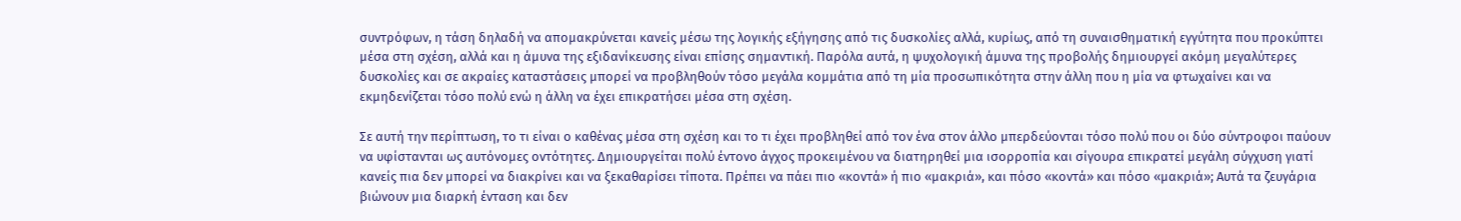συντρόφων, η τάση δηλαδή να απομακρύνεται κανείς μέσω της λογικής εξήγησης από τις δυσκολίες αλλά, κυρίως, από τη συναισθηματική εγγύτητα που προκύπτει μέσα στη σχέση, αλλά και η άμυνα της εξιδανίκευσης είναι επίσης σημαντική. Παρόλα αυτά, η ψυχολογική άμυνα της προβολής δημιουργεί ακόμη μεγαλύτερες δυσκολίες και σε ακραίες καταστάσεις μπορεί να προβληθούν τόσο μεγάλα κομμάτια από τη μία προσωπικότητα στην άλλη που η μία να φτωχαίνει και να εκμηδενίζεται τόσο πολύ ενώ η άλλη να έχει επικρατήσει μέσα στη σχέση.

Σε αυτή την περίπτωση, το τι είναι ο καθένας μέσα στη σχέση και το τι έχει προβληθεί από τον ένα στον άλλο μπερδεύονται τόσο πολύ που οι δύο σύντροφοι παύουν να υφίστανται ως αυτόνομες οντότητες. Δημιουργείται πολύ έντονο άγχος προκειμένου να διατηρηθεί μια ισορροπία και σίγουρα επικρατεί μεγάλη σύγχυση γιατί κανείς πια δεν μπορεί να διακρίνει και να ξεκαθαρίσει τίποτα. Πρέπει να πάει πιο «κοντά» ή πιο «μακριά», και πόσο «κοντά» και πόσο «μακριά»; Αυτά τα ζευγάρια βιώνουν μια διαρκή ένταση και δεν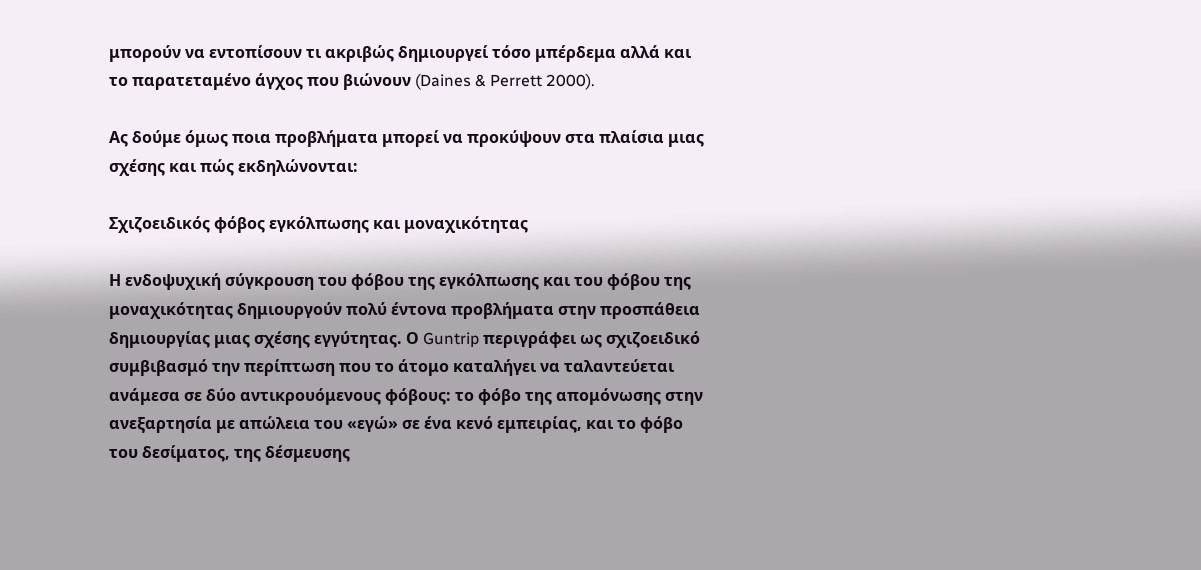μπορούν να εντοπίσουν τι ακριβώς δημιουργεί τόσο μπέρδεμα αλλά και το παρατεταμένο άγχος που βιώνουν (Daines & Perrett 2000).

Ας δούμε όμως ποια προβλήματα μπορεί να προκύψουν στα πλαίσια μιας σχέσης και πώς εκδηλώνονται:

Σχιζοειδικός φόβος εγκόλπωσης και μοναχικότητας

Η ενδοψυχική σύγκρουση του φόβου της εγκόλπωσης και του φόβου της μοναχικότητας δημιουργούν πολύ έντονα προβλήματα στην προσπάθεια δημιουργίας μιας σχέσης εγγύτητας. Ο Guntrip περιγράφει ως σχιζοειδικό συμβιβασμό την περίπτωση που το άτομο καταλήγει να ταλαντεύεται ανάμεσα σε δύο αντικρουόμενους φόβους: το φόβο της απομόνωσης στην ανεξαρτησία με απώλεια του «εγώ» σε ένα κενό εμπειρίας, και το φόβο του δεσίματος, της δέσμευσης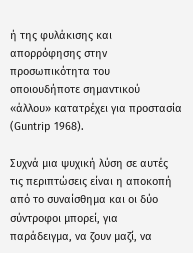ή της φυλάκισης και απορρόφησης στην προσωπικότητα του οποιουδήποτε σημαντικού «άλλου» κατατρέχει για προστασία (Guntrip 1968).

Συχνά μια ψυχική λύση σε αυτές τις περιπτώσεις είναι η αποκοπή από το συναίσθημα και οι δύο σύντροφοι μπορεί, για παράδειγμα, να ζουν μαζί, να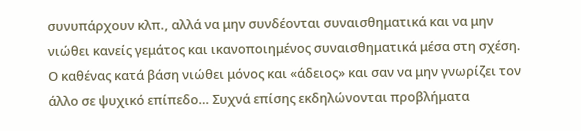συνυπάρχουν κλπ., αλλά να μην συνδέονται συναισθηματικά και να μην νιώθει κανείς γεμάτος και ικανοποιημένος συναισθηματικά μέσα στη σχέση. Ο καθένας κατά βάση νιώθει μόνος και «άδειος» και σαν να μην γνωρίζει τον άλλο σε ψυχικό επίπεδο… Συχνά επίσης εκδηλώνονται προβλήματα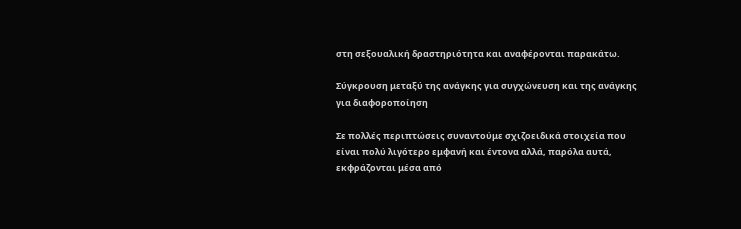στη σεξουαλική δραστηριότητα και αναφέρονται παρακάτω.

Σύγκρουση μεταξύ της ανάγκης για συγχώνευση και της ανάγκης για διαφοροποίηση

Σε πολλές περιπτώσεις συναντούμε σχιζοειδικά στοιχεία που είναι πολύ λιγότερο εμφανή και έντονα αλλά, παρόλα αυτά, εκφράζονται μέσα από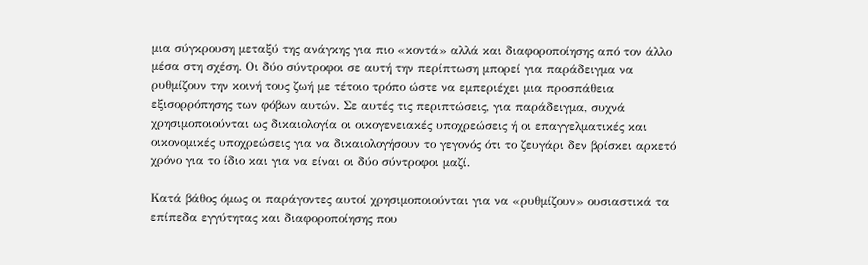μια σύγκρουση μεταξύ της ανάγκης για πιο «κοντά» αλλά και διαφοροποίησης από τον άλλο μέσα στη σχέση. Οι δύο σύντροφοι σε αυτή την περίπτωση μπορεί για παράδειγμα να ρυθμίζουν την κοινή τους ζωή με τέτοιο τρόπο ώστε να εμπεριέχει μια προσπάθεια εξισορρόπησης των φόβων αυτών. Σε αυτές τις περιπτώσεις, για παράδειγμα, συχνά χρησιμοποιούνται ως δικαιολογία οι οικογενειακές υποχρεώσεις ή οι επαγγελματικές και οικονομικές υποχρεώσεις για να δικαιολογήσουν το γεγονός ότι το ζευγάρι δεν βρίσκει αρκετό χρόνο για το ίδιο και για να είναι οι δύο σύντροφοι μαζί.

Κατά βάθος όμως οι παράγοντες αυτοί χρησιμοποιούνται για να «ρυθμίζουν» ουσιαστικά τα επίπεδα εγγύτητας και διαφοροποίησης που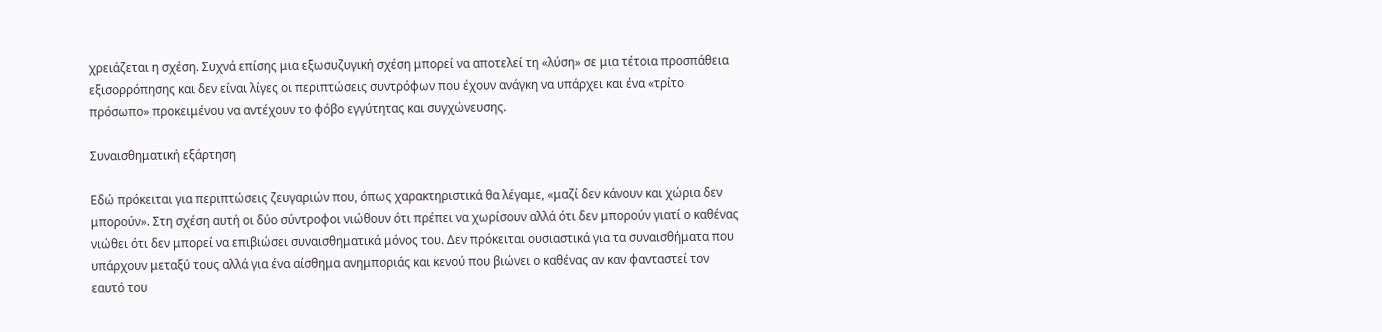χρειάζεται η σχέση. Συχνά επίσης μια εξωσυζυγική σχέση μπορεί να αποτελεί τη «λύση» σε μια τέτοια προσπάθεια εξισορρόπησης και δεν είναι λίγες οι περιπτώσεις συντρόφων που έχουν ανάγκη να υπάρχει και ένα «τρίτο πρόσωπο» προκειμένου να αντέχουν το φόβο εγγύτητας και συγχώνευσης.

Συναισθηματική εξάρτηση

Εδώ πρόκειται για περιπτώσεις ζευγαριών που, όπως χαρακτηριστικά θα λέγαμε, «μαζί δεν κάνουν και χώρια δεν μπορούν». Στη σχέση αυτή οι δύο σύντροφοι νιώθουν ότι πρέπει να χωρίσουν αλλά ότι δεν μπορούν γιατί ο καθένας νιώθει ότι δεν μπορεί να επιβιώσει συναισθηματικά μόνος του. Δεν πρόκειται ουσιαστικά για τα συναισθήματα που υπάρχουν μεταξύ τους αλλά για ένα αίσθημα ανημποριάς και κενού που βιώνει ο καθένας αν καν φανταστεί τον εαυτό του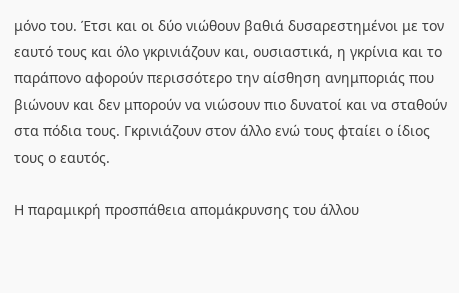μόνο του. Έτσι και οι δύο νιώθουν βαθιά δυσαρεστημένοι με τον εαυτό τους και όλο γκρινιάζουν και, ουσιαστικά, η γκρίνια και το παράπονο αφορούν περισσότερο την αίσθηση ανημποριάς που βιώνουν και δεν μπορούν να νιώσουν πιο δυνατοί και να σταθούν στα πόδια τους. Γκρινιάζουν στον άλλο ενώ τους φταίει ο ίδιος τους ο εαυτός.

Η παραμικρή προσπάθεια απομάκρυνσης του άλλου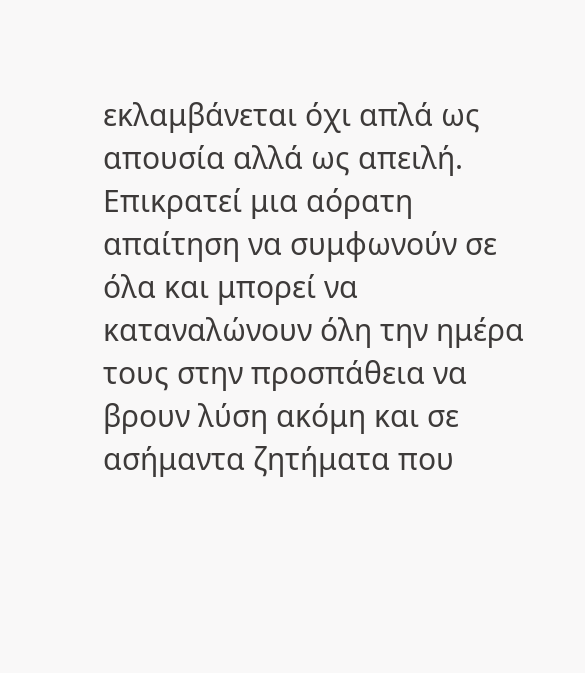εκλαμβάνεται όχι απλά ως απουσία αλλά ως απειλή. Επικρατεί μια αόρατη απαίτηση να συμφωνούν σε όλα και μπορεί να καταναλώνουν όλη την ημέρα τους στην προσπάθεια να βρουν λύση ακόμη και σε ασήμαντα ζητήματα που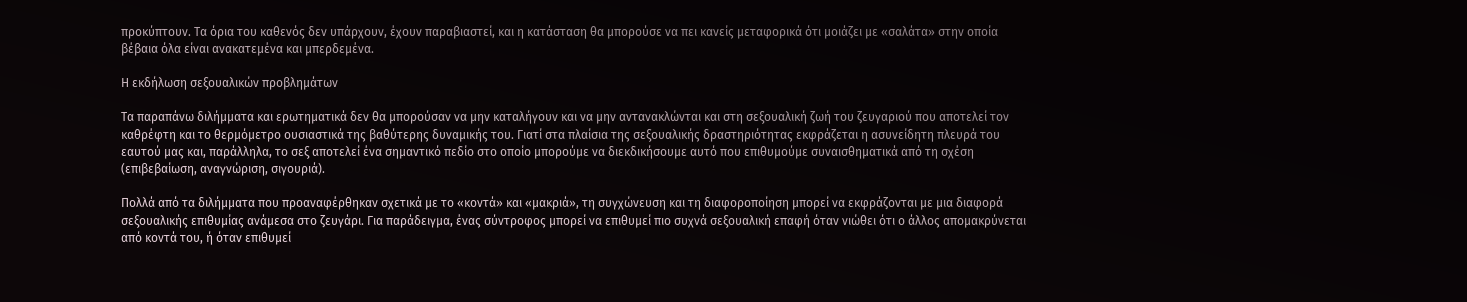προκύπτουν. Τα όρια του καθενός δεν υπάρχουν, έχουν παραβιαστεί, και η κατάσταση θα μπορούσε να πει κανείς μεταφορικά ότι μοιάζει με «σαλάτα» στην οποία βέβαια όλα είναι ανακατεμένα και μπερδεμένα.

Η εκδήλωση σεξουαλικών προβλημάτων

Τα παραπάνω διλήμματα και ερωτηματικά δεν θα μπορούσαν να μην καταλήγουν και να μην αντανακλώνται και στη σεξουαλική ζωή του ζευγαριού που αποτελεί τον καθρέφτη και το θερμόμετρο ουσιαστικά της βαθύτερης δυναμικής του. Γιατί στα πλαίσια της σεξουαλικής δραστηριότητας εκφράζεται η ασυνείδητη πλευρά του εαυτού μας και, παράλληλα, το σεξ αποτελεί ένα σημαντικό πεδίο στο οποίο μπορούμε να διεκδικήσουμε αυτό που επιθυμούμε συναισθηματικά από τη σχέση (επιβεβαίωση, αναγνώριση, σιγουριά).

Πολλά από τα διλήμματα που προαναφέρθηκαν σχετικά με το «κοντά» και «μακριά», τη συγχώνευση και τη διαφοροποίηση μπορεί να εκφράζονται με μια διαφορά σεξουαλικής επιθυμίας ανάμεσα στο ζευγάρι. Για παράδειγμα, ένας σύντροφος μπορεί να επιθυμεί πιο συχνά σεξουαλική επαφή όταν νιώθει ότι ο άλλος απομακρύνεται από κοντά του, ή όταν επιθυμεί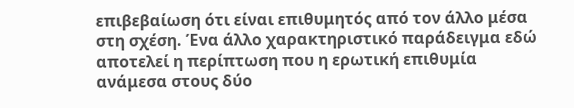επιβεβαίωση ότι είναι επιθυμητός από τον άλλο μέσα στη σχέση. Ένα άλλο χαρακτηριστικό παράδειγμα εδώ αποτελεί η περίπτωση που η ερωτική επιθυμία ανάμεσα στους δύο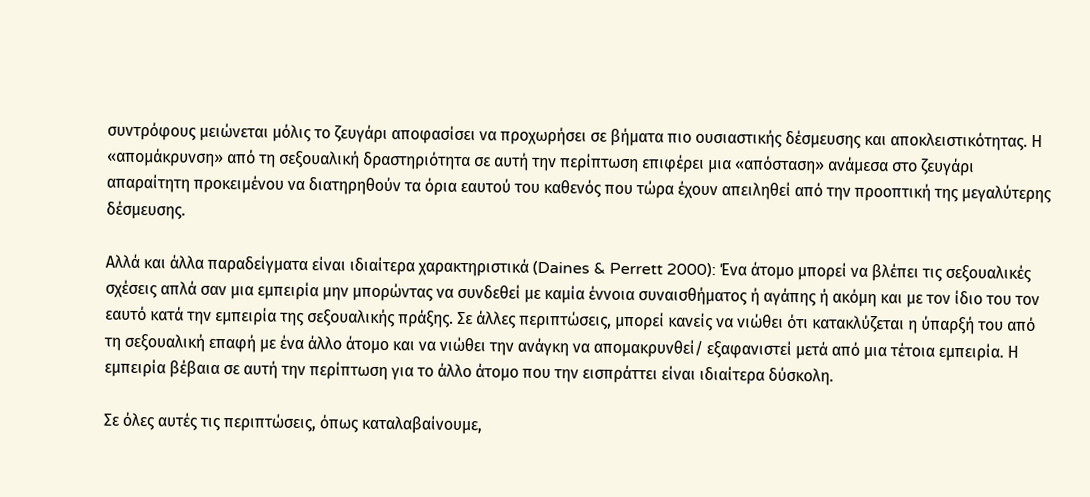συντρόφους μειώνεται μόλις το ζευγάρι αποφασίσει να προχωρήσει σε βήματα πιο ουσιαστικής δέσμευσης και αποκλειστικότητας. Η «απομάκρυνση» από τη σεξουαλική δραστηριότητα σε αυτή την περίπτωση επιφέρει μια «απόσταση» ανάμεσα στο ζευγάρι απαραίτητη προκειμένου να διατηρηθούν τα όρια εαυτού του καθενός που τώρα έχουν απειληθεί από την προοπτική της μεγαλύτερης δέσμευσης.

Αλλά και άλλα παραδείγματα είναι ιδιαίτερα χαρακτηριστικά (Daines & Perrett 2000): Ένα άτομο μπορεί να βλέπει τις σεξουαλικές σχέσεις απλά σαν μια εμπειρία μην μπορώντας να συνδεθεί με καμία έννοια συναισθήματος ή αγάπης ή ακόμη και με τον ίδιο του τον εαυτό κατά την εμπειρία της σεξουαλικής πράξης. Σε άλλες περιπτώσεις, μπορεί κανείς να νιώθει ότι κατακλύζεται η ύπαρξή του από τη σεξουαλική επαφή με ένα άλλο άτομο και να νιώθει την ανάγκη να απομακρυνθεί/ εξαφανιστεί μετά από μια τέτοια εμπειρία. Η εμπειρία βέβαια σε αυτή την περίπτωση για το άλλο άτομο που την εισπράττει είναι ιδιαίτερα δύσκολη.

Σε όλες αυτές τις περιπτώσεις, όπως καταλαβαίνουμε,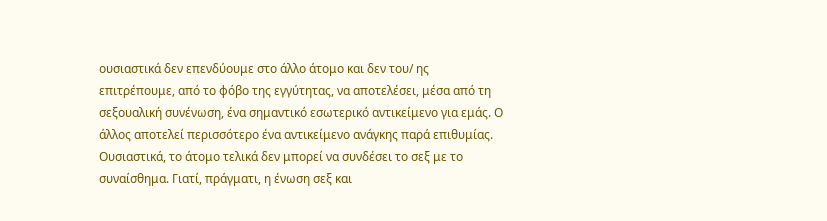ουσιαστικά δεν επενδύουμε στο άλλο άτομο και δεν του/ ης επιτρέπουμε, από το φόβο της εγγύτητας, να αποτελέσει, μέσα από τη σεξουαλική συνένωση, ένα σημαντικό εσωτερικό αντικείμενο για εμάς. Ο άλλος αποτελεί περισσότερο ένα αντικείμενο ανάγκης παρά επιθυμίας. Ουσιαστικά, το άτομο τελικά δεν μπορεί να συνδέσει το σεξ με το συναίσθημα. Γιατί, πράγματι, η ένωση σεξ και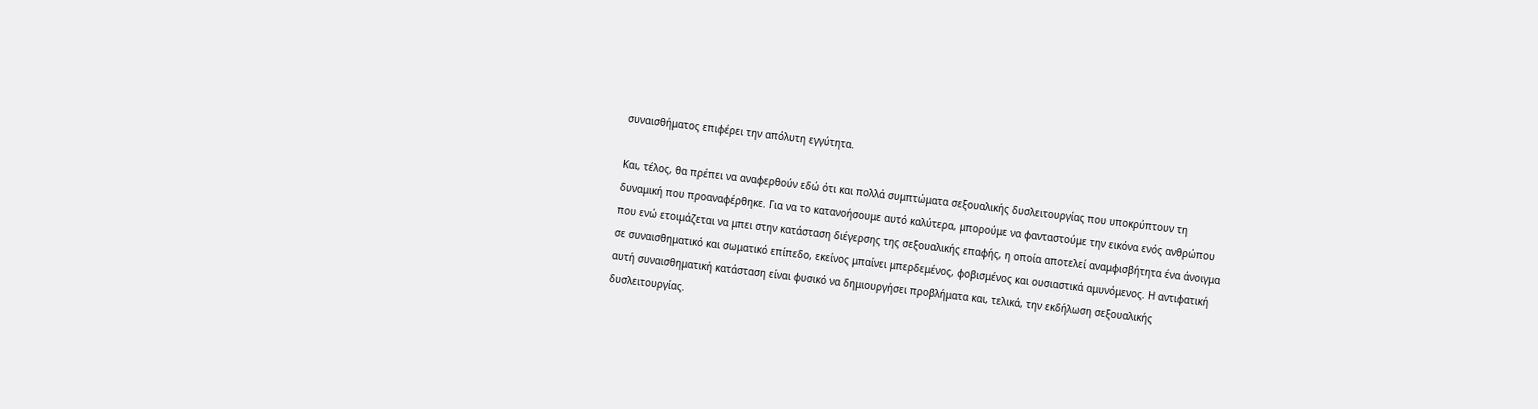συναισθήματος επιφέρει την απόλυτη εγγύτητα.

Και, τέλος, θα πρέπει να αναφερθούν εδώ ότι και πολλά συμπτώματα σεξουαλικής δυσλειτουργίας που υποκρύπτουν τη δυναμική που προαναφέρθηκε. Για να το κατανοήσουμε αυτό καλύτερα, μπορούμε να φανταστούμε την εικόνα ενός ανθρώπου που ενώ ετοιμάζεται να μπει στην κατάσταση διέγερσης της σεξουαλικής επαφής, η οποία αποτελεί αναμφισβήτητα ένα άνοιγμα σε συναισθηματικό και σωματικό επίπεδο, εκείνος μπαίνει μπερδεμένος, φοβισμένος και ουσιαστικά αμυνόμενος. Η αντιφατική αυτή συναισθηματική κατάσταση είναι φυσικό να δημιουργήσει προβλήματα και, τελικά, την εκδήλωση σεξουαλικής δυσλειτουργίας.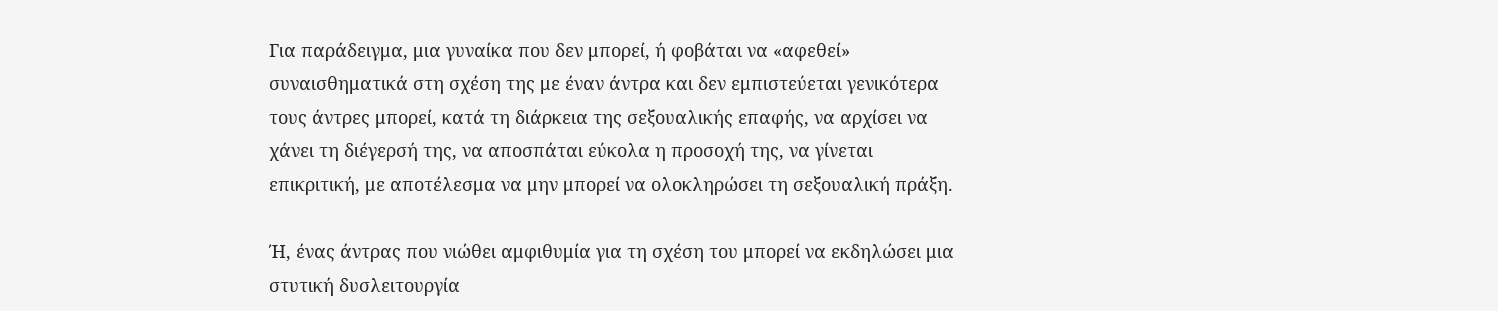Για παράδειγμα, μια γυναίκα που δεν μπορεί, ή φοβάται να «αφεθεί» συναισθηματικά στη σχέση της με έναν άντρα και δεν εμπιστεύεται γενικότερα τους άντρες μπορεί, κατά τη διάρκεια της σεξουαλικής επαφής, να αρχίσει να χάνει τη διέγερσή της, να αποσπάται εύκολα η προσοχή της, να γίνεται επικριτική, με αποτέλεσμα να μην μπορεί να ολοκληρώσει τη σεξουαλική πράξη.

Ή, ένας άντρας που νιώθει αμφιθυμία για τη σχέση του μπορεί να εκδηλώσει μια στυτική δυσλειτουργία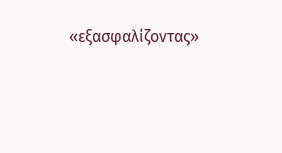«εξασφαλίζοντας»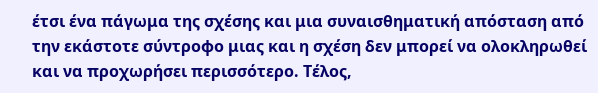έτσι ένα πάγωμα της σχέσης και μια συναισθηματική απόσταση από την εκάστοτε σύντροφο μιας και η σχέση δεν μπορεί να ολοκληρωθεί και να προχωρήσει περισσότερο. Τέλος,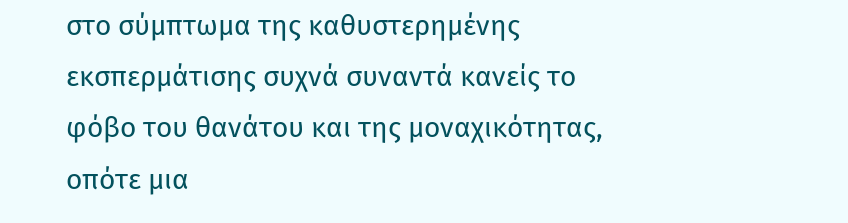στο σύμπτωμα της καθυστερημένης εκσπερμάτισης συχνά συναντά κανείς το φόβο του θανάτου και της μοναχικότητας, οπότε μια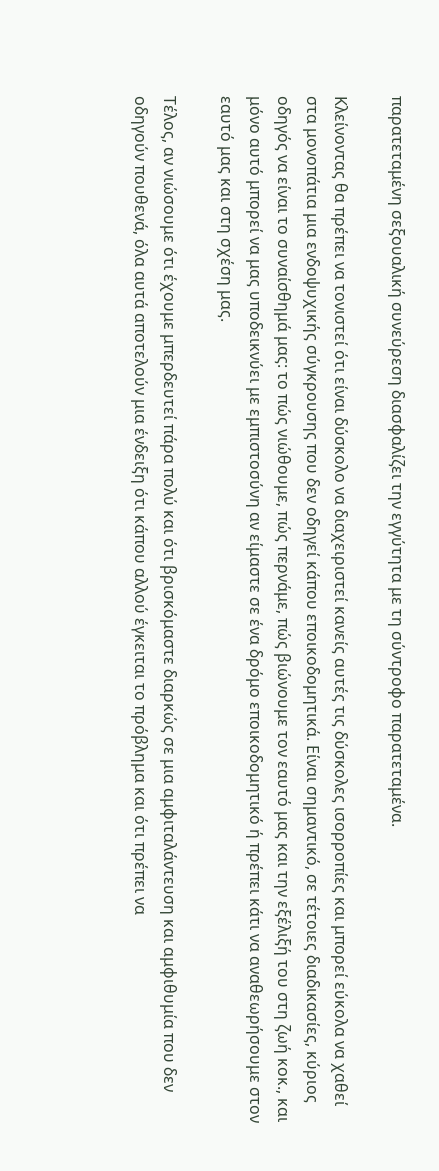παρατεταμένη σεξουαλική συνεύρεση διασφαλίζει την εγγύτητα με τη σύντροφο παρατεταμένα.

Κλείνοντας θα πρέπει να τονιστεί ότι είναι δύσκολο να διαχειριστεί κανείς αυτές τις δύσκολες ισορροπίες και μπορεί εύκολα να χαθεί στα μονοπάτια μια ενδοψυχικής σύγκρουσης που δεν οδηγεί κάπου εποικοδομητικά. Είναι σημαντικό, σε τέτοιες διαδικασίες, κύριος οδηγός να είναι το συναίσθημά μας: το πώς νιώθουμε, πώς περνάμε, πώς βιώνουμε τον εαυτό μας και την εξέλιξή του στη ζωή κοκ., και μόνο αυτό μπορεί να μας υποδεικνύει με εμπιστοσύνη αν είμαστε σε ένα δρόμο εποικοδομητικό ή πρέπει κάτι να αναθεωρήσουμε στον εαυτό μας και στη σχέση μας.

Τέλος, αν νιώσουμε ότι έχουμε μπερδευτεί πάρα πολύ και ότι βρισκόμαστε διαρκώς σε μια αμφιταλάντευση και αμφιθυμία που δεν οδηγούν πουθενά, όλα αυτά αποτελούν μια ένδειξη ότι κάπου αλλού έγκειται το πρόβλημα και ότι πρέπει να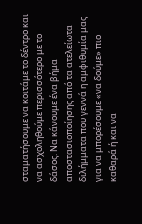σταματήσουμε να κοιτάμε το δέντρο και να ασχοληθούμε περισσότερο με το δάσος. Να κάνουμε ένα βήμα αποστασιοποίησης από τα ατελείωτα διλήμματα που γεννά η αμφιθυμία μας για να μπορέσουμε «να δούμε» πιο καθαρά ή και να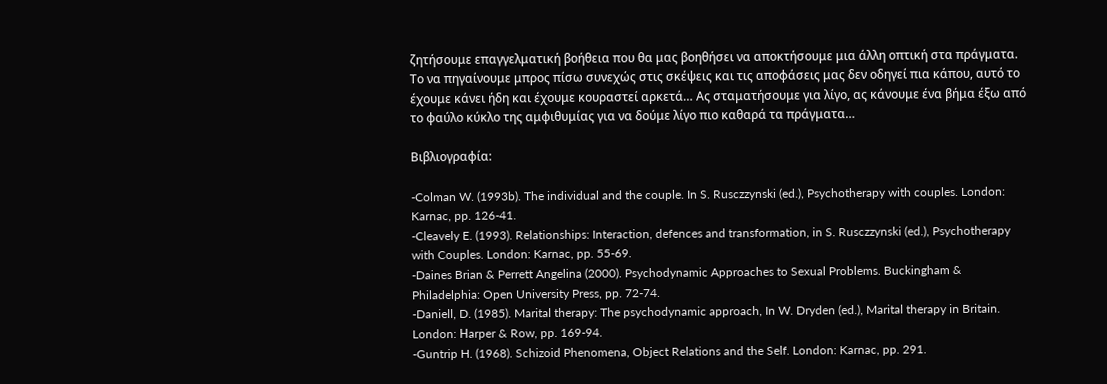ζητήσουμε επαγγελματική βοήθεια που θα μας βοηθήσει να αποκτήσουμε μια άλλη οπτική στα πράγματα. Το να πηγαίνουμε μπρος πίσω συνεχώς στις σκέψεις και τις αποφάσεις μας δεν οδηγεί πια κάπου, αυτό το έχουμε κάνει ήδη και έχουμε κουραστεί αρκετά… Ας σταματήσουμε για λίγο, ας κάνουμε ένα βήμα έξω από το φαύλο κύκλο της αμφιθυμίας για να δούμε λίγο πιο καθαρά τα πράγματα…

Βιβλιογραφία:

-Colman W. (1993b). The individual and the couple. In S. Rusczzynski (ed.), Psychotherapy with couples. London: Karnac, pp. 126-41.
-Cleavely E. (1993). Relationships: Interaction, defences and transformation, in S. Rusczzynski (ed.), Psychotherapy with Couples. London: Karnac, pp. 55-69.
-Daines Brian & Perrett Angelina (2000). Psychodynamic Approaches to Sexual Problems. Buckingham & Philadelphia: Open University Press, pp. 72-74.
-Daniell, D. (1985). Marital therapy: The psychodynamic approach, In W. Dryden (ed.), Marital therapy in Britain. London: Ηarper & Row, pp. 169-94.
-Guntrip H. (1968). Schizoid Phenomena, Object Relations and the Self. London: Karnac, pp. 291.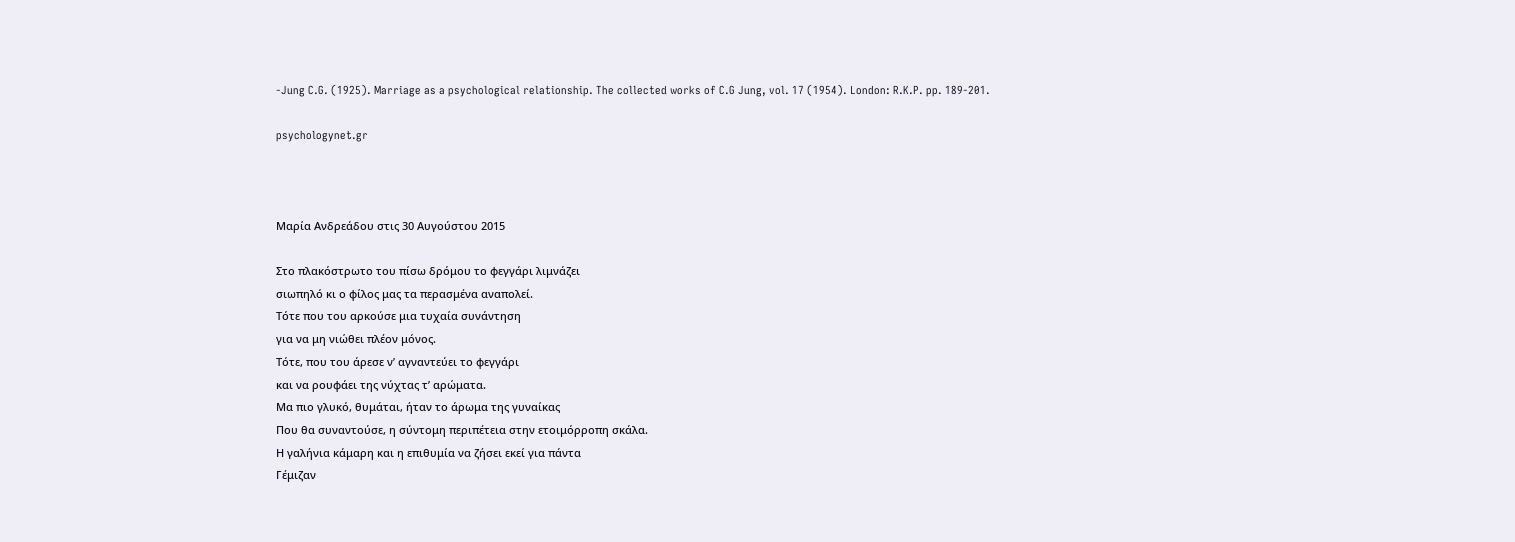-Jung C.G. (1925). Marriage as a psychological relationship. The collected works of C.G Jung, vol. 17 (1954). London: R.K.P. pp. 189-201.

psychologynet.gr



Μαρία Ανδρεάδου στις 30 Αυγούστου 2015

Στο πλακόστρωτο του πίσω δρόμου το φεγγάρι λιμνάζει
σιωπηλό κι ο φίλος μας τα περασμένα αναπολεί.
Τότε που του αρκούσε μια τυχαία συνάντηση
για να μη νιώθει πλέον μόνος.
Τότε, που του άρεσε ν’ αγναντεύει το φεγγάρι
και να ρουφάει της νύχτας τ’ αρώματα.
Μα πιο γλυκό, θυμάται, ήταν το άρωμα της γυναίκας
Που θα συναντούσε, η σύντομη περιπέτεια στην ετοιμόρροπη σκάλα.
Η γαλήνια κάμαρη και η επιθυμία να ζήσει εκεί για πάντα
Γέμιζαν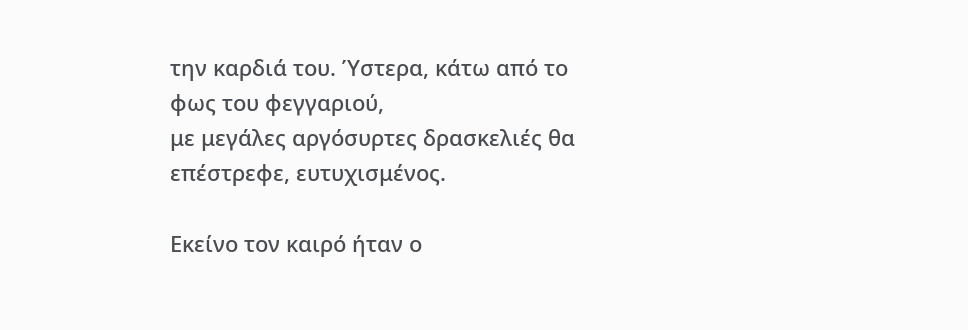την καρδιά του. Ύστερα, κάτω από το φως του φεγγαριού,
με μεγάλες αργόσυρτες δρασκελιές θα επέστρεφε, ευτυχισμένος.

Εκείνο τον καιρό ήταν ο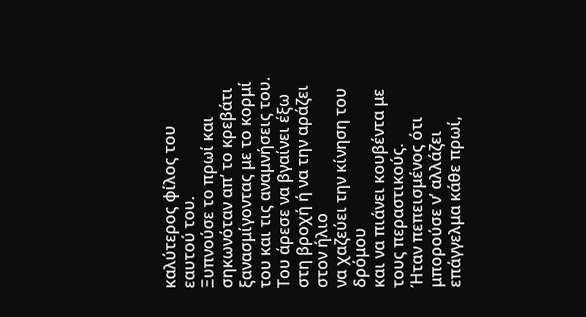καλύτερος φίλος του εαυτού του.
Ξυπνούσε το πρωί και σηκωνόταν απ’ το κρεβάτι
ξανασμίγοντας με το κορμί του και τις αναμνήσεις του.
Του άρεσε να βγαίνει έξω στη βροχή ή να την αράζει στον ήλιο
να χαζεύει την κίνηση του δρόμου
και να πιάνει κουβέντα με τους περαστικούς.
Ήταν πεπεισμένος ότι μπορούσε ν’ αλλάζει επάγγελμα κάθε πρωί,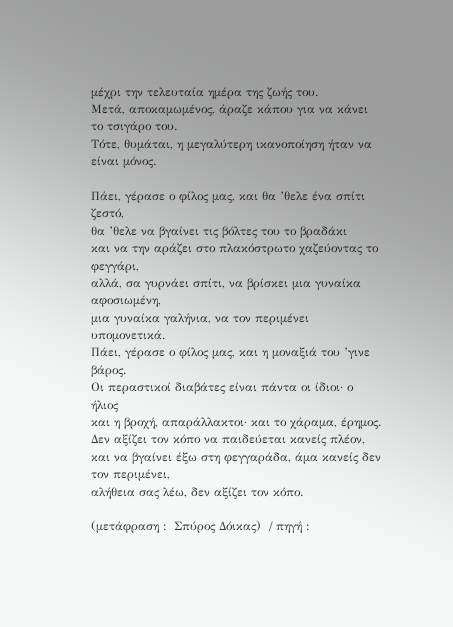μέχρι την τελευταία ημέρα της ζωής του.
Μετά, αποκαμωμένος, άραζε κάπου για να κάνει το τσιγάρο του.
Τότε, θυμάται, η μεγαλύτερη ικανοποίηση ήταν να είναι μόνος.

Πάει, γέρασε ο φίλος μας, και θα ’θελε ένα σπίτι ζεστό,
θα ’θελε να βγαίνει τις βόλτες του το βραδάκι
και να την αράζει στο πλακόστρωτο χαζεύοντας το φεγγάρι,
αλλά, σα γυρνάει σπίτι, να βρίσκει μια γυναίκα αφοσιωμένη,
μια γυναίκα γαλήνια, να τον περιμένει υπομονετικά.
Πάει, γέρασε ο φίλος μας, και η μοναξιά του ’γινε βάρος.
Οι περαστικοί διαβάτες είναι πάντα οι ίδιοι· ο ήλιος
και η βροχή, απαράλλακτοι· και το χάραμα, έρημος.
Δεν αξίζει τον κόπο να παιδεύεται κανείς πλέον,
και να βγαίνει έξω στη φεγγαράδα, άμα κανείς δεν τον περιμένει,
αλήθεια σας λέω, δεν αξίζει τον κόπο.

(μετάφραση :  Σπύρος Δόικας)  / πηγή :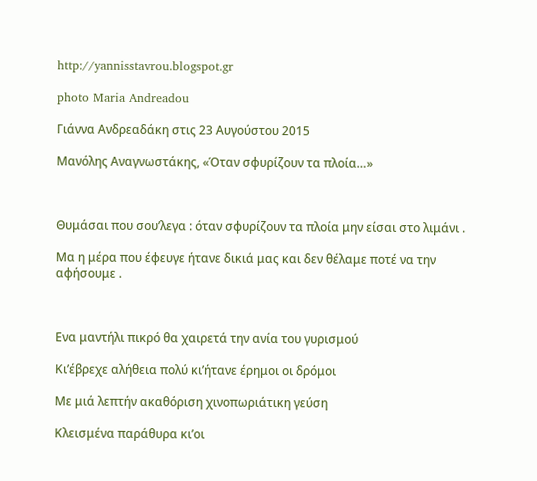http://yannisstavrou.blogspot.gr

photo Maria Andreadou

Γιάννα Ανδρεαδάκη στις 23 Αυγούστου 2015

Μανόλης Αναγνωστάκης, «Όταν σφυρίζουν τα πλοία…»



Θυμάσαι που σου’λεγα : όταν σφυρίζουν τα πλοία μην είσαι στο λιμάνι .

Μα η μέρα που έφευγε ήτανε δικιά μας και δεν θέλαμε ποτέ να την αφήσουμε .



Ενα μαντήλι πικρό θα χαιρετά την ανία του γυρισμού

Κι’έβρεχε αλήθεια πολύ κι’ήτανε έρημοι οι δρόμοι

Με μιά λεπτήν ακαθόριση χινοπωριάτικη γεύση

Κλεισμένα παράθυρα κι’οι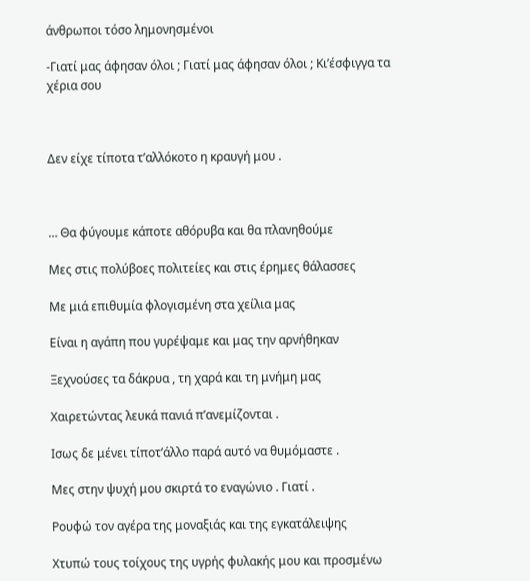άνθρωποι τόσο λημονησμένοι

-Γιατί μας άφησαν όλοι ; Γιατί μας άφησαν όλοι ; Κι’έσφιγγα τα χέρια σου



Δεν είχε τίποτα τ’αλλόκοτο η κραυγή μου .



… Θα φύγουμε κάποτε αθόρυβα και θα πλανηθούμε

Μες στις πολύβοες πολιτείες και στις έρημες θάλασσες

Με μιά επιθυμία φλογισμένη στα χείλια μας

Είναι η αγάπη που γυρέψαμε και μας την αρνήθηκαν

Ξεχνούσες τα δάκρυα , τη χαρά και τη μνήμη μας

Χαιρετώντας λευκά πανιά π’ανεμίζονται .

Ισως δε μένει τίποτ’άλλο παρά αυτό να θυμόμαστε .

Μες στην ψυχή μου σκιρτά το εναγώνιο . Γιατί .

Ρουφώ τον αγέρα της μοναξιάς και της εγκατάλειψης

Χτυπώ τους τοίχους της υγρής φυλακής μου και προσμένω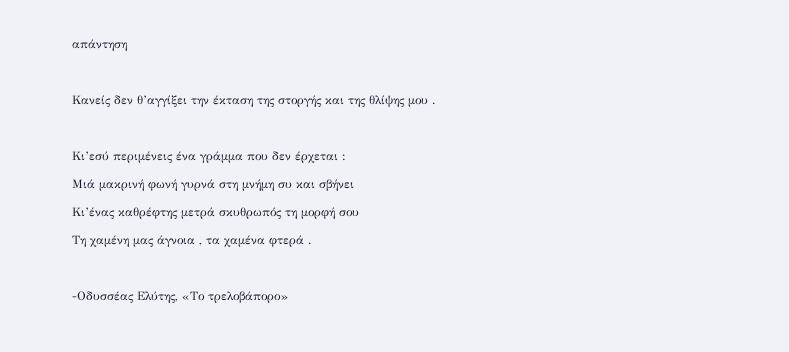απάντηση



Κανείς δεν θ’αγγίξει την έκταση της στοργής και της θλίψης μου .



Κι’εσύ περιμένεις ένα γράμμα που δεν έρχεται :

Μιά μακρινή φωνή γυρνά στη μνήμη συ και σβήνει

Κι’ένας καθρέφτης μετρά σκυθρωπός τη μορφή σου

Τη χαμένη μας άγνοια , τα χαμένα φτερά .



-Οδυσσέας Ελύτης, «Το τρελοβάπορο»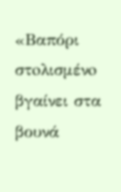«Βαπόρι στoλισμένo βγαίνει στα βουνά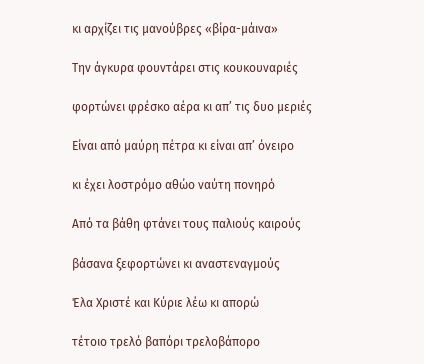κι αρχίζει τις μανούβρες «βίρα-μάινα»

Την άγκυρα φουντάρει στις κουκουναριές

φορτώνει φρέσκο αέρα κι απ’ τις δυο μεριές

Είναι από μαύρη πέτρα κι είναι απ’ όνειρο

κι έχει λοστρόμο αθώο ναύτη πονηρό

Από τα βάθη φτάνει τους παλιούς καιρούς

βάσανα ξεφορτώνει κι αναστεναγμούς

Έλα Χριστέ και Κύριε λέω κι απορώ

τέτοιο τρελό βαπόρι τρελοβάπορο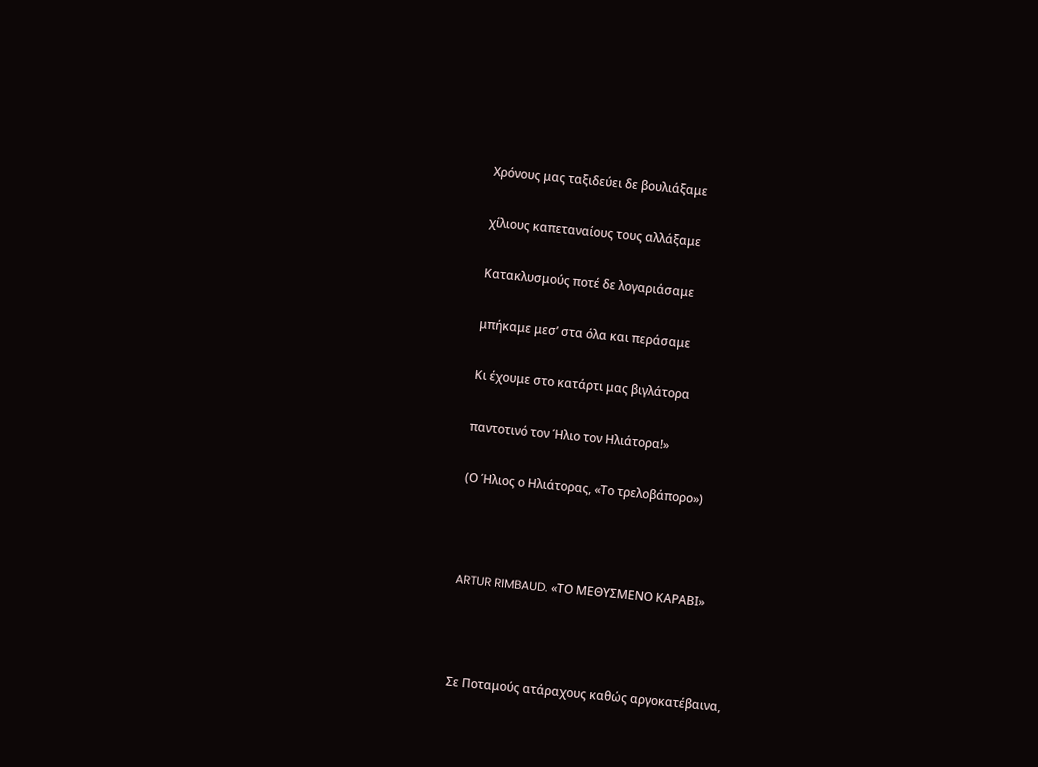Χρόνους μας ταξιδεύει δε βουλιάξαμε

χίλιους καπεταναίους τους αλλάξαμε

Κατακλυσμούς ποτέ δε λογαριάσαμε

μπήκαμε μεσ’ στα όλα και περάσαμε

Κι έχουμε στο κατάρτι μας βιγλάτορα

παντοτινό τον Ήλιο τον Ηλιάτορα!»

(Ο Ήλιος ο Ηλιάτορας, «Το τρελοβάπορο»)



ARTUR RIMBAUD. «ΤΟ ΜΕΘΥΣΜΕΝΟ ΚΑΡΑΒΙ»



Σε Ποταμούς ατάραχους καθώς αργοκατέβαινα,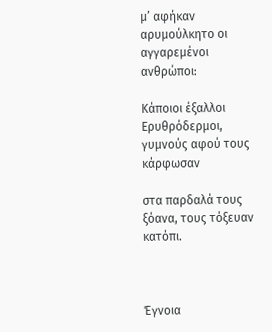μ’ αφήκαν αρυμούλκητο οι αγγαρεμένοι ανθρώποι:

Κάποιοι έξαλλοι Ερυθρόδερμοι, γυμνούς αφού τους κάρφωσαν

στα παρδαλά τους ξόανα, τους τόξευαν κατόπι.



Έγνοια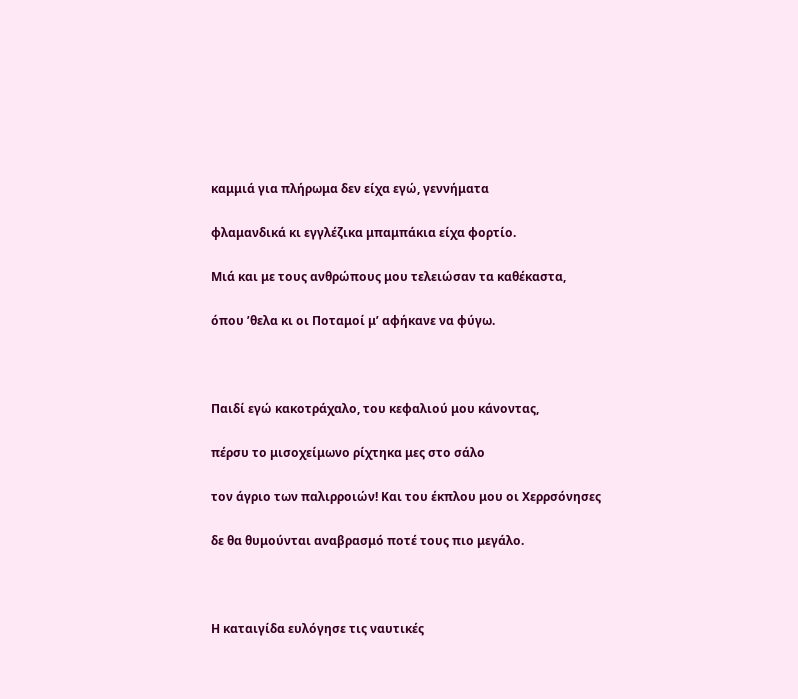καμμιά για πλήρωμα δεν είχα εγώ, γεννήματα

φλαμανδικά κι εγγλέζικα μπαμπάκια είχα φορτίο.

Μιά και με τους ανθρώπους μου τελειώσαν τα καθέκαστα,

όπου ’θελα κι οι Ποταμοί μ’ αφήκανε να φύγω.



Παιδί εγώ κακοτράχαλο, του κεφαλιού μου κάνοντας,

πέρσυ το μισοχείμωνο ρίχτηκα μες στο σάλο

τον άγριο των παλιρροιών! Και του έκπλου μου οι Χερρσόνησες

δε θα θυμούνται αναβρασμό ποτέ τους πιο μεγάλο.



Η καταιγίδα ευλόγησε τις ναυτικές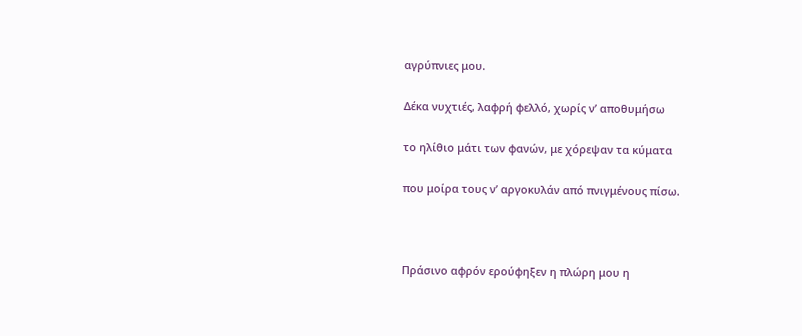αγρύπνιες μου.

Δέκα νυχτιές, λαφρή φελλό, χωρίς ν’ αποθυμήσω

το ηλίθιο μάτι των φανών, με χόρεψαν τα κύματα

που μοίρα τους ν’ αργοκυλάν από πνιγμένους πίσω.



Πράσινο αφρόν ερούφηξεν η πλώρη μου η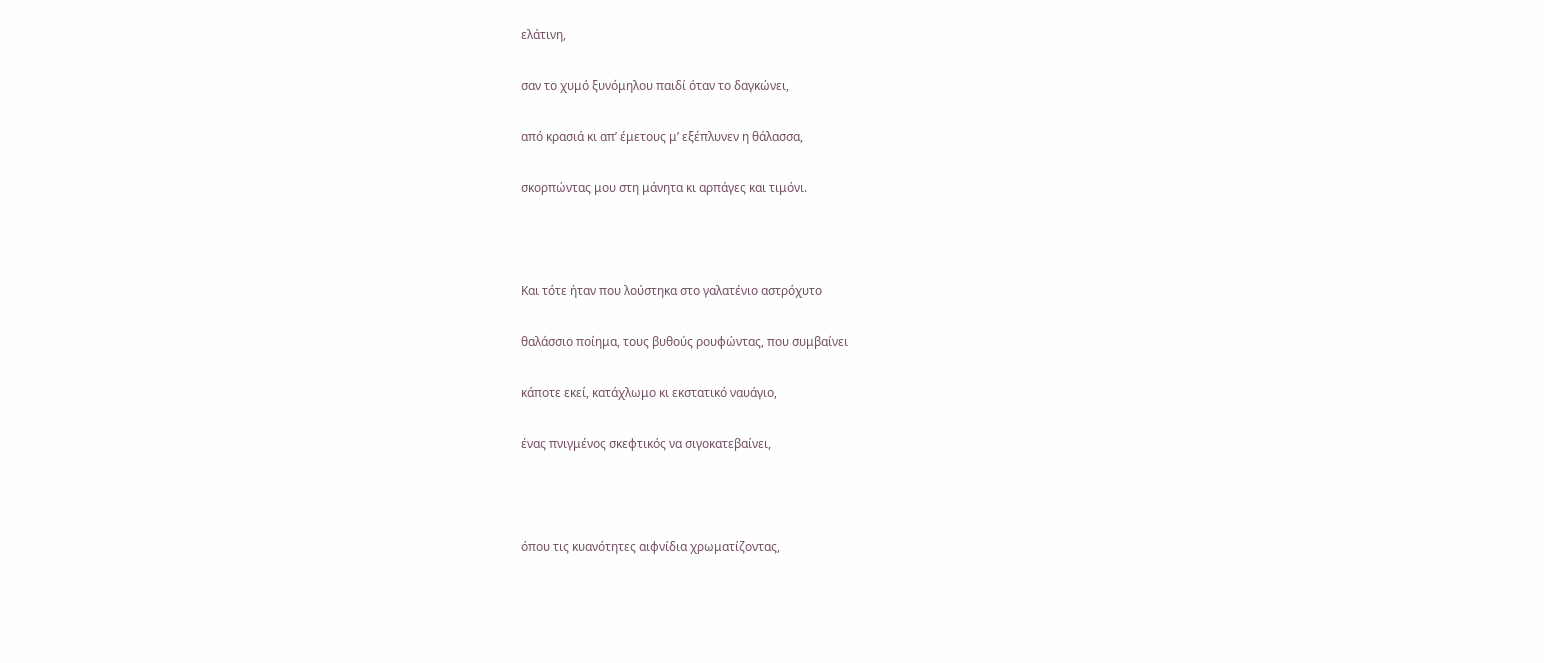ελάτινη,

σαν το χυμό ξυνόμηλου παιδί όταν το δαγκώνει,

από κρασιά κι απ’ έμετους μ’ εξέπλυνεν η θάλασσα,

σκορπώντας μου στη μάνητα κι αρπάγες και τιμόνι.



Και τότε ήταν που λούστηκα στο γαλατένιο αστρόχυτο

θαλάσσιο ποίημα, τους βυθούς ρουφώντας, που συμβαίνει

κάποτε εκεί, κατάχλωμο κι εκστατικό ναυάγιο,

ένας πνιγμένος σκεφτικός να σιγοκατεβαίνει,



όπου τις κυανότητες αιφνίδια χρωματίζοντας,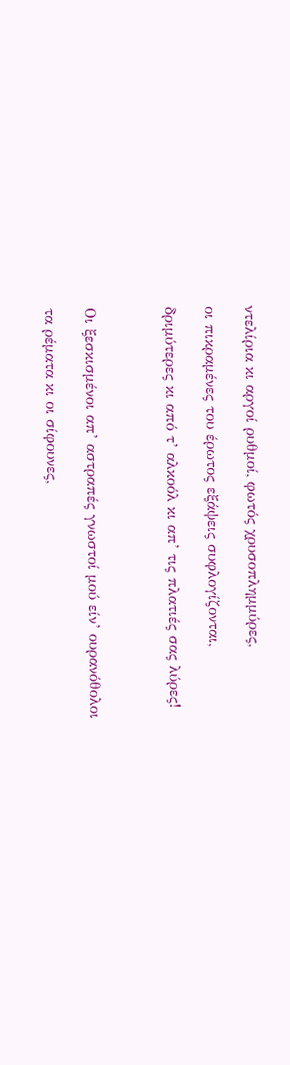ντελίρια κι αργοί ρυθμοί, φωτός χρυσοπλημμύρες,

οι πικραμένες του έρωτος εξάψεις συφλογίζονται,

δριμύτερες κι από τ’ αλκοόλ κι απ’ τις πλατιές σας λύρες!



Οι ξεσκισμένοι απ’ αστραπές γνωστοί μού είν’ ουρανόθολοι

τα ρέματα κι οι σίφουνες,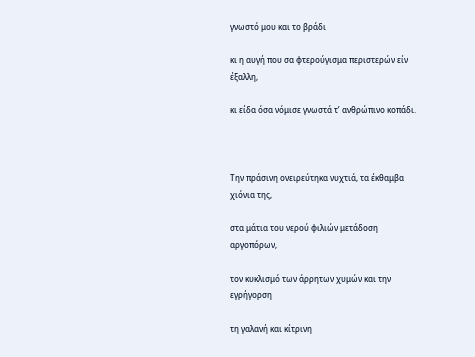γνωστό μου και το βράδι

κι η αυγή που σα φτερούγισμα περιστερών είν έξαλλη,

κι είδα όσα νόμισε γνωστά τ’ ανθρώπινο κοπάδι.



Την πράσινη ονειρεύτηκα νυχτιά, τα έκθαμβα χιόνια της,

στα μάτια του νερού φιλιών μετάδοση αργοπόρων,

τον κυκλισμό των άρρητων χυμών και την εγρήγορση

τη γαλανή και κίτρινη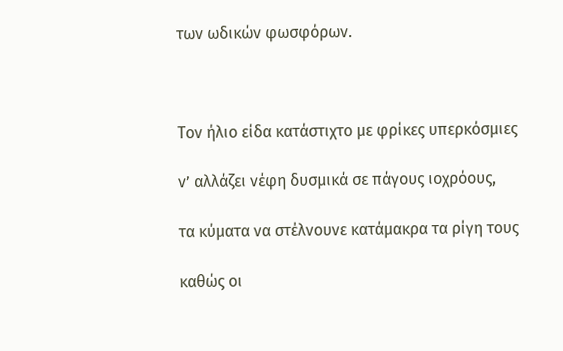των ωδικών φωσφόρων.



Τον ήλιο είδα κατάστιχτο με φρίκες υπερκόσμιες

ν’ αλλάζει νέφη δυσμικά σε πάγους ιοχρόους,

τα κύματα να στέλνουνε κατάμακρα τα ρίγη τους

καθώς οι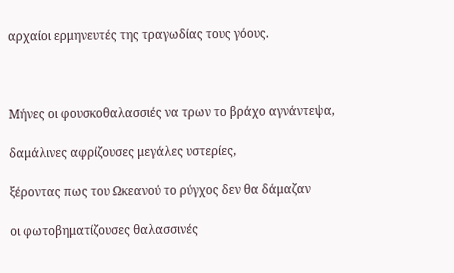αρχαίοι ερμηνευτές της τραγωδίας τους γόους.



Μήνες οι φουσκοθαλασσιές να τρων το βράχο αγνάντεψα,

δαμάλινες αφρίζουσες μεγάλες υστερίες,

ξέροντας πως του Ωκεανού το ρύγχος δεν θα δάμαζαν

οι φωτοβηματίζουσες θαλασσινές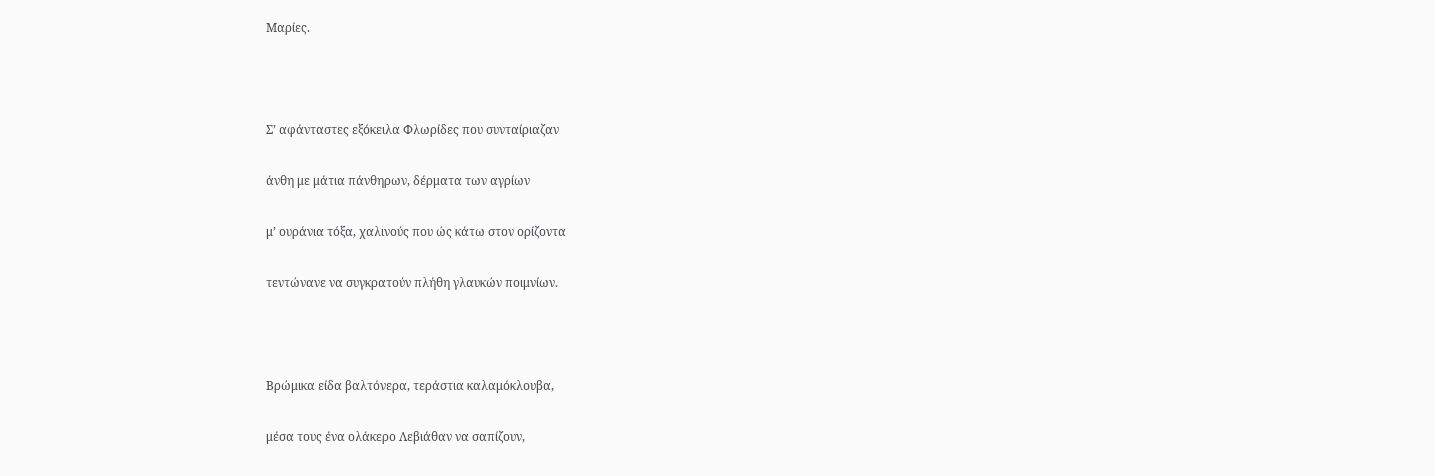Μαρίες.



Σ’ αφάνταστες εξόκειλα Φλωρίδες που συνταίριαζαν

άνθη με μάτια πάνθηρων, δέρματα των αγρίων

μ’ ουράνια τόξα, χαλινούς που ώς κάτω στον ορίζοντα

τεντώνανε να συγκρατούν πλήθη γλαυκών ποιμνίων.



Βρώμικα είδα βαλτόνερα, τεράστια καλαμόκλουβα,

μέσα τους ένα ολάκερο Λεβιάθαν να σαπίζουν,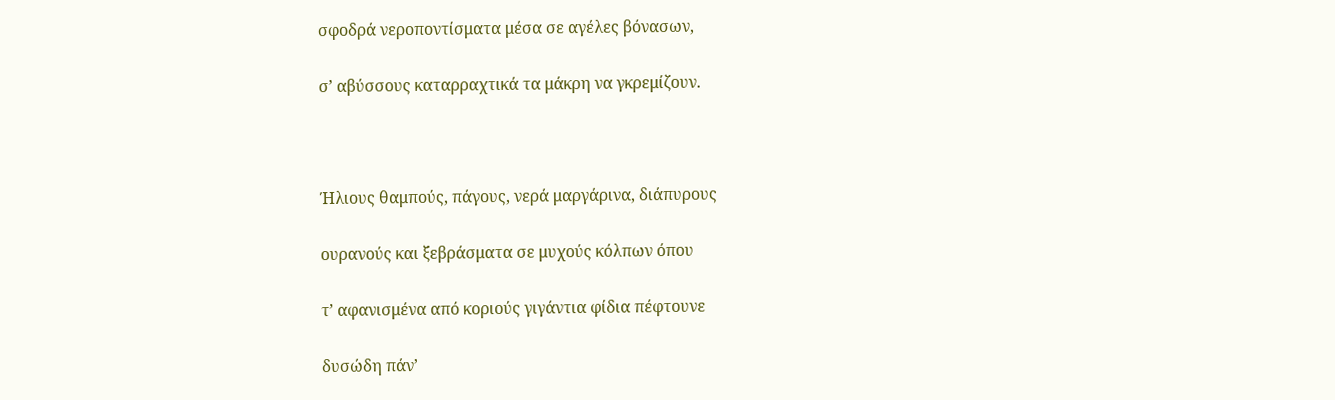σφοδρά νεροποντίσματα μέσα σε αγέλες βόνασων,

σ’ αβύσσους καταρραχτικά τα μάκρη να γκρεμίζουν.



Ήλιους θαμπούς, πάγους, νερά μαργάρινα, διάπυρους

ουρανούς και ξεβράσματα σε μυχούς κόλπων όπου

τ’ αφανισμένα από κοριούς γιγάντια φίδια πέφτουνε

δυσώδη πάν’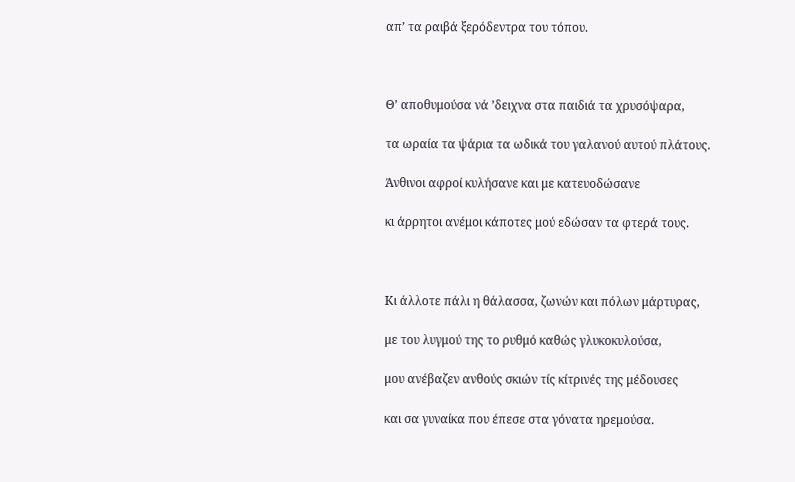απ’ τα ραιβά ξερόδεντρα του τόπου.



Θ’ αποθυμούσα νά ’δειχνα στα παιδιά τα χρυσόψαρα,

τα ωραία τα ψάρια τα ωδικά του γαλανού αυτού πλάτους.

Άνθινοι αφροί κυλήσανε και με κατευοδώσανε

κι άρρητοι ανέμοι κάποτες μού εδώσαν τα φτερά τους.



Κι άλλοτε πάλι η θάλασσα, ζωνών και πόλων μάρτυρας,

με του λυγμού της το ρυθμό καθώς γλυκοκυλούσα,

μου ανέβαζεν ανθούς σκιών τίς κίτρινές της μέδουσες

και σα γυναίκα που έπεσε στα γόνατα ηρεμούσα.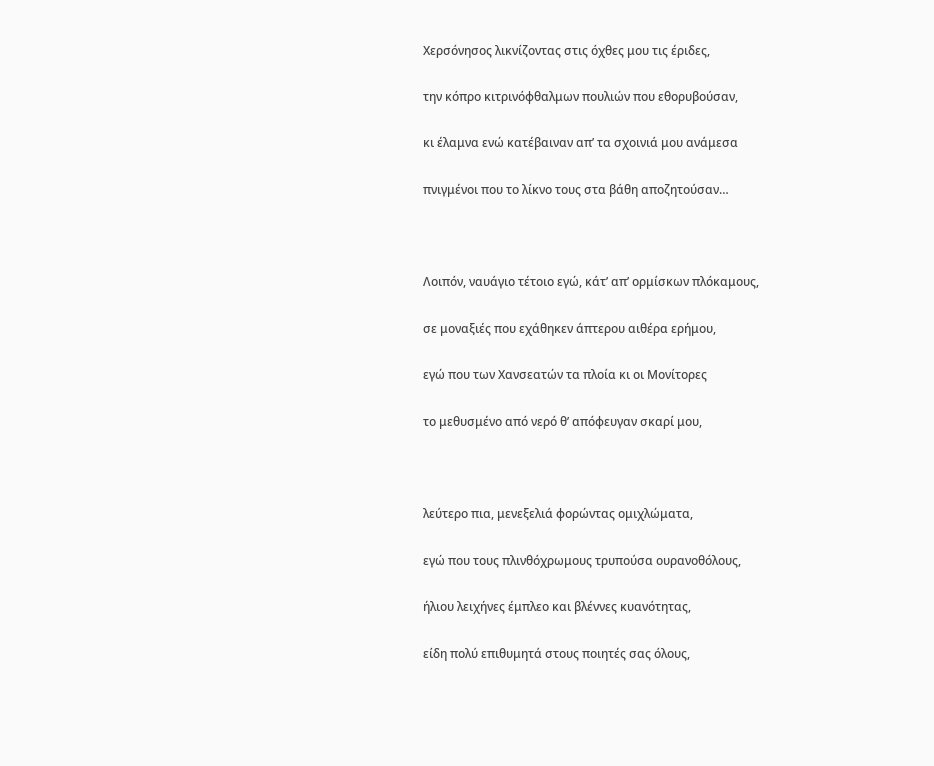Χερσόνησος λικνίζοντας στις όχθες μου τις έριδες,

την κόπρο κιτρινόφθαλμων πουλιών που εθορυβούσαν,

κι έλαμνα ενώ κατέβαιναν απ’ τα σχοινιά μου ανάμεσα

πνιγμένοι που το λίκνο τους στα βάθη αποζητούσαν…



Λοιπόν, ναυάγιο τέτοιο εγώ, κάτ’ απ’ ορμίσκων πλόκαμους,

σε μοναξιές που εχάθηκεν άπτερου αιθέρα ερήμου,

εγώ που των Χανσεατών τα πλοία κι οι Μονίτορες

το μεθυσμένο από νερό θ’ απόφευγαν σκαρί μου,



λεύτερο πια, μενεξελιά φορώντας ομιχλώματα,

εγώ που τους πλινθόχρωμους τρυπούσα ουρανοθόλους,

ήλιου λειχήνες έμπλεο και βλέννες κυανότητας,

είδη πολύ επιθυμητά στους ποιητές σας όλους,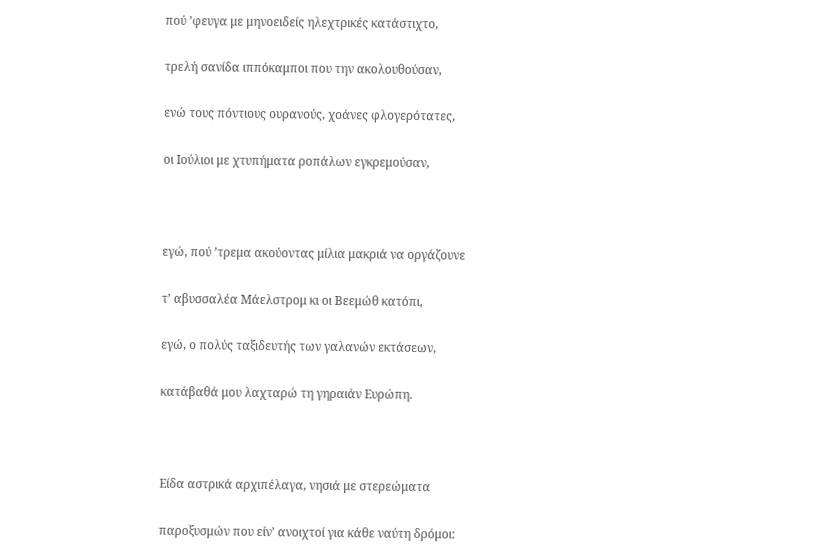πού ’φευγα με μηνοειδείς ηλεχτρικές κατάστιχτο,

τρελή σανίδα ιππόκαμποι που την ακολουθούσαν,

ενώ τους πόντιους ουρανούς, χοάνες φλογερότατες,

οι Ιούλιοι με χτυπήματα ροπάλων εγκρεμούσαν,



εγώ, πού ’τρεμα ακούοντας μίλια μακριά να οργάζουνε

τ’ αβυσσαλέα Μάελστρομ κι οι Βεεμώθ κατόπι,

εγώ, ο πολύς ταξιδευτής των γαλανών εκτάσεων,

κατάβαθά μου λαχταρώ τη γηραιάν Ευρώπη.



Είδα αστρικά αρχιπέλαγα, νησιά με στερεώματα

παροξυσμών που είν’ ανοιχτοί για κάθε ναύτη δρόμοι: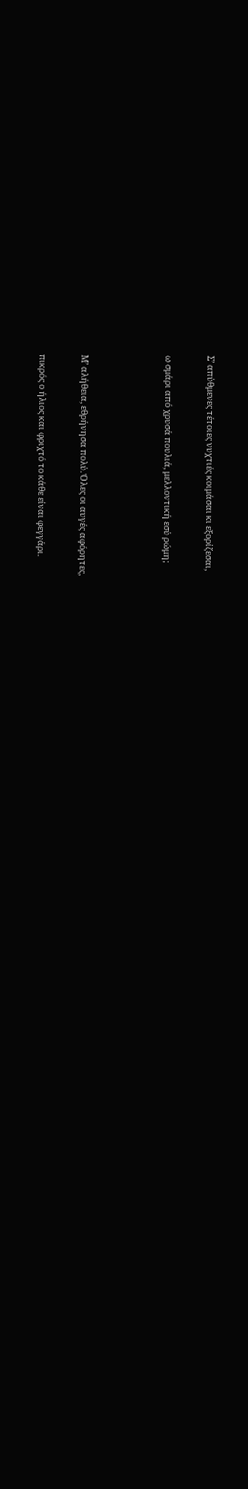Σ’ απύθμενες τέτοιες νυχτιές κοιμάσαι κι εξορίζεσαι,

ω σμάρι από χρυσά πουλιά, μελλοντική εσύ ρώμη;



Μ’ αλήθεια, εθρήνησα πολύ. Όλες οι αυγές αφόρητες,

πικρός ο ήλιος και φριχτό το κάθε είναι φεγγάρι.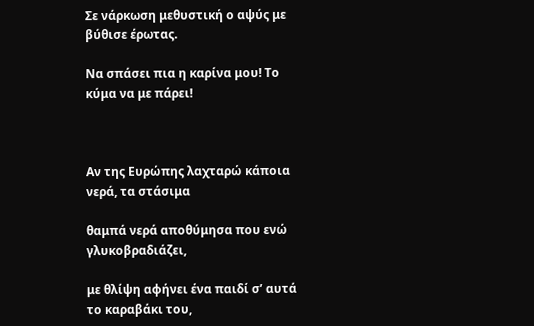Σε νάρκωση μεθυστική ο αψύς με βύθισε έρωτας.

Να σπάσει πια η καρίνα μου! Το κύμα να με πάρει!



Αν της Ευρώπης λαχταρώ κάποια νερά, τα στάσιμα

θαμπά νερά αποθύμησα που ενώ γλυκοβραδιάζει,

με θλίψη αφήνει ένα παιδί σ’ αυτά το καραβάκι του,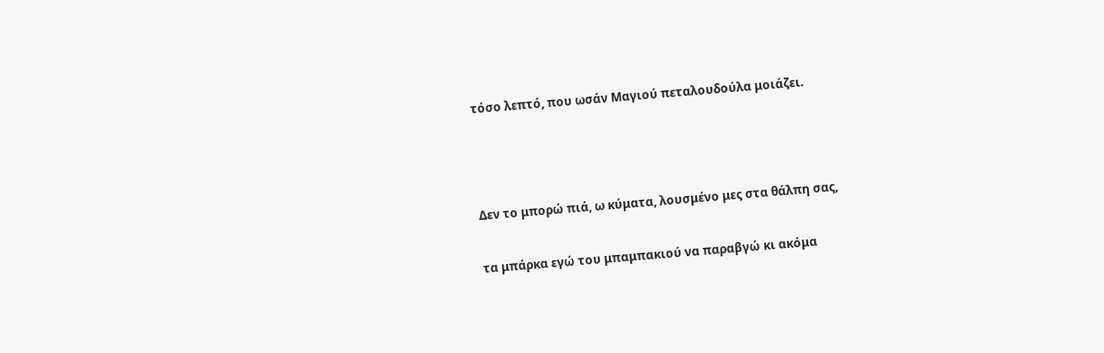τόσο λεπτό, που ωσάν Μαγιού πεταλουδούλα μοιάζει.



Δεν το μπορώ πιά, ω κύματα, λουσμένο μες στα θάλπη σας,

τα μπάρκα εγώ του μπαμπακιού να παραβγώ κι ακόμα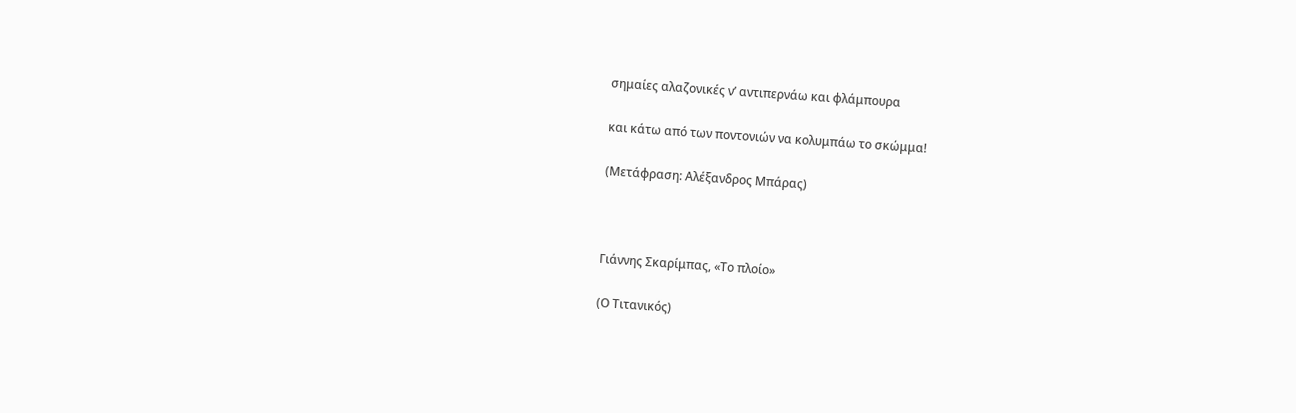σημαίες αλαζονικές ν’ αντιπερνάω και φλάμπουρα

και κάτω από των ποντονιών να κολυμπάω το σκώμμα!

(Μετάφραση: Αλέξανδρος Μπάρας)



Γιάννης Σκαρίμπας, «Το πλοίο»

(Ο Τιτανικός)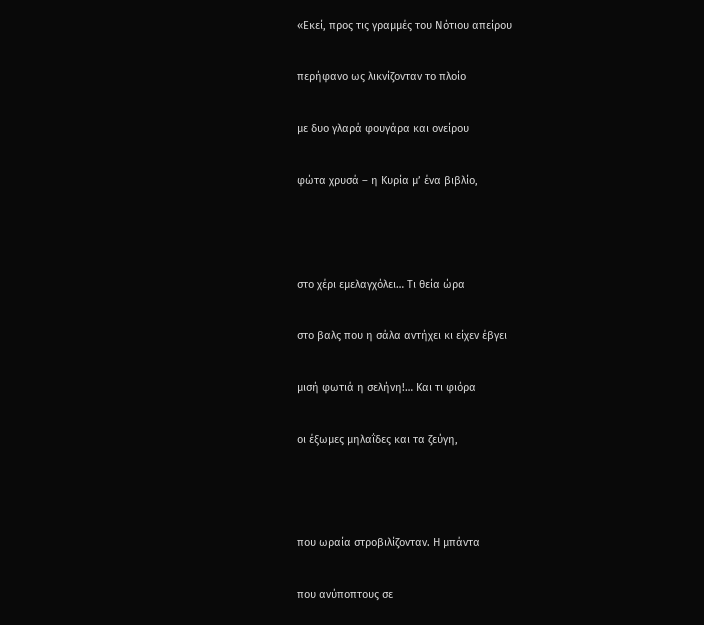«Εκεί, προς τις γραμμές του Νότιου απείρου

περήφανο ως λικνίζονταν το πλοίο

με δυο γλαρά φουγάρα και ονείρου

φώτα χρυσά – η Κυρία μ’ ένα βιβλίο,



στο χέρι εμελαγχόλει… Τι θεία ώρα

στο βαλς που η σάλα αντήχει κι είχεν έβγει

μισή φωτιά η σελήνη!… Και τι φιόρα

οι έξωμες μηλαΐδες και τα ζεύγη,



που ωραία στροβιλίζονταν. Η μπάντα

που ανύποπτους σε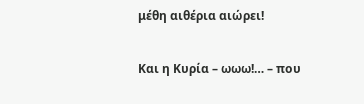μέθη αιθέρια αιώρει!

Και η Κυρία – ωωω!… – που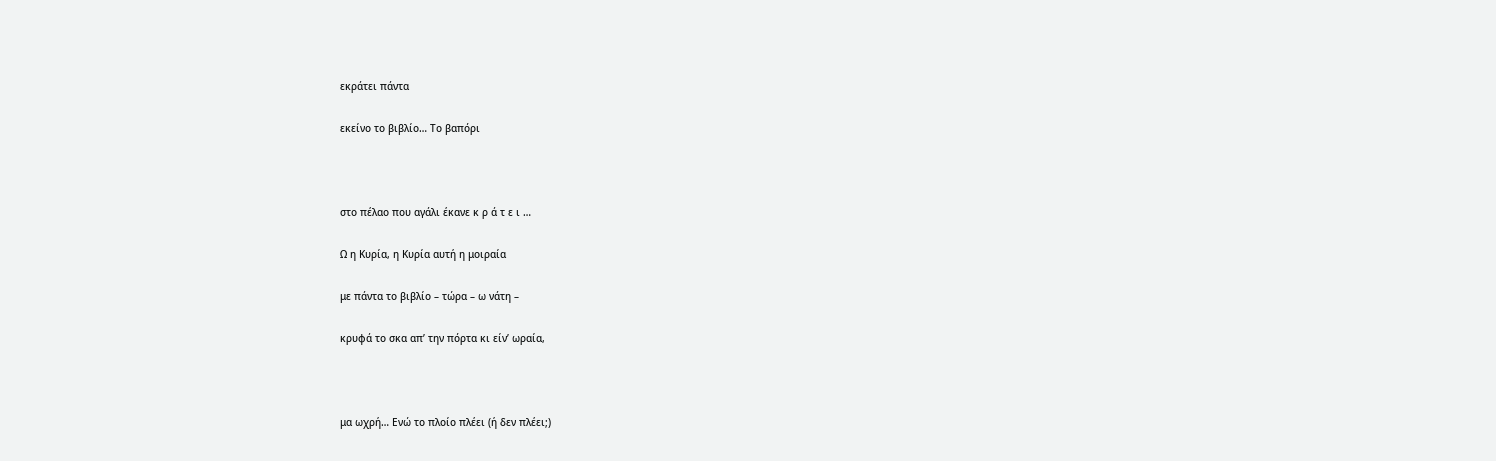εκράτει πάντα

εκείνο το βιβλίο… Το βαπόρι



στο πέλαο που αγάλι έκανε κ ρ ά τ ε ι …

Ω η Κυρία, η Κυρία αυτή η μοιραία

με πάντα το βιβλίο – τώρα – ω νάτη –

κρυφά το σκα απ’ την πόρτα κι είν’ ωραία,



μα ωχρή… Ενώ το πλοίο πλέει (ή δεν πλέει;)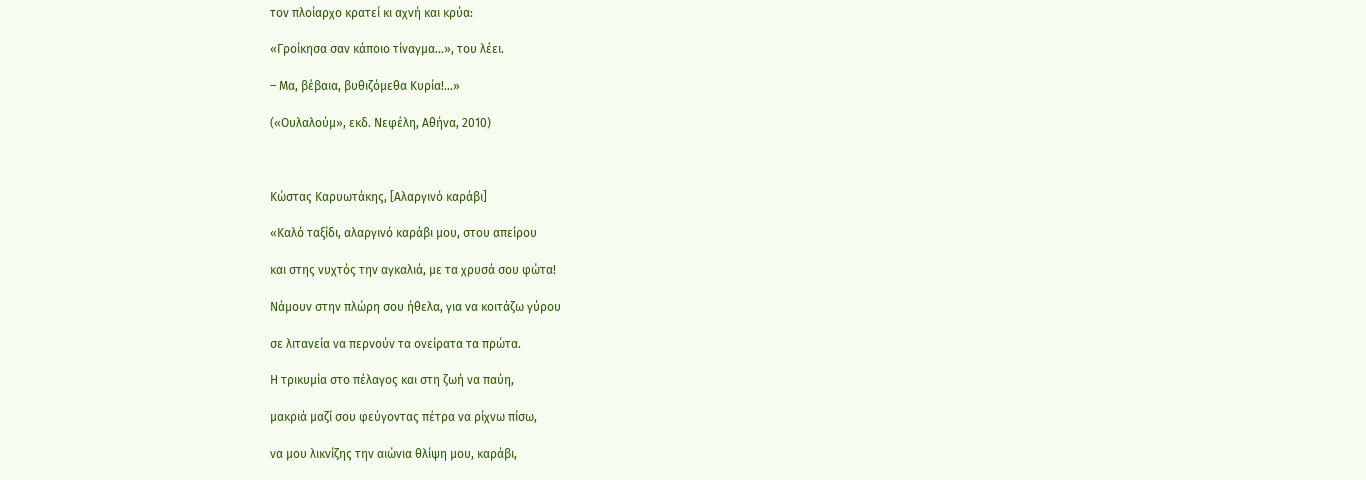τον πλοίαρχο κρατεί κι αχνή και κρύα:

«Γροίκησα σαν κάποιο τίναγμα…», του λέει.

– Μα, βέβαια, βυθιζόμεθα Κυρία!…»

(«Ουλαλούμ», εκδ. Νεφέλη, Αθήνα, 2010)



Κώστας Καρυωτάκης, [Αλαργινό καράβι]

«Καλό ταξίδι, αλαργινό καράβι μου, στου απείρου

και στης νυχτός την αγκαλιά, με τα χρυσά σου φώτα!

Νάμουν στην πλώρη σου ήθελα, για να κοιτάζω γύρου

σε λιτανεία να περνούν τα ονείρατα τα πρώτα.

Η τρικυμία στο πέλαγος και στη ζωή να παύη,

μακριά μαζί σου φεύγοντας πέτρα να ρίχνω πίσω,

να μου λικνίζης την αιώνια θλίψη μου, καράβι,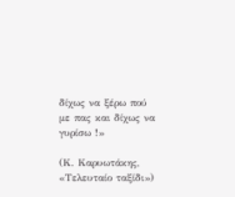δίχως να ξέρω πού με πας και δίχως να γυρίσω !»

(Κ. Καρυωτάκης, «Τελευταίο ταξίδι»)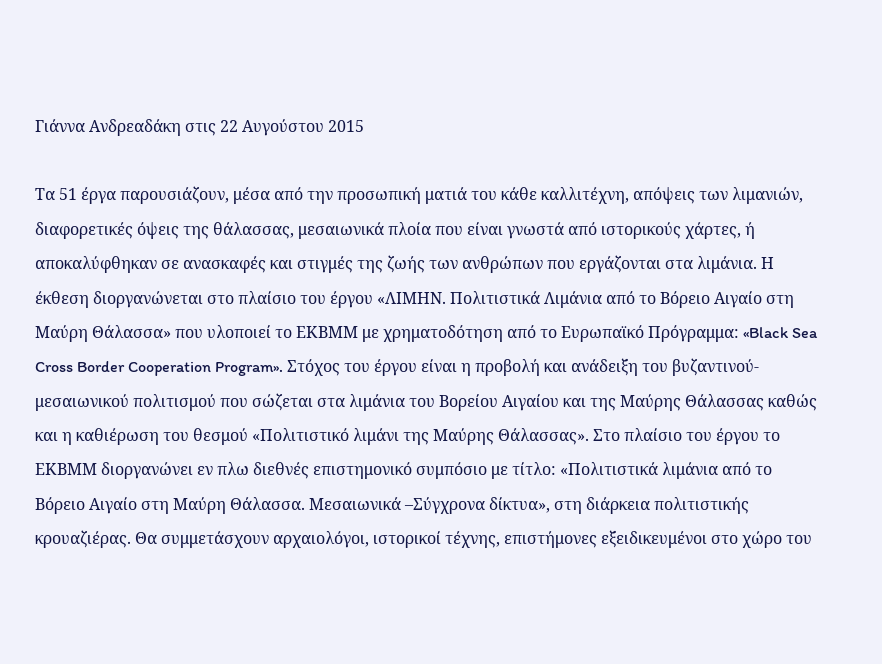Γιάννα Ανδρεαδάκη στις 22 Αυγούστου 2015

Τα 51 έργα παρουσιάζουν, μέσα από την προσωπική ματιά του κάθε καλλιτέχνη, απόψεις των λιμανιών, διαφορετικές όψεις της θάλασσας, μεσαιωνικά πλοία που είναι γνωστά από ιστορικούς χάρτες, ή αποκαλύφθηκαν σε ανασκαφές και στιγμές της ζωής των ανθρώπων που εργάζονται στα λιμάνια. Η έκθεση διοργανώνεται στο πλαίσιο του έργου «ΛΙΜΗΝ. Πολιτιστικά Λιμάνια από το Βόρειο Αιγαίο στη Μαύρη Θάλασσα» που υλοποιεί το ΕΚΒΜΜ με χρηματοδότηση από το Ευρωπαϊκό Πρόγραμμα: «Black Sea Cross Border Cooperation Program». Στόχος του έργου είναι η προβολή και ανάδειξη του βυζαντινού-μεσαιωνικού πολιτισμού που σώζεται στα λιμάνια του Βορείου Αιγαίου και της Μαύρης Θάλασσας καθώς και η καθιέρωση του θεσμού «Πολιτιστικό λιμάνι της Μαύρης Θάλασσας». Στο πλαίσιο του έργου το ΕΚΒΜΜ διοργανώνει εν πλω διεθνές επιστημονικό συμπόσιο με τίτλο: «Πολιτιστικά λιμάνια από το Βόρειο Αιγαίο στη Μαύρη Θάλασσα. Μεσαιωνικά –Σύγχρονα δίκτυα», στη διάρκεια πολιτιστικής κρουαζιέρας. Θα συμμετάσχουν αρχαιολόγοι, ιστορικοί τέχνης, επιστήμονες εξειδικευμένοι στο χώρο του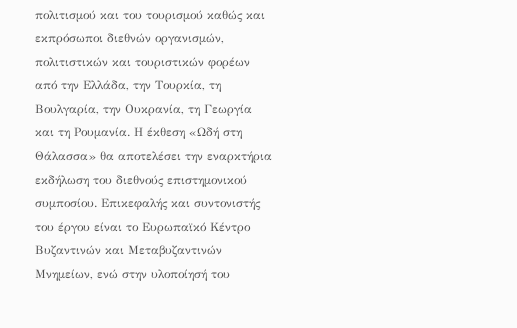πολιτισμού και του τουρισμού καθώς και εκπρόσωποι διεθνών οργανισμών, πολιτιστικών και τουριστικών φορέων από την Ελλάδα, την Τουρκία, τη Βουλγαρία, την Ουκρανία, τη Γεωργία και τη Ρουμανία. Η έκθεση «Ωδή στη Θάλασσα» θα αποτελέσει την εναρκτήρια εκδήλωση του διεθνούς επιστημονικού συμποσίου. Επικεφαλής και συντονιστής του έργου είναι το Ευρωπαϊκό Κέντρο Βυζαντινών και Μεταβυζαντινών Μνημείων, ενώ στην υλοποίησή του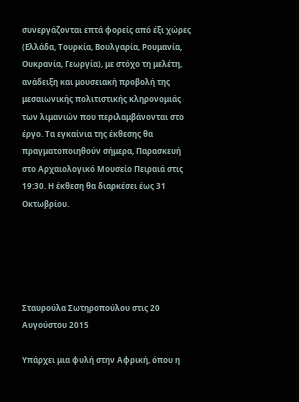συνεργάζονται επτά φορείς από έξι χώρες (Ελλάδα, Τουρκία, Βουλγαρία, Ρουμανία, Ουκρανία, Γεωργία), με στόχο τη μελέτη, ανάδειξη και μουσειακή προβολή της μεσαιωνικής πολιτιστικής κληρονομιάς των λιμανιών που περιλαμβάνονται στο έργο. Τα εγκαίνια της έκθεσης θα πραγματοποιηθούν σήμερα, Παρασκευή στο Αρχαιολογικό Μουσείο Πειραιά στις 19:30. Η έκθεση θα διαρκέσει έως 31 Οκτωβρίου.





Σταυρούλα Σωτηροπούλου στις 20 Αυγούστου 2015

Υπάρχει μια φυλή στην Αφρική, όπου η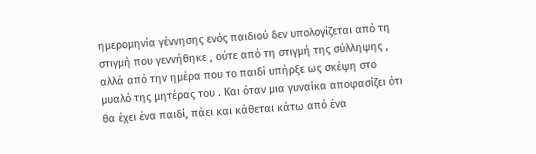ημερομηνία γέννησης ενός παιδιού δεν υπολογίζεται από τη στιγμή που γεννήθηκε , ούτε από τη στιγμή της σύλληψης , αλλά από την ημέρα που το παιδί υπήρξε ως σκέψη στο μυαλό της μητέρας του . Και όταν μια γυναίκα αποφασίζει ότι θα έχει ένα παιδί, πάει και κάθεται κάτω από ένα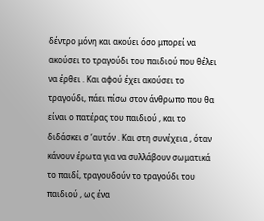δέντρο μόνη και ακούει όσο μπορεί να ακούσει το τραγούδι του παιδιού που θέλει να έρθει . Και αφού έχει ακούσει το τραγούδι, πάει πίσω στον άνθρωπο που θα είναι ο πατέρας του παιδιού , και το διδάσκει σ ‘αυτόν . Και στη συνέχεια , όταν κάνουν έρωτα για να συλλάβουν σωματικά το παιδί, τραγουδούν το τραγούδι του παιδιού , ως ένα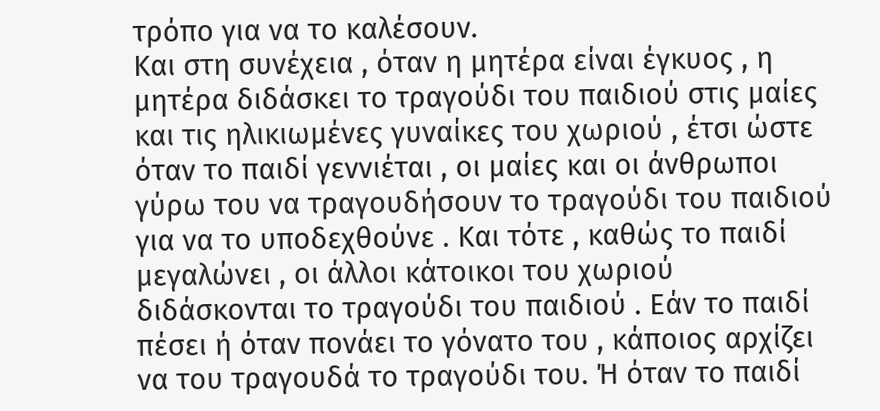τρόπο για να το καλέσουν.
Και στη συνέχεια , όταν η μητέρα είναι έγκυος , η μητέρα διδάσκει το τραγούδι του παιδιού στις μαίες και τις ηλικιωμένες γυναίκες του χωριού , έτσι ώστε όταν το παιδί γεννιέται , οι μαίες και οι άνθρωποι γύρω του να τραγουδήσουν το τραγούδι του παιδιού για να το υποδεχθούνε . Και τότε , καθώς το παιδί μεγαλώνει , οι άλλοι κάτοικοι του χωριού διδάσκονται το τραγούδι του παιδιού . Εάν το παιδί πέσει ή όταν πονάει το γόνατο του , κάποιος αρχίζει να του τραγουδά το τραγούδι του. Ή όταν το παιδί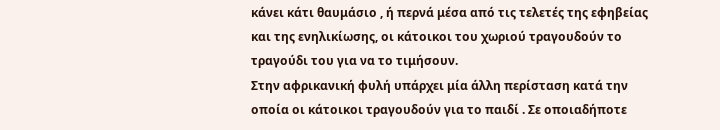κάνει κάτι θαυμάσιο , ή περνά μέσα από τις τελετές της εφηβείας και της ενηλικίωσης, οι κάτοικοι του χωριού τραγουδούν το τραγούδι του για να το τιμήσουν.
Στην αφρικανική φυλή υπάρχει μία άλλη περίσταση κατά την οποία οι κάτοικοι τραγουδούν για το παιδί . Σε οποιαδήποτε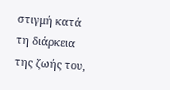στιγμή κατά τη διάρκεια της ζωής του,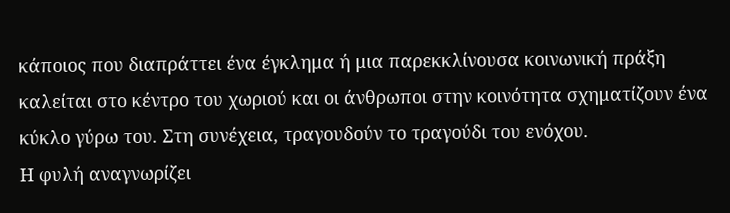κάποιος που διαπράττει ένα έγκλημα ή μια παρεκκλίνουσα κοινωνική πράξη καλείται στο κέντρο του χωριού και οι άνθρωποι στην κοινότητα σχηματίζουν ένα κύκλο γύρω του. Στη συνέχεια, τραγουδούν το τραγούδι του ενόχου.
Η φυλή αναγνωρίζει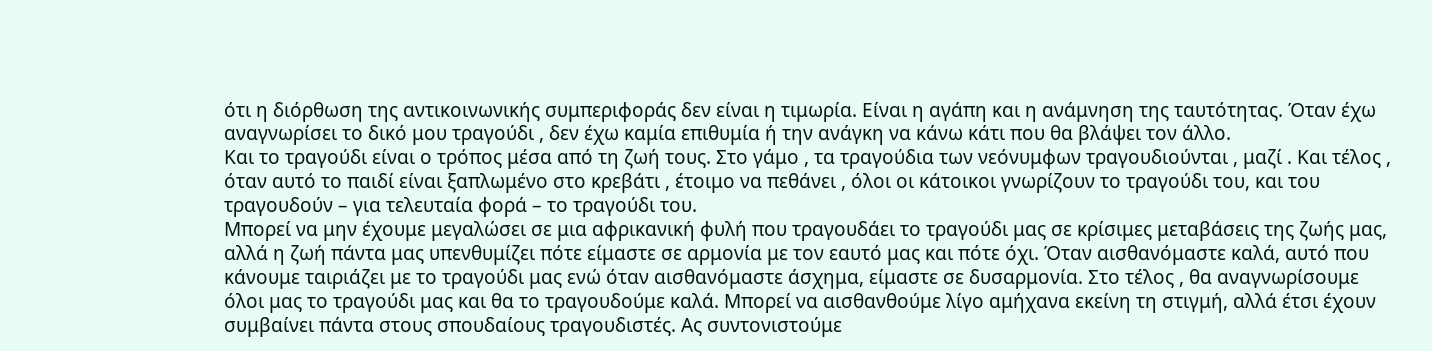ότι η διόρθωση της αντικοινωνικής συμπεριφοράς δεν είναι η τιμωρία. Είναι η αγάπη και η ανάμνηση της ταυτότητας. Όταν έχω αναγνωρίσει το δικό μου τραγούδι , δεν έχω καμία επιθυμία ή την ανάγκη να κάνω κάτι που θα βλάψει τον άλλο.
Και το τραγούδι είναι ο τρόπος μέσα από τη ζωή τους. Στο γάμο , τα τραγούδια των νεόνυμφων τραγουδιούνται , μαζί . Και τέλος , όταν αυτό το παιδί είναι ξαπλωμένο στο κρεβάτι , έτοιμο να πεθάνει , όλοι οι κάτοικοι γνωρίζουν το τραγούδι του, και του τραγουδούν – για τελευταία φορά – το τραγούδι του.
Μπορεί να μην έχουμε μεγαλώσει σε μια αφρικανική φυλή που τραγουδάει το τραγούδι μας σε κρίσιμες μεταβάσεις της ζωής μας, αλλά η ζωή πάντα μας υπενθυμίζει πότε είμαστε σε αρμονία με τον εαυτό μας και πότε όχι. Όταν αισθανόμαστε καλά, αυτό που κάνουμε ταιριάζει με το τραγούδι μας ενώ όταν αισθανόμαστε άσχημα, είμαστε σε δυσαρμονία. Στο τέλος , θα αναγνωρίσουμε όλοι μας το τραγούδι μας και θα το τραγουδούμε καλά. Μπορεί να αισθανθούμε λίγο αμήχανα εκείνη τη στιγμή, αλλά έτσι έχουν συμβαίνει πάντα στους σπουδαίους τραγουδιστές. Ας συντονιστούμε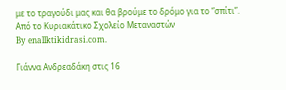με το τραγούδι μας και θα βρούμε το δρόμο για το “σπίτι”.
Από το Κυριακάτικο Σχολείο Μεταναστών
By enallktikidrasi.com.

Γιάννα Ανδρεαδάκη στις 16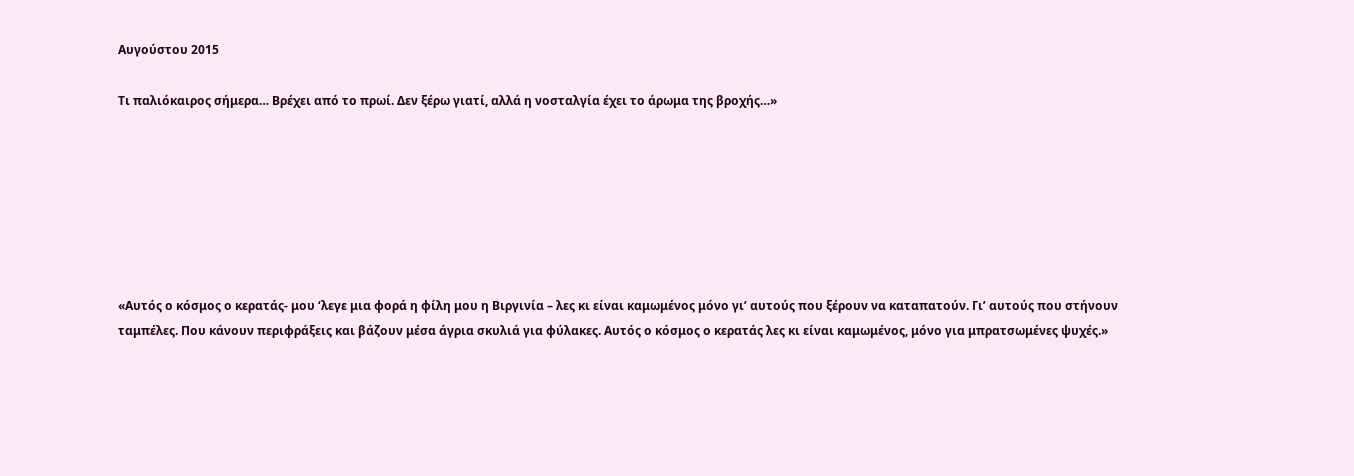Αυγούστου 2015

Τι παλιόκαιρος σήμερα… Βρέχει από το πρωί. Δεν ξέρω γιατί, αλλά η νοσταλγία έχει το άρωμα της βροχής…»







«Αυτός ο κόσμος ο κερατάς- μου ‘λεγε μια φορά η φίλη μου η Βιργινία – λες κι είναι καμωμένος μόνο γι’ αυτούς που ξέρουν να καταπατούν. Γι’ αυτούς που στήνουν ταμπέλες. Που κάνουν περιφράξεις και βάζουν μέσα άγρια σκυλιά για φύλακες. Αυτός ο κόσμος ο κερατάς λες κι είναι καμωμένος, μόνο για μπρατσωμένες ψυχές.»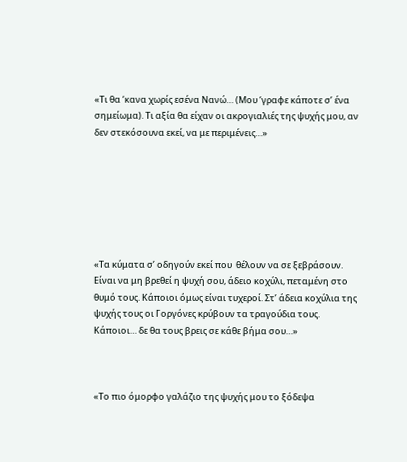«Τι θα ‘κανα χωρίς εσένα Νανώ… (Μου ‘γραφε κάποτε σ’ ένα σημείωμα). Τι αξία θα είχαν οι ακρογιαλιές της ψυχής μου, αν δεν στεκόσουνα εκεί, να με περιμένεις…»







«Τα κύματα σ’ οδηγούν εκεί που  θέλουν να σε ξεβράσουν. Είναι να μη βρεθεί η ψυχή σου, άδειο κοχύλι, πεταμένη στο θυμό τους. Κάποιοι όμως είναι τυχεροί. Στ’ άδεια κοχύλια της ψυχής τους οι Γοργόνες κρύβουν τα τραγούδια τους. Κάποιοι… δε θα τους βρεις σε κάθε βήμα σου…»



«Το πιο όμορφο γαλάζιο της ψυχής μου το ξόδεψα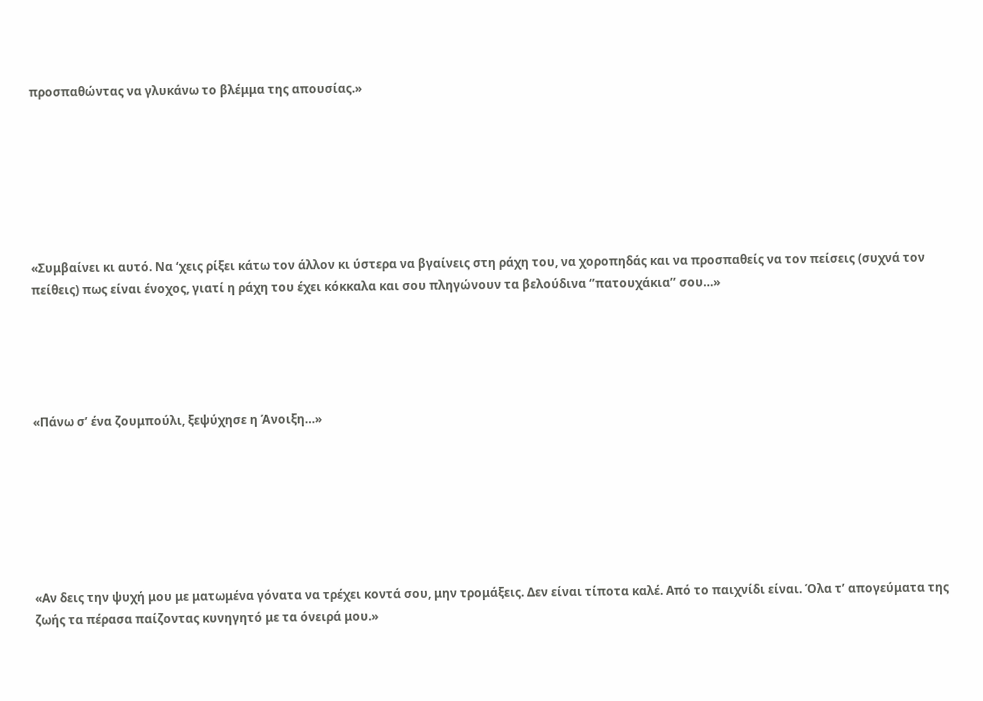προσπαθώντας να γλυκάνω το βλέμμα της απουσίας.»







«Συμβαίνει κι αυτό. Να ‘χεις ρίξει κάτω τον άλλον κι ύστερα να βγαίνεις στη ράχη του, να χοροπηδάς και να προσπαθείς να τον πείσεις (συχνά τον πείθεις) πως είναι ένοχος, γιατί η ράχη του έχει κόκκαλα και σου πληγώνουν τα βελούδινα ‘’πατουχάκια’’ σου…»





«Πάνω σ’ ένα ζουμπούλι, ξεψύχησε η Άνοιξη…»







«Αν δεις την ψυχή μου με ματωμένα γόνατα να τρέχει κοντά σου, μην τρομάξεις. Δεν είναι τίποτα καλέ. Από το παιχνίδι είναι. Όλα τ’ απογεύματα της ζωής τα πέρασα παίζοντας κυνηγητό με τα όνειρά μου.»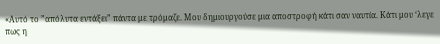«Αυτό το ”απόλυτα εντάξει” πάντα με τρόμαζε. Μου δημιουργούσε μια αποστροφή κάτι σαν ναυτία. Κάτι μου ‘λεγε πως η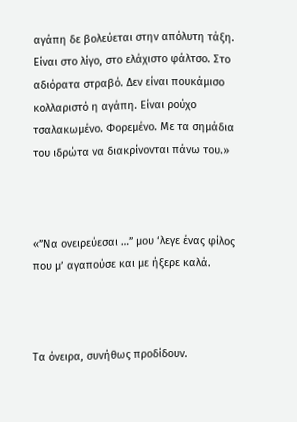αγάπη δε βολεύεται στην απόλυτη τάξη. Είναι στο λίγο, στο ελάχιστο φάλτσο. Στο αδιόρατα στραβό. Δεν είναι πουκάμισο κολλαριστό η αγάπη. Είναι ρούχο τσαλακωμένο. Φορεμένο. Με τα σημάδια του ιδρώτα να διακρίνονται πάνω του.»



«”Να ονειρεύεσαι …” μου ‘λεγε ένας φίλος που μ’ αγαπούσε και με ήξερε καλά.



Τα όνειρα, συνήθως προδίδουν.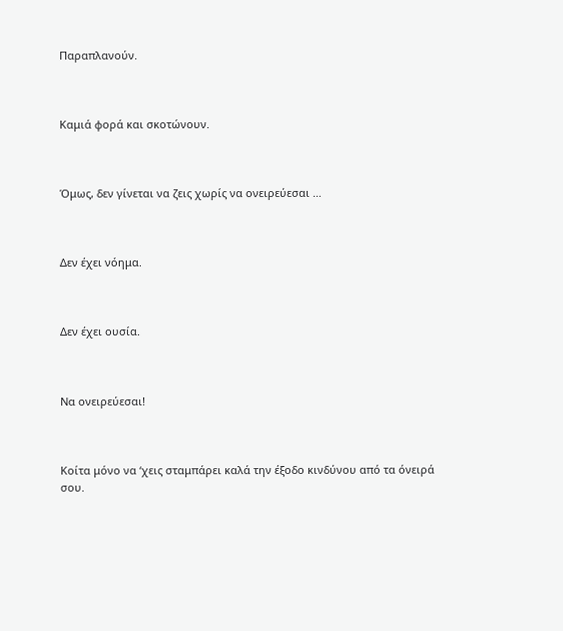Παραπλανούν.



Καμιά φορά και σκοτώνουν.



Όμως, δεν γίνεται να ζεις χωρίς να ονειρεύεσαι …



Δεν έχει νόημα.



Δεν έχει ουσία.



Να ονειρεύεσαι!



Κοίτα μόνο να ‘χεις σταμπάρει καλά την έξοδο κινδύνου από τα όνειρά σου.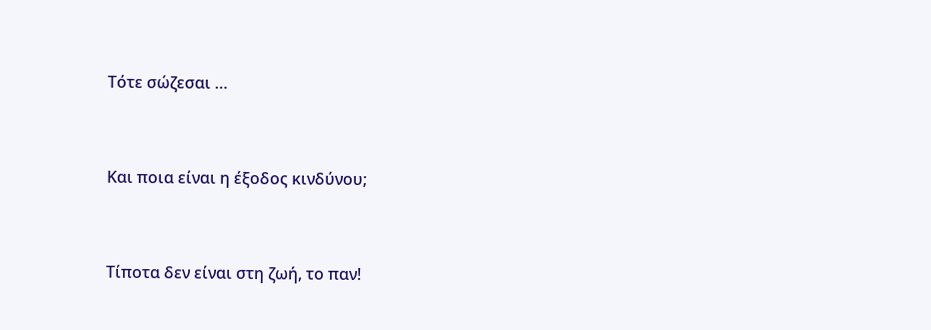Τότε σώζεσαι …



Και ποια είναι η έξοδος κινδύνου;



Τίποτα δεν είναι στη ζωή, το παν!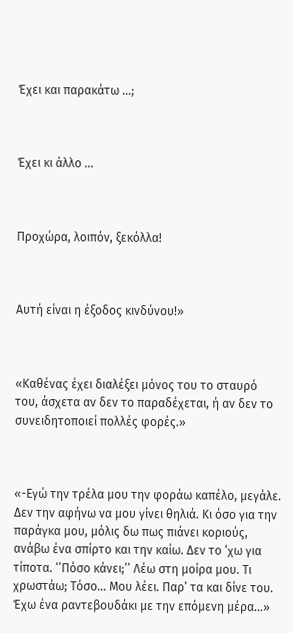Έχει και παρακάτω …;



Έχει κι άλλο …



Προχώρα, λοιπόν, ξεκόλλα!



Αυτή είναι η έξοδος κινδύνου!»



«Καθένας έχει διαλέξει μόνος του το σταυρό του, άσχετα αν δεν το παραδέχεται, ή αν δεν το συνειδητοποιεί πολλές φορές.»



«-Εγώ την τρέλα μου την φοράω καπέλο, μεγάλε. Δεν την αφήνω να μου γίνει θηλιά. Κι όσο για την παράγκα μου, μόλις δω πως πιάνει κοριούς, ανάβω ένα σπίρτο και την καίω. Δεν το ‘χω για τίποτα. ‘’Πόσο κάνει;’’ Λέω στη μοίρα μου. Τι χρωστάω; Τόσο… Μου λέει. Παρ’ τα και δίνε του. Έχω ένα ραντεβουδάκι με την επόμενη μέρα…»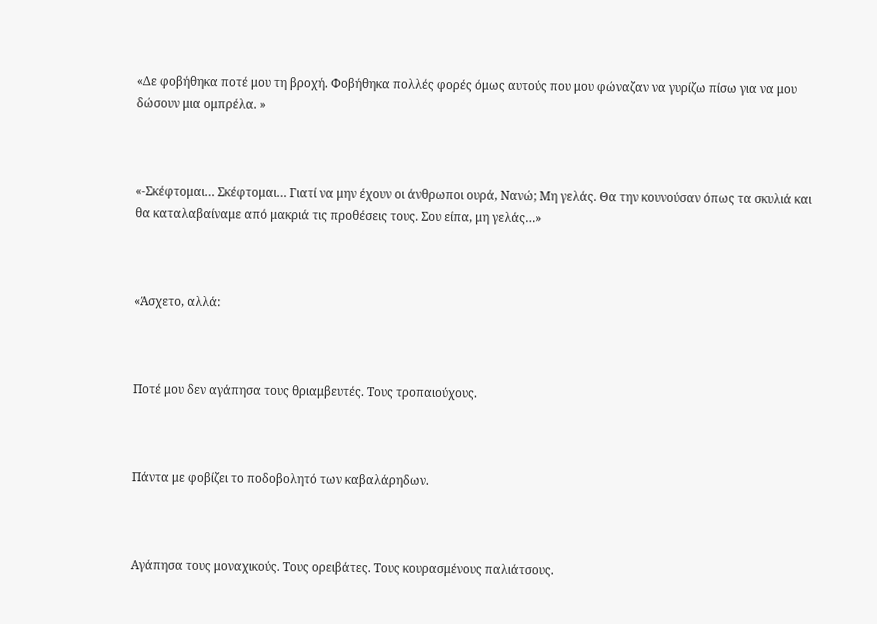«Δε φοβήθηκα ποτέ μου τη βροχή. Φοβήθηκα πολλές φορές όμως αυτούς που μου φώναζαν να γυρίζω πίσω για να μου δώσουν μια ομπρέλα. »



«-Σκέφτομαι… Σκέφτομαι… Γιατί να μην έχουν οι άνθρωποι ουρά, Νανώ; Μη γελάς. Θα την κουνούσαν όπως τα σκυλιά και θα καταλαβαίναμε από μακριά τις προθέσεις τους. Σου είπα, μη γελάς…»



«Άσχετο, αλλά:



Ποτέ μου δεν αγάπησα τους θριαμβευτές. Τους τροπαιούχους.



Πάντα με φοβίζει το ποδοβολητό των καβαλάρηδων.



Αγάπησα τους μοναχικούς. Τους ορειβάτες. Τους κουρασμένους παλιάτσους.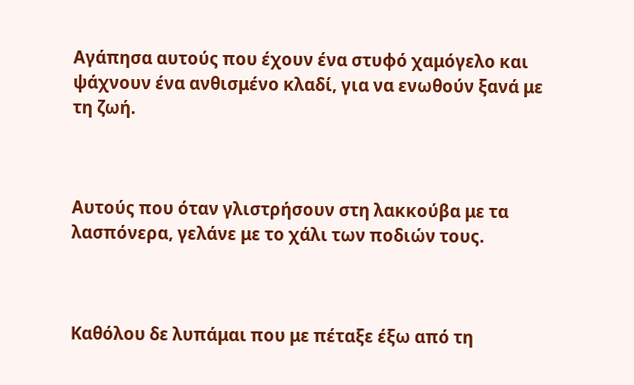Αγάπησα αυτούς που έχουν ένα στυφό χαμόγελο και ψάχνουν ένα ανθισμένο κλαδί, για να ενωθούν ξανά με τη ζωή.



Αυτούς που όταν γλιστρήσουν στη λακκούβα με τα λασπόνερα, γελάνε με το χάλι των ποδιών τους.



Καθόλου δε λυπάμαι που με πέταξε έξω από τη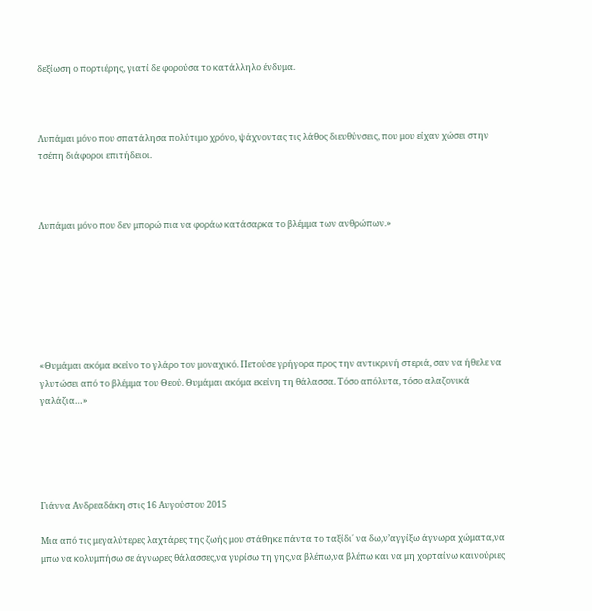δεξίωση ο πορτιέρης, γιατί δε φορούσα το κατάλληλο ένδυμα.



Λυπάμαι μόνο που σπατάλησα πολύτιμο χρόνο, ψάχνοντας τις λάθος διευθύνσεις, που μου είχαν χώσει στην τσέπη διάφοροι επιτήδειοι.



Λυπάμαι μόνο που δεν μπορώ πια να φοράω κατάσαρκα το βλέμμα των ανθρώπων.»







«Θυμάμαι ακόμα εκείνο το γλάρο τον μοναχικό. Πετούσε γρήγορα προς την αντικρινή στεριά, σαν να ήθελε να γλυτώσει από το βλέμμα του Θεού. Θυμάμαι ακόμα εκείνη τη θάλασσα. Τόσο απόλυτα, τόσο αλαζονικά γαλάζια…»





Γιάννα Ανδρεαδάκη στις 16 Αυγούστου 2015

Μια από τις μεγαλύτερες λαχτάρες της ζωής μου στάθηκε πάντα το ταξίδι΄ να δω,ν’αγγίξω άγνωρα χώματα,να μπω να κολυμπήσω σε άγνωρες θάλασσες,να γυρίσω τη γης,να βλέπω,να βλέπω και να μη χορταίνω καινούριες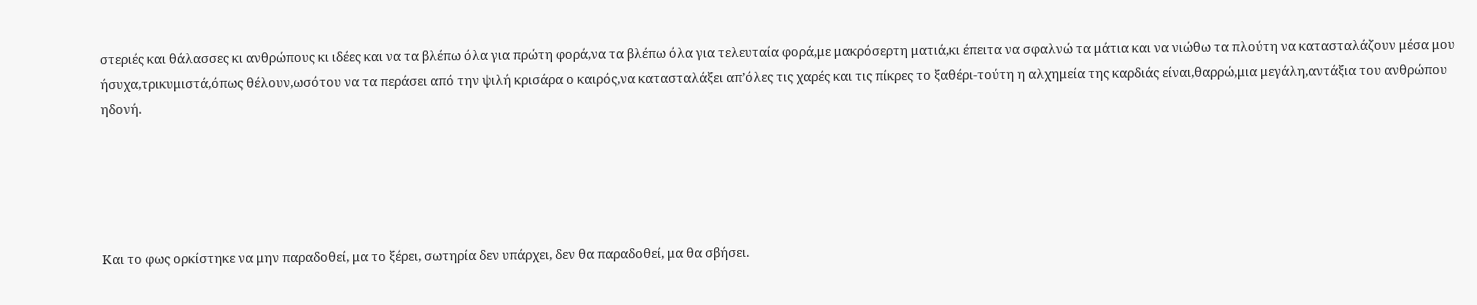στεριές και θάλασσες κι ανθρώπους κι ιδέες και να τα βλέπω όλα για πρώτη φορά,να τα βλέπω όλα για τελευταία φορά,με μακρόσερτη ματιά,κι έπειτα να σφαλνώ τα μάτια και να νιώθω τα πλούτη να κατασταλάζουν μέσα μου ήσυχα,τρικυμιστά,όπως θέλουν,ωσότου να τα περάσει από την ψιλή κρισάρα ο καιρός,να κατασταλάξει απ’όλες τις χαρές και τις πίκρες το ξαθέρι-τούτη η αλχημεία της καρδιάς είναι,θαρρώ,μια μεγάλη,αντάξια του ανθρώπου ηδονή.





Και το φως ορκίστηκε να μην παραδοθεί, μα το ξέρει, σωτηρία δεν υπάρχει, δεν θα παραδοθεί, μα θα σβήσει.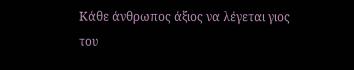Κάθε άνθρωπος άξιος να λέγεται γιος του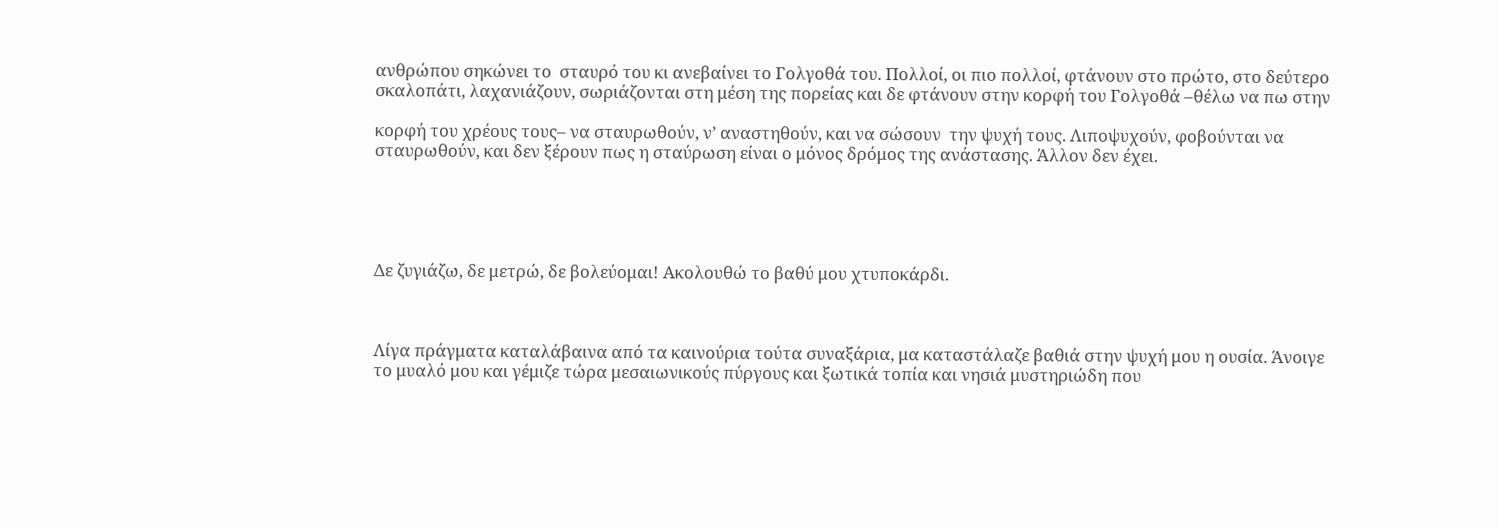ανθρώπου σηκώνει το  σταυρό του κι ανεβαίνει το Γολγοθά του. Πολλοί, οι πιο πολλοί, φτάνουν στο πρώτο, στο δεύτερο σκαλοπάτι, λαχανιάζουν, σωριάζονται στη μέση της πορείας και δε φτάνουν στην κορφή του Γολγοθά –θέλω να πω στην

κορφή του χρέους τους– να σταυρωθούν, ν’ αναστηθούν, και να σώσουν  την ψυχή τους. Λιποψυχούν, φοβούνται να σταυρωθούν, και δεν ξέρουν πως η σταύρωση είναι ο μόνος δρόμος της ανάστασης. Άλλον δεν έχει.





Δε ζυγιάζω, δε μετρώ, δε βολεύομαι! Ακολουθώ το βαθύ μου χτυποκάρδι.



Λίγα πράγματα καταλάβαινα από τα καινούρια τούτα συναξάρια, μα καταστάλαζε βαθιά στην ψυχή μου η ουσία. Άνοιγε το μυαλό μου και γέμιζε τώρα μεσαιωνικούς πύργους και ξωτικά τοπία και νησιά μυστηριώδη που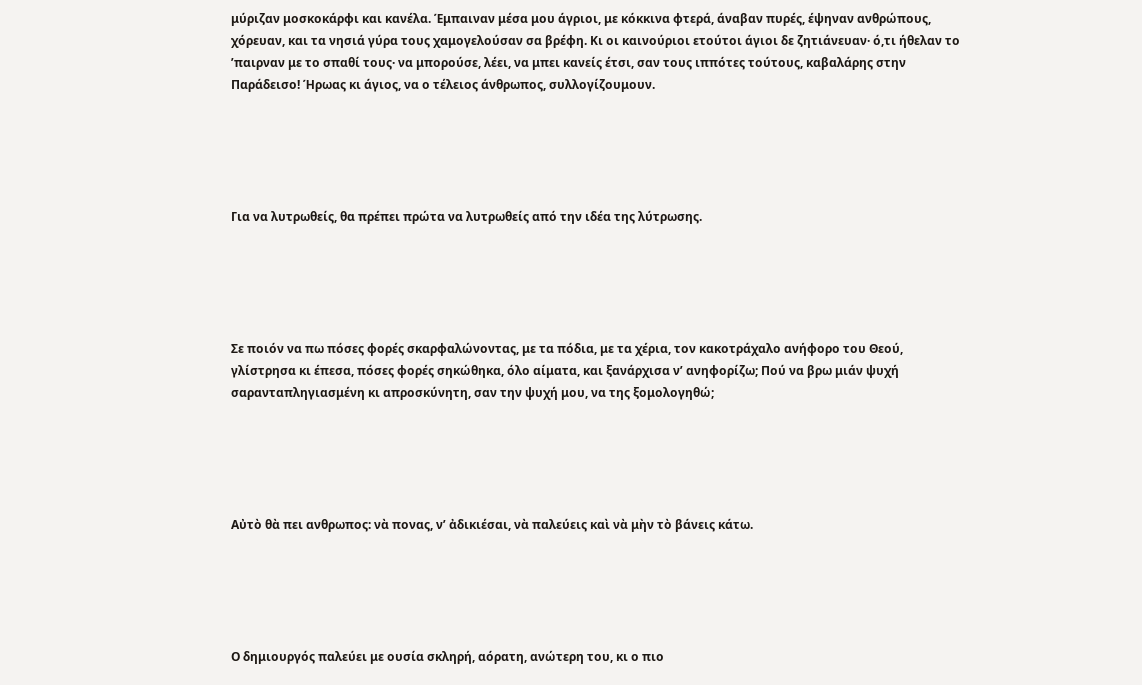μύριζαν μοσκοκάρφι και κανέλα. Έμπαιναν μέσα μου άγριοι, με κόκκινα φτερά, άναβαν πυρές, έψηναν ανθρώπους, χόρευαν, και τα νησιά γύρα τους χαμογελούσαν σα βρέφη. Κι οι καινούριοι ετούτοι άγιοι δε ζητιάνευαν· ό,τι ήθελαν το ’παιρναν με το σπαθί τους· να μπορούσε, λέει, να μπει κανείς έτσι, σαν τους ιππότες τούτους, καβαλάρης στην Παράδεισο! Ήρωας κι άγιος, να ο τέλειος άνθρωπος, συλλογίζουμουν.





Για να λυτρωθείς, θα πρέπει πρώτα να λυτρωθείς από την ιδέα της λύτρωσης.





Σε ποιόν να πω πόσες φορές σκαρφαλώνοντας, με τα πόδια, με τα χέρια, τον κακοτράχαλο ανήφορο του Θεού,  γλίστρησα κι έπεσα, πόσες φορές σηκώθηκα, όλο αίματα, και ξανάρχισα ν’ ανηφορίζω; Πού να βρω μιάν ψυχή σαρανταπληγιασμένη κι απροσκύνητη, σαν την ψυχή μου, να της ξομολογηθώ;





Aὐτὸ θὰ πει ανθρωπος: νὰ πονας, ν’ ἀδικιέσαι, νὰ παλεύεις καὶ νὰ μὴν τὸ βάνεις κάτω.





Ο δημιουργός παλεύει με ουσία σκληρή, αόρατη, ανώτερη του, κι ο πιο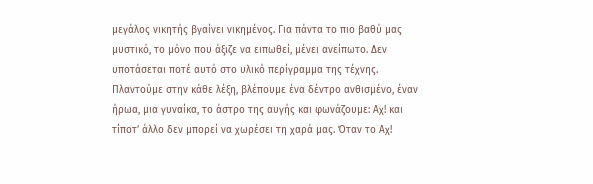μεγάλος νικητής βγαίνει νικημένος. Για πάντα το πιο βαθύ μας μυστικό, το μόνο που άξιζε να ειπωθεί, μένει ανείπωτο. Δεν υποτάσεται ποτέ αυτό στο υλικό περίγραμμα της τέχνης. Πλαντούμε στην κάθε λέξη, βλέπουμε ένα δέντρο ανθισμένο, έναν ήρωα, μια γυναίκα, το άστρο της αυγής και φωνάζουμε: Αχ! και τίποτ’ άλλο δεν μπορεί να χωρέσει τη χαρά μας. Όταν το Αχ!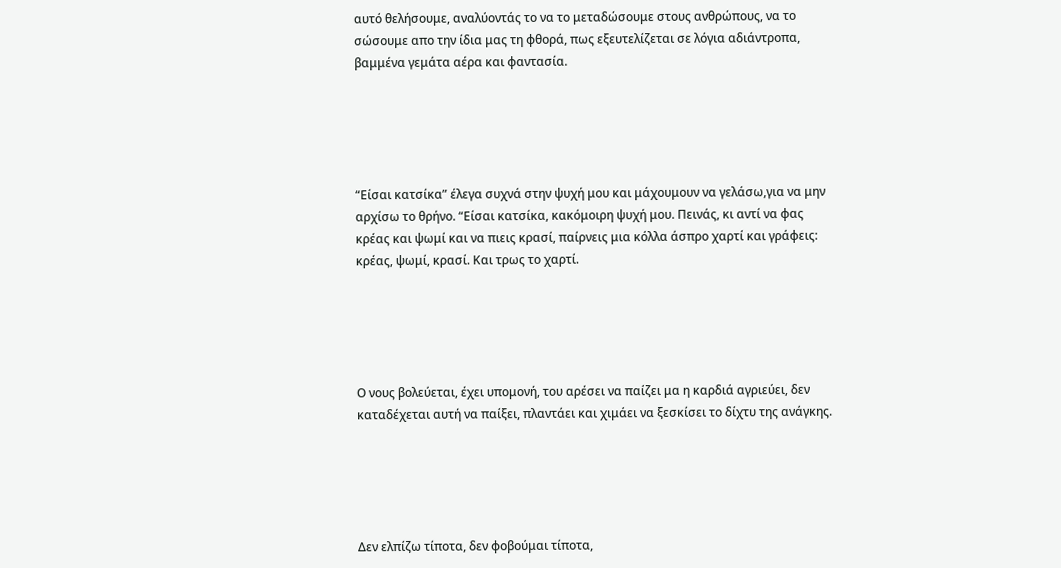αυτό θελήσουμε, αναλύοντάς το να το μεταδώσουμε στους ανθρώπους, να το σώσουμε απο την ίδια μας τη φθορά, πως εξευτελίζεται σε λόγια αδιάντροπα, βαμμένα γεμάτα αέρα και φαντασία.





“Είσαι κατσίκα” έλεγα συχνά στην ψυχή μου και μάχουμουν να γελάσω,για να μην αρχίσω το θρήνο. “Είσαι κατσίκα, κακόμοιρη ψυχή μου. Πεινάς, κι αντί να φας κρέας και ψωμί και να πιεις κρασί, παίρνεις μια κόλλα άσπρο χαρτί και γράφεις: κρέας, ψωμί, κρασί. Και τρως το χαρτί.





Ο νους βολεύεται, έχει υπομονή, του αρέσει να παίζει μα η καρδιά αγριεύει, δεν καταδέχεται αυτή να παίξει, πλαντάει και χιμάει να ξεσκίσει το δίχτυ της ανάγκης.





Δεν ελπίζω τίποτα, δεν φοβούμαι τίποτα,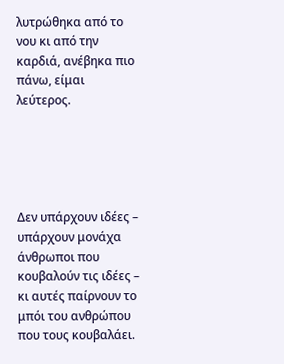λυτρώθηκα από το νου κι από την καρδιά, ανέβηκα πιο πάνω, είμαι λεύτερος.





Δεν υπάρχουν ιδέες – υπάρχουν μονάχα άνθρωποι που κουβαλούν τις ιδέες – κι αυτές παίρνουν το μπόι του ανθρώπου που τους κουβαλάει.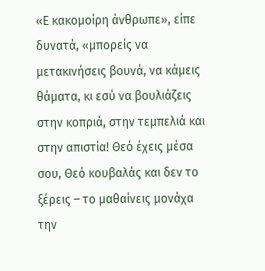«Ε κακομοίρη άνθρωπε», είπε δυνατά, «μπορείς να μετακινήσεις βουνά, να κάμεις θάματα, κι εσύ να βουλιάζεις στην κοπριά, στην τεμπελιά και στην απιστία! Θεό έχεις μέσα σου, Θεό κουβαλάς και δεν το ξέρεις – το μαθαίνεις μονάχα την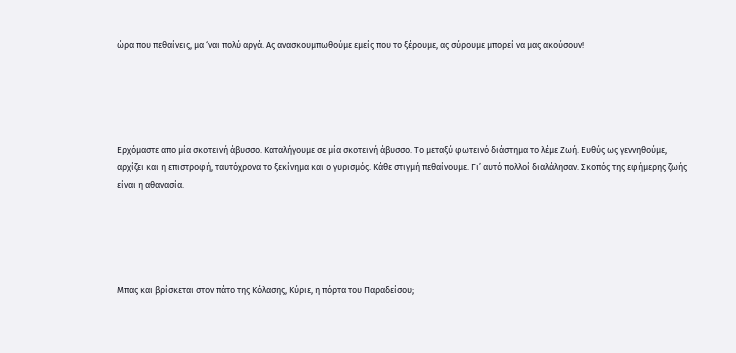ώρα που πεθαίνεις, μα ‘ναι πολύ αργά. Ας ανασκουμπωθούμε εμείς που το ξέρουμε, ας σύρουμε μπορεί να μας ακούσουν!





Ερχόμαστε απο μία σκοτεινή άβυσσο. Καταλήγουμε σε μία σκοτεινή άβυσσο. Το μεταξύ φωτεινό διάστημα το λέμε Ζωή. Ευθύς ως γεννηθούμε, αρχίζει και η επιστροφή, ταυτόχρονα το ξεκίνημα και ο γυρισμός. Κάθε στιγμή πεθαίνουμε. Γι’ αυτό πολλοί διαλάλησαν. Σκοπός της εφήμερης ζωής είναι η αθανασία.





Μπας και βρίσκεται στον πάτο της Κόλασης, Κύριε, η πόρτα του Παραδείσου;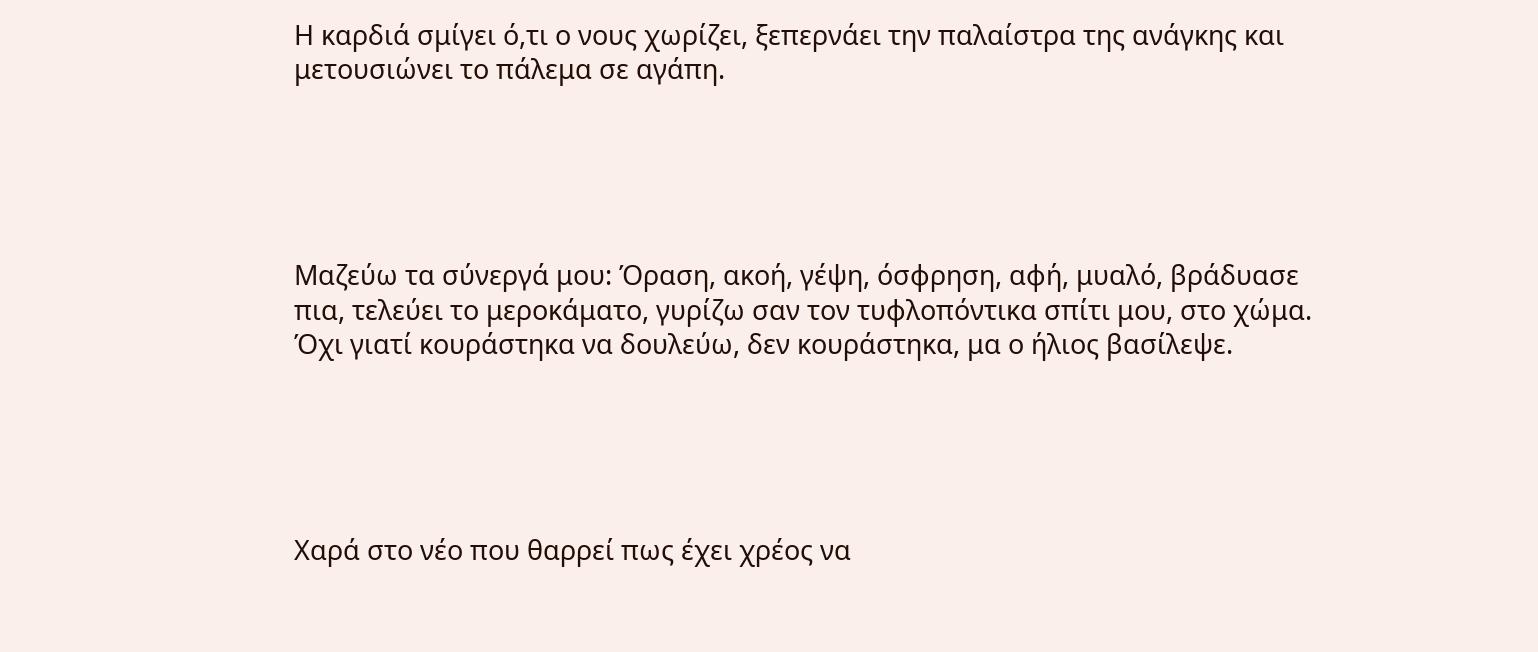Η καρδιά σμίγει ό,τι ο νους χωρίζει, ξεπερνάει την παλαίστρα της ανάγκης και μετουσιώνει το πάλεμα σε αγάπη.





Μαζεύω τα σύνεργά μου: Όραση, ακοή, γέψη, όσφρηση, αφή, μυαλό, βράδυασε πια, τελεύει το μεροκάματο, γυρίζω σαν τον τυφλοπόντικα σπίτι μου, στο χώμα. Όχι γιατί κουράστηκα να δουλεύω, δεν κουράστηκα, μα ο ήλιος βασίλεψε.





Χαρά στο νέο που θαρρεί πως έχει χρέος να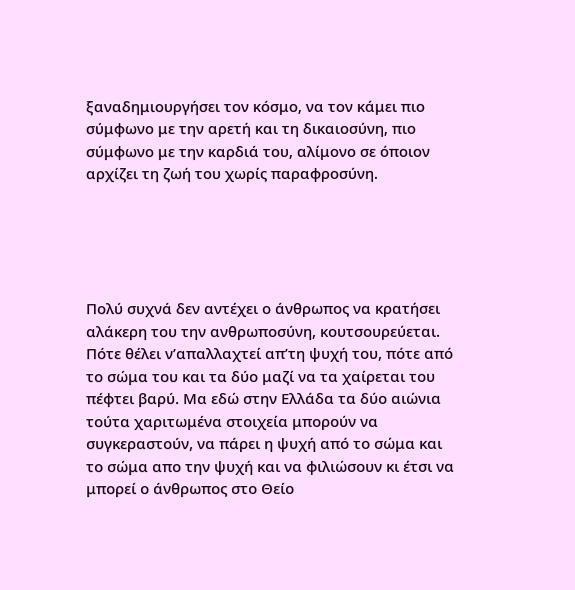ξαναδημιουργήσει τον κόσμο, να τον κάμει πιο σύμφωνο με την αρετή και τη δικαιοσύνη, πιο σύμφωνο με την καρδιά του, αλίμονο σε όποιον αρχίζει τη ζωή του χωρίς παραφροσύνη.





Πολύ συχνά δεν αντέχει ο άνθρωπος να κρατήσει αλάκερη του την ανθρωποσύνη, κουτσουρεύεται. Πότε θέλει ν’απαλλαχτεί απ’τη ψυχή του, πότε από το σώμα του και τα δύο μαζί να τα χαίρεται του πέφτει βαρύ. Μα εδώ στην Ελλάδα τα δύο αιώνια τούτα χαριτωμένα στοιχεία μπορούν να συγκεραστούν, να πάρει η ψυχή από το σώμα και το σώμα απο την ψυχή και να φιλιώσουν κι έτσι να μπορεί ο άνθρωπος στο Θείο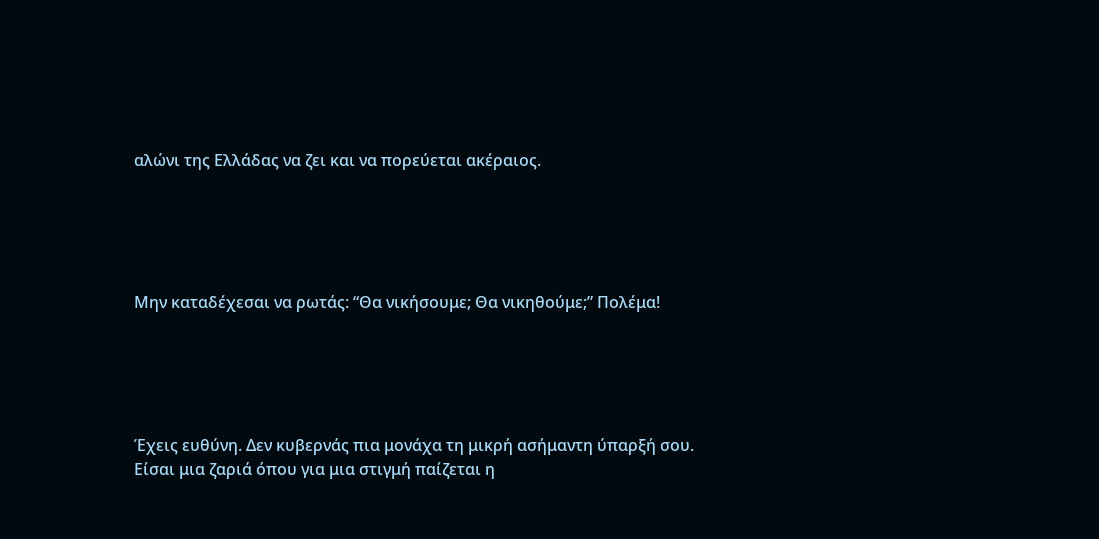αλώνι της Ελλάδας να ζει και να πορεύεται ακέραιος.





Μην καταδέχεσαι να ρωτάς: “Θα νικήσουμε; Θα νικηθούμε;” Πολέμα!





Έχεις ευθύνη. Δεν κυβερνάς πια μονάχα τη μικρή ασήμαντη ύπαρξή σου. Είσαι μια ζαριά όπου για μια στιγμή παίζεται η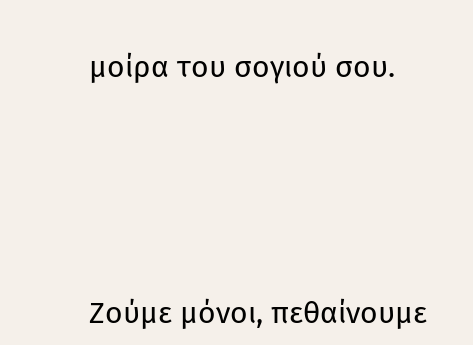μοίρα του σογιού σου.





Ζούμε μόνοι, πεθαίνουμε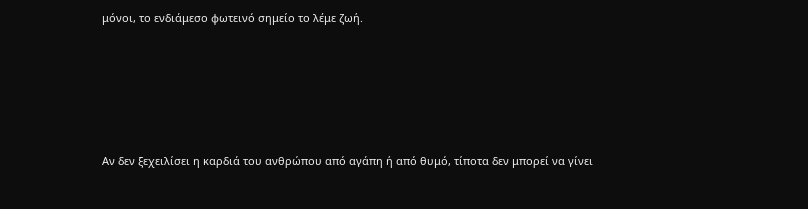μόνοι, το ενδιάμεσο φωτεινό σημείο το λέμε ζωή.





Αν δεν ξεχειλίσει η καρδιά του ανθρώπου από αγάπη ή από θυμό, τίποτα δεν μπορεί να γίνει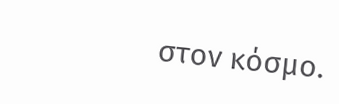στον κόσμο.